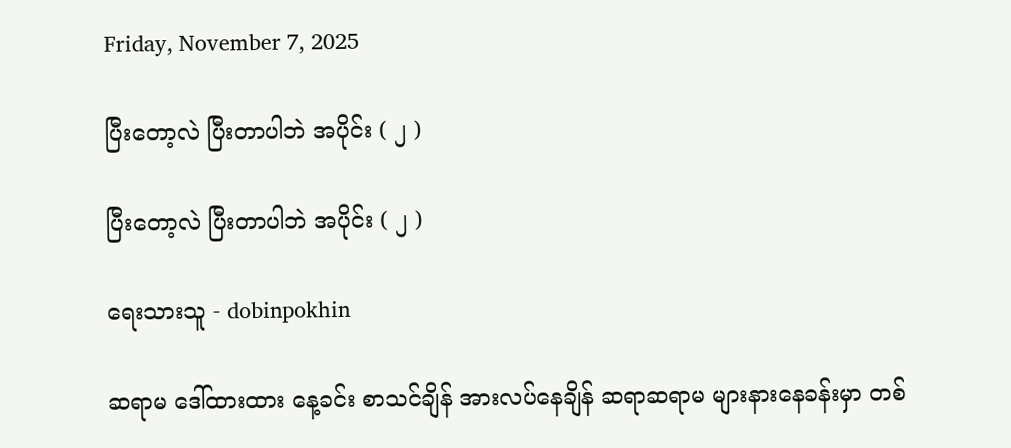Friday, November 7, 2025

ပြီးတော့လဲ ပြီးတာပါဘဲ အပိုင်း ( ၂ )

ပြီးတော့လဲ ပြီးတာပါဘဲ အပိုင်း ( ၂ )

ရေးသားသူ - dobinpokhin

ဆရာမ ဒေါ်ထားထား နေ့ခင်း စာသင်ချိန် အားလပ်နေချိန် ဆရာဆရာမ များနားနေခန်းမှာ တစ်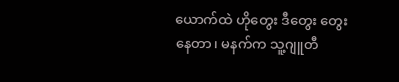ယောက်ထဲ ဟိုတွေး ဒီတွေး တွေးနေတာ၊ မနက်က သူ့ဂျူတီ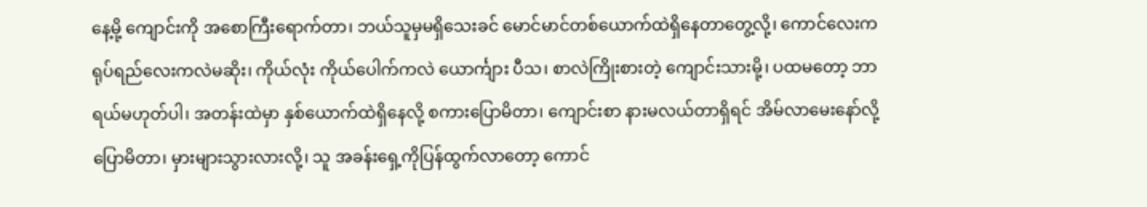နေ့မို့ ကျောင်းကို အစောကြီးရောက်တာ၊ ဘယ်သူမှမရှိသေးခင် မောင်မာင်တစ်ယောက်ထဲရှိနေတာတွေ့လို့၊ ကောင်လေးက ရုပ်ရည်လေးကလဲမဆိုး၊ ကိုယ်လုံး ကိုယ်ပေါက်ကလဲ ယောင်္ကျား ပီသ၊ စာလဲကြိုးစားတဲ့ ကျောင်းသားမို့၊ ပထမတော့ ဘာရယ်မဟုတ်ပါ၊ အတန်းထဲမှာ နှစ်ယောက်ထဲရှိနေလို့ စကားပြောမိတာ၊ ကျောင်းစာ နားမလယ်တာရှိရင် အိမ်လာမေးနော်လို့ ပြောမိတာ၊ မှားများသွားလားလို့၊ သူ အခန်းရှေ့ကိုပြန်ထွက်လာတော့ ကောင်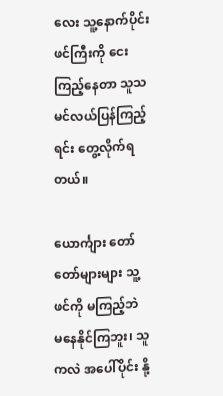လေး သူ့နောက်ပိုင်း ဖင်ကြီးကို ငေးကြည့်နေတာ သူသမင်လယ်ပြန်ကြည့်ရင်း တွေ့လိုက်ရတယ်။

ယောင်္ကျား တော်တော်များများ သူ့ဖင်ကို မကြည့်ဘဲ မနေနိုင်ကြဘူး၊ သူကလဲ အပေါ်ပိုင်း နို့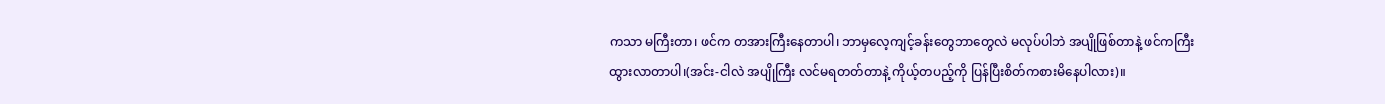ကသာ မကြီးတာ၊ ဖင်က တအားကြီးနေတာပါ၊ ဘာမှလေ့ကျင့်ခန်းတွေဘာတွေလဲ မလုပ်ပါဘဲ အပျိုဖြစ်တာနဲ့ ဖင်ကကြီးထွားလာတာပါ၊(အင်း-ငါလဲ အပျိုကြီး လင်မရတတ်တာနဲ့ ကိုယ့်တပည့်ကို ပြန်ပြီးစိတ်ကစားမိနေပါလား)။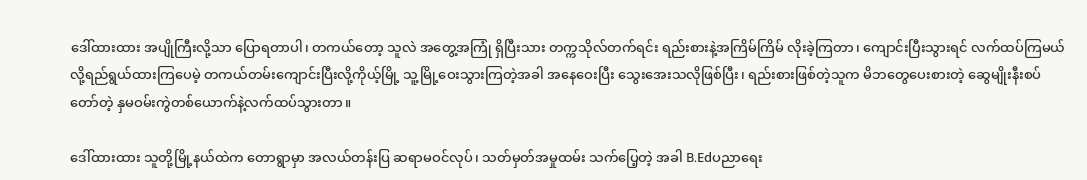ဒေါ်ထားထား အပျိုကြီးလို့သာ ပြောရတာပါ၊ တကယ်တော့ သူလဲ အတွေ့အကြုံ ရှိပြီးသား တက္ကသိုလ်တက်ရင်း ရည်းစားနဲ့အကြိမ်ကြိမ် လိုးခဲ့ကြတာ၊ ကျောင်းပြီးသွားရင် လက်ထပ်ကြမယ်လို့ရည်ရွယ်ထားကြပေမဲ့ တကယ်တမ်းကျောင်းပြီးလို့ကိုယ့်မြို့ သူ့မြို့ဝေးသွားကြတဲ့အခါ အနေဝေးပြီး သွေးအေးသလိုဖြစ်ပြီး၊ ရည်းစားဖြစ်တဲ့သူက မိဘတွေပေးစားတဲ့ ဆွေမျိုးနီးစပ်တော်တဲ့ နှမဝမ်းကွဲတစ်ယောက်နဲ့လက်ထပ်သွားတာ။

ဒေါ်ထားထား သူတို့မြို့နယ်ထဲက တောရွာမှာ အလယ်တန်းပြ ဆရာမဝင်လုပ်၊ သတ်မှတ်အမှုထမ်း သက်ပြေ့တဲ့ အခါ B.Edပညာရေး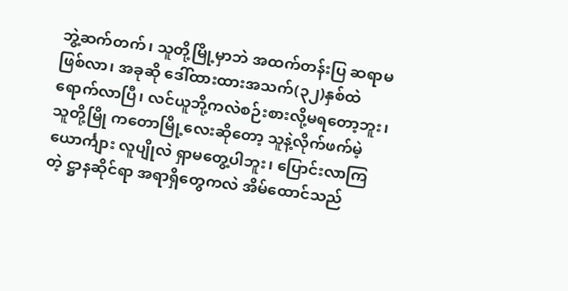ဘွဲ့ဆက်တက်၊ သူတို့မြို့မှာဘဲ အထက်တန်းပြ ဆရာမဖြစ်လာ၊ အခုဆို ဒေါ်ထားထားအသက်(၃၂)နှစ်ထဲရောက်လာပြီ၊ လင်ယူဘို့ကလဲစဉ်းစားလို့မရတော့ဘူး၊ သူတို့မြို ကတောမြို့လေးဆိုတော့ သူနဲ့လိုက်ဖက်မဲ့ ယောင်္ကျား လူပျိုလဲ ရှာမတွေ့ပါဘူး၊ ပြောင်းလာကြတဲ့ ဋ္ဌာနဆိုင်ရာ အရာရှိတွေကလဲ အိမ်ထောင်သည်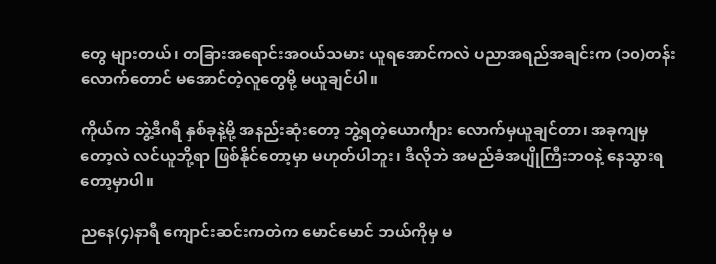တွေ များတယ်၊ တခြားအရောင်းအဝယ်သမား ယူရအောင်ကလဲ ပညာအရည်အချင်းက (၁၀)တန်းလောက်တောင် မအောင်တဲ့လူတွေမို့ မယူချင်ပါ။

ကိုယ်က ဘွဲ့ဒီဂရီ နှစ်ခုနဲ့မို့ အနည်းဆုံးတော့ ဘွဲ့ရတဲ့ယောင်္ကျား လောက်မှယူချင်တာ၊ အခုကျမှတော့လဲ လင်ယူဘို့ရာ ဖြစ်နိုင်တော့မှာ မဟုတ်ပါဘူး၊ ဒီလိုဘဲ အမည်ခံအပျိုကြီးဘဝနဲ့ နေသွားရတော့မှာပါ။

ညနေ(၄)နာရီ ကျောင်းဆင်းကတဲက မောင်မောင် ဘယ်ကိုမှ မ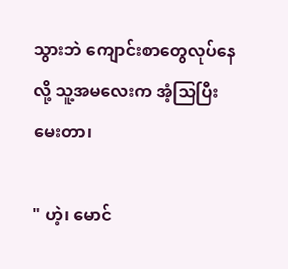သွားဘဲ ကျောင်းစာတွေလုပ်နေလို့ သူ့အမလေးက အံ့သြပြီးမေးတာ၊

" ဟဲ့၊ မောင်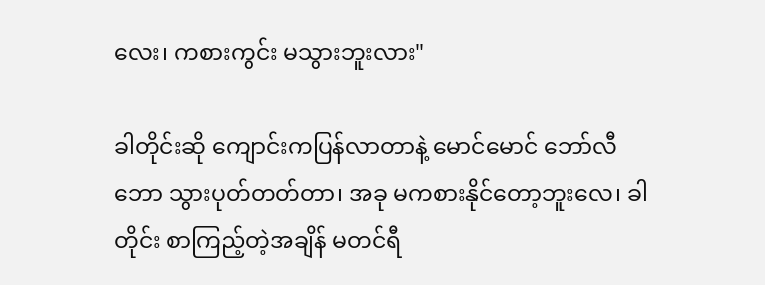လေး၊ ကစားကွင်း မသွားဘူးလား"

ခါတိုင်းဆို ကျောင်းကပြန်လာတာနဲ့ မောင်မောင် ဘော်လီဘော သွားပုတ်တတ်တာ၊ အခု မကစားနိုင်တော့ဘူးလေ၊ ခါတိုင်း စာကြည့်တဲ့အချိန် မတင်ရီ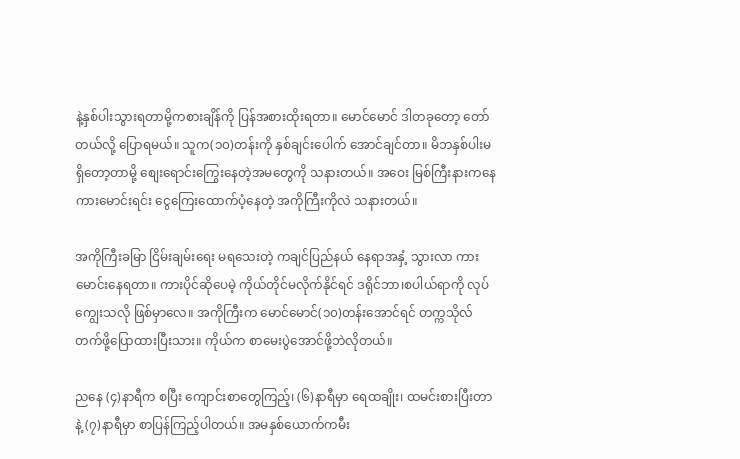နဲ့နှစ်ပါးသွားရတာမို့ကစားချိန်ကို ပြန်အစားထိုးရတာ။ မောင်မောင် ဒါတခုတော့ တော်တယ်လို့ ပြောရမယ်။ သူက(၁၀)တန်းကို နှစ်ချင်းပေါက် အောင်ချင်တာ။ မိဘနှစ်ပါးမရှိတော့တာမို့ စျေးရောင်းကြွေးနေတဲ့အမတွေကို သနားတယ်။ အဝေး မြစ်ကြီးနားကနေ ကားမောင်းရင်း ငွေကြေးထောက်ပံ့နေတဲ့ အကိုကြီးကိုလဲ သနားတယ်။

အကိုကြီးခမြာ ငြိမ်းချမ်းရေး မရသေးတဲ့ ကချင်ပြည်နယ် နေရာအနှံ့ သွားလာ ကားမောင်းနေရတာ။ ကားပိုင်ဆိုပေမဲ့ ကိုယ်တိုင်မလိုက်နိုင်ရင် ဒရိုင်ဘာ၊စပါယ်ရာကို လုပ်ကျွေးသလို ဖြစ်မှာလေ။ အကိုကြီးက မောင်မောင်(၁၀)တန်းအောင်ရင် တက္ကသိုလ်တက်ဖို့ပြောထားပြီးသား။ ကိုယ်က စာမေးပွဲအောင်ဖို့ဘဲလိုတယ်။

ညနေ (၄)နာရီက စပြီး ကျောင်းစာတွေကြည့်၊ (၆)နာရီမှာ ရေထချိုး၊ ထမင်းစားပြီးတာနဲ့ (၇)နာရီမှာ စာပြန်ကြည့်ပါတယ်။ အမနှစ်ယောက်ကမီး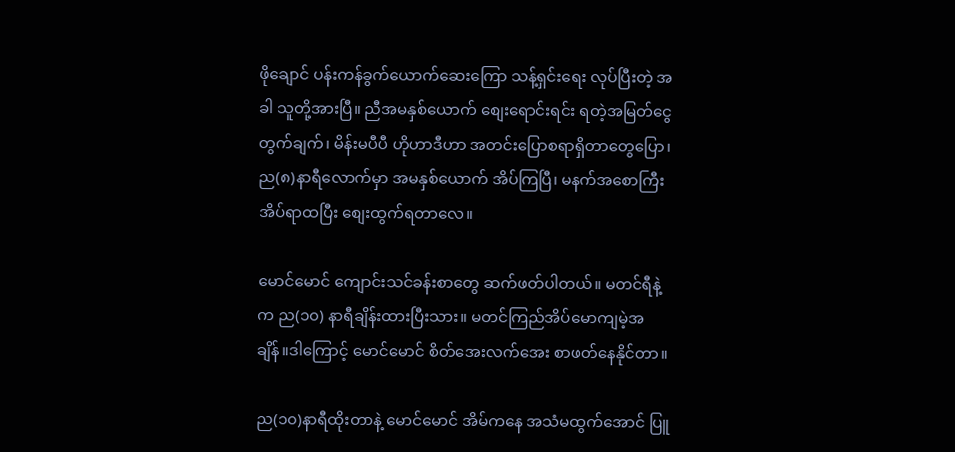ဖိုချောင် ပန်းကန်ခွက်ယောက်ဆေးကြော သန့်ရှင်းရေး လုပ်ပြီးတဲ့ အခါ သူတို့အားပြီ။ ညီအမနှစ်ယောက် စျေးရောင်းရင်း ရတဲ့အမြတ်ငွေတွက်ချက်၊ မိန်းမပီပီ ဟိုဟာဒီဟာ အတင်းပြောစရာရှိတာတွေပြော၊ ည(၈)နာရီလောက်မှာ အမနှစ်ယောက် အိပ်ကြပြီ၊ မနက်အစောကြီးအိပ်ရာထပြီး စျေးထွက်ရတာလေ။

မောင်မောင် ကျောင်းသင်ခန်းစာတွေ ဆက်ဖတ်ပါတယ်။ မတင်ရီနဲ့က ည(၁၀) နာရီချိန်းထားပြီးသား။ မတင်ကြည်အိပ်မောကျမဲ့အချိန်။ဒါကြောင့် မောင်မောင် စိတ်အေးလက်အေး စာဖတ်နေနိုင်တာ။

ည(၁၀)နာရီထိုးတာနဲ့ မောင်မောင် အိမ်ကနေ အသံမထွက်အောင် ပြူ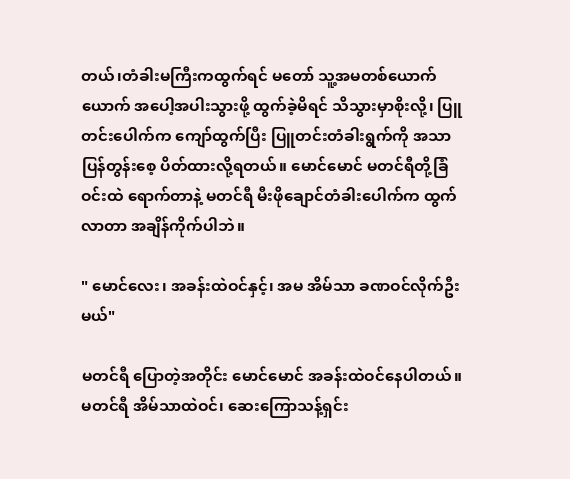တယ်၊တံခါးမကြီးကထွက်ရင် မတော် သူ့အမတစ်ယောက်ယောက် အပေါ့အပါးသွားဖို့ ထွက်ခဲ့မိရင် သိသွားမှာစိုးလို့၊ ပြူတင်းပေါက်က ကျော်ထွက်ပြီး ပြူတင်းတံခါးရွက်ကို အသာပြန်တွန်းစေ့ ပိတ်ထားလို့ရတယ်။ မောင်မောင် မတင်ရီတို့ခြံဝင်းထဲ ရောက်တာနဲ့ မတင်ရီ မီးဖိုချောင်တံခါးပေါက်က ထွက်လာတာ အချိန်ကိုက်ပါဘဲ။

" မောင်လေး၊ အခန်းထဲဝင်နှင့်၊ အမ အိမ်သာ ခဏဝင်လိုက်ဦးမယ်"

မတင်ရီ ပြောတဲ့အတိုင်း မောင်မောင် အခန်းထဲဝင်နေပါတယ်။ မတင်ရီ အိမ်သာထဲဝင်၊ ဆေးကြောသန့်ရှင်း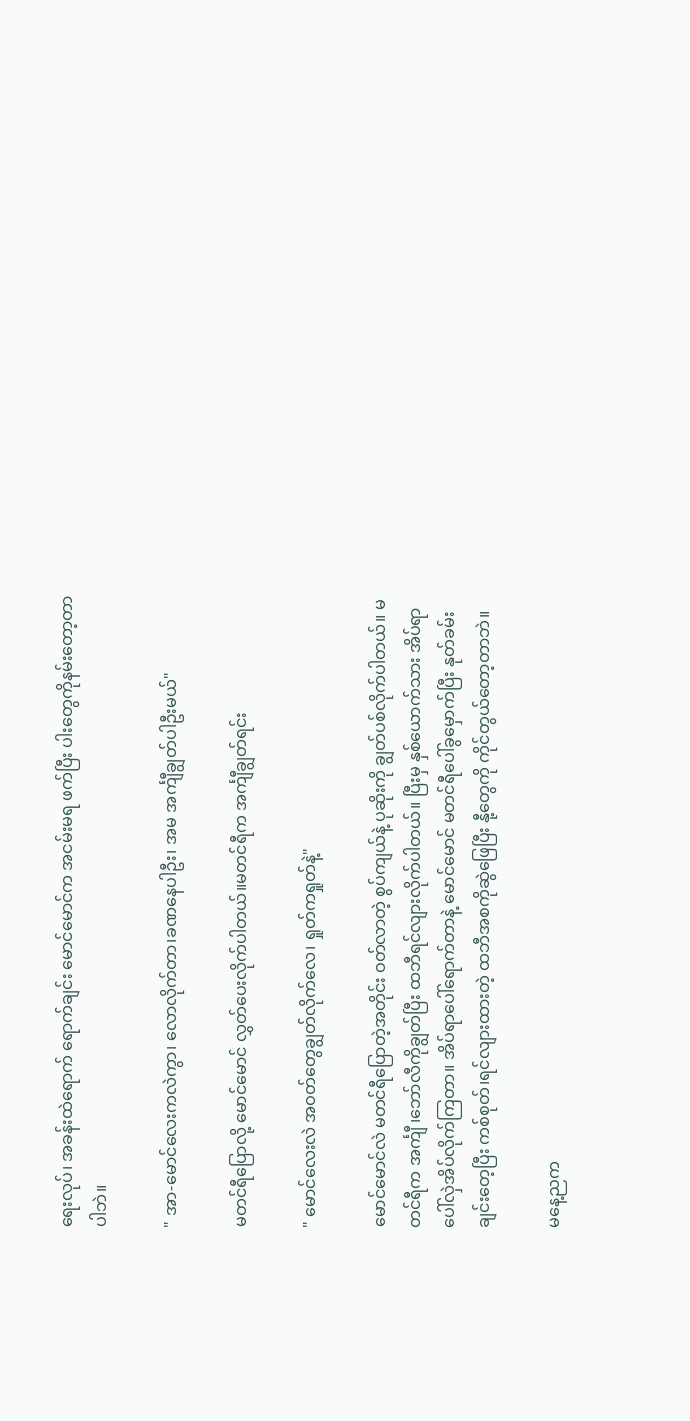ရေးလုပ်၊ အခန်းထဲရောက် ရောက်ချင်း မောင်မောင်က အငမ်းမရ ဖက်ပြီး ပါးတွေကိုနမ်းတော့တာပါဘဲ။

" အာ-မောင်လေးကလဲကွာ၊ လောလိုက်တာ၊ခဏနေပါဦး၊ အမ အင်္ကျီချွတ်ပါဦးမယ်"

မတင်ရီပြောလို့ မောင်မောင် လွှတ်ပေးလိုက်ပါတယ်။မတင်ရီက အင်္ကျီချွတ်ရင်း

" မောင်လေးလဲ အဝတ်တွေချွတ်လိုက်လေ၊ ရှုတ်ကရှုတ်နဲ့"

မောင်မောင်လဲ မတင်ရီပြောတဲ့အတိုင်း ဝတ်လာတဲ့ စွပ်ကျယ်နဲ့ ပုဆိုးကို ချွတ်ပစ်လိုက်ပါတယ်။ မတင်ရီက အင်္ကျီ ၊ဘော်လီကိုချွတ်ပြီး ထဘီရင်လျားလိုက်ပါတယ်။ ပြီးမှ နှစ်ယောက်သား အိပ်ရာပေါ်လှဲအိပ်လိုက်ကြတာ။ အိပ်ရာပေါ်ရောက်တာနဲ့ မောင်မောင် မတင်ရီပေါ်ခွမှောက်ပြီး နုတ်ခမ်းချင်းတေ့ပြီး ကစ်စုတ်၊ရင်လျားထားတဲ့ ထဘီအစကိုဆွဲဖြေပြီး နီု့တွေကို ကိုင်တွယ်တော့တာဘဲ။

မနေ့ညက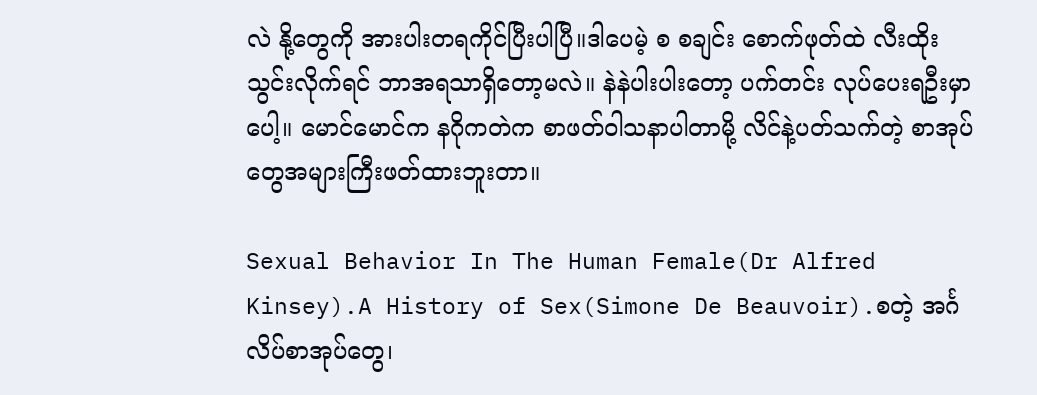လဲ နို့တွေကို အားပါးတရကိုင်ပြီးပါပြီ။ဒါပေမဲ့ စ စချင်း စောက်ဖုတ်ထဲ လီးထိုးသွင်းလိုက်ရင် ဘာအရသာရှိတော့မလဲ။ နဲနဲပါးပါးတော့ ပက်တင်း လုပ်ပေးရဦးမှာပေါ့။ မောင်မောင်က နဂိုကတဲက စာဖတ်ဝါသနာပါတာမို့ လိင်နဲ့ပတ်သက်တဲ့ စာအုပ်တွေအများကြီးဖတ်ထားဘူးတာ။

Sexual Behavior In The Human Female(Dr Alfred Kinsey).A History of Sex(Simone De Beauvoir).စတဲ့ အင်္ဂလိပ်စာအုပ်တွေ၊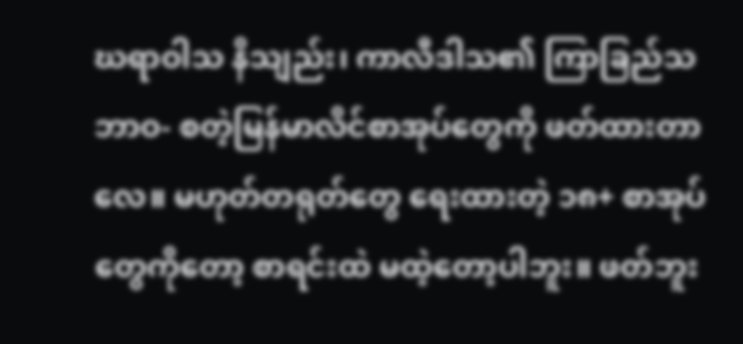ဃရာဝါသ နိသျည်း၊ ကာလီဒါသ၏ ကြာခြည်သဘာဝ- စတဲ့မြန်မာလိင်စာအုပ်တွေကို ဖတ်ထားတာလေ။ မဟုတ်တရုတ်တွေ ရေးထားတဲ့ ၁၈+ စာအုပ်တွေကိုတော့ စာရင်းထဲ မထဲ့တော့ပါဘူး။ ဖတ်ဘူး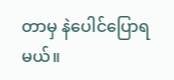တာမှ နဲပေါင်ပြောရမယ်။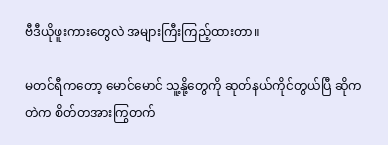ဗီဒီယိုဖူးကားတွေလဲ အများကြီးကြည့်ထားတာ။

မတင်ရီကတော့ မောင်မောင် သူ့နို့တွေကို ဆုတ်နယ်ကိုင်တွယ်ပြီ ဆိုကတဲက စိတ်တအားကြွတက်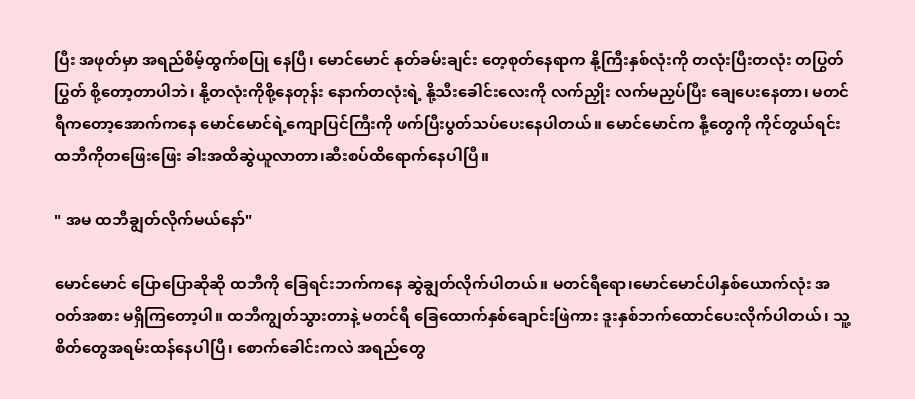ပြီး အဖုတ်မှာ အရည်စိမ့်ထွက်စပြု နေပြီ၊ မောင်မောင် နုတ်ခမ်းချင်း တေ့စုတ်နေရာက နို့ကြီးနှစ်လုံးကို တလုံးပြီးတလုံး တပြွတ်ပြွတ် စို့တော့တာပါဘဲ၊ နို့တလုံးကိုစို့နေတုန်း နောက်တလုံးရဲ့ နို့သီးခေါင်းလေးကို လက်ညှိုး လက်မညှပ်ပြီး ချေပေးနေတာ၊ မတင်ရီကတော့အောက်ကနေ မောင်မောင်ရဲ့ကျောပြင်ကြီးကို ဖက်ပြီးပွတ်သပ်ပေးနေပါတယ်။ မောင်မောင်က နီု့တွေကို ကိုင်တွယ်ရင်း ထဘီကိုတဖြေးဖြေး ခါးအထိဆွဲယူလာတာ၊ဆီးစပ်ထိရောက်နေပါပြီ။

" အမ ထဘီချွတ်လိုက်မယ်နော်"

မောင်မောင် ပြောပြောဆိုဆို ထဘီကို ခြေရင်းဘက်ကနေ ဆွဲချွတ်လိုက်ပါတယ်။ မတင်ရီရော၊မောင်မောင်ပါနှစ်ယောက်လုံး အဝတ်အစား မရှိကြတော့ပါ။ ထဘီကျွတ်သွားတာနဲ့ မတင်ရီ ခြေထောက်နှစ်ချောင်းဖြဲကား ဒူးနှစ်ဘက်ထောင်ပေးလိုက်ပါတယ်၊ သူ့စိတ်တွေအရမ်းထန်နေပါပြီ၊ စောက်ခေါင်းကလဲ အရည်တွေ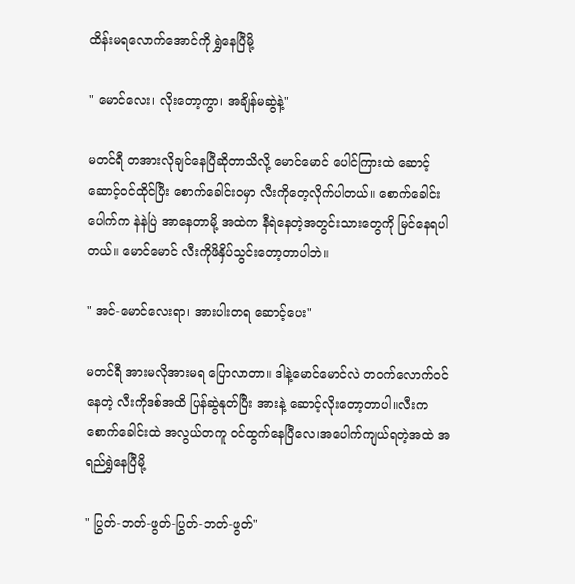ထိန်းမရလောက်အောင်ကို ရွှဲနေပြီမို့

" မောင်လေး၊ လိုးတော့ကွာ၊ အချိန်မဆွဲနဲ့"

မတင်ရီ တအားလိုချင်နေပြီဆိုတာသိလို့ မောင်မောင် ပေါင်ကြားထဲ ဆောင့် ဆောင့်ဝင်ထိုင်ပြီး စောက်ခေါင်းဝမှာ လီးကိုတေ့လိုက်ပါတယ်။ စောက်ခေါင်းပေါက်က နဲနဲပြဲ အာနေတာမို့ အထဲက နီရဲနေတဲ့အတွင်းသားတွေကို မြင်နေရပါတယ်။ မောင်မောင် လီးကိုဖိနှိပ်သွင်းတော့တာပါဘဲ။

" အင်-မောင်လေးရာ၊ အားပါးတရ ဆောင့်ပေး"

မတင်ရီ အားမလိုအားမရ ပြောလာတာ။ ဒါနဲ့မောင်မောင်လဲ တဝက်လောက်ဝင်နေတဲ့ လီးကိုဒစ်အထိ ပြန်ဆွဲနုတ်ပြီး အားနဲ့ ဆောင့်လိုးတော့တာပါ။လီးက စောက်ခေါင်းထဲ အလွယ်တကူ ဝင်ထွက်နေပြီလေ၊အပေါက်ကျယ်ရတဲ့အထဲ အရည်ရွှဲနေပြီမို့

" ပြွတ်-ဘတ်-ဖွတ်-ပြွတ်-ဘတ်-ဖွတ်"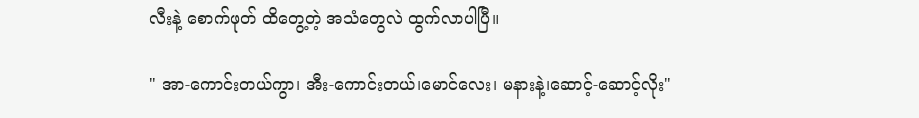လီးနဲ့ စောက်ဖုတ် ထိတွေ့တဲ့ အသံတွေလဲ ထွက်လာပါပြီ။

" အာ-ကောင်းတယ်ကွာ၊ အီး-ကောင်းတယ်၊မောင်လေး၊ မနားနဲ့၊ဆောင့်-ဆောင့်လိုး"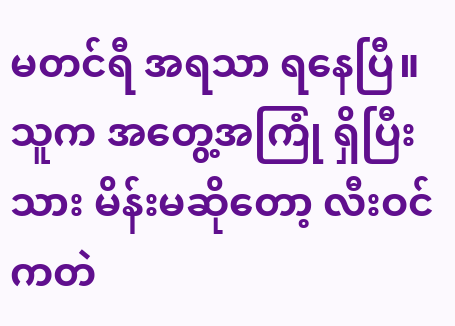မတင်ရီ အရသာ ရနေပြီ။ သူက အတွေ့အကြုံ ရှိပြီးသား မိန်းမဆိုတော့ လီးဝင်ကတဲ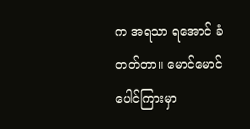က အရသာ ရအောင် ခံတတ်တာ။ မောင်မောင် ပေါင်ကြားမှာ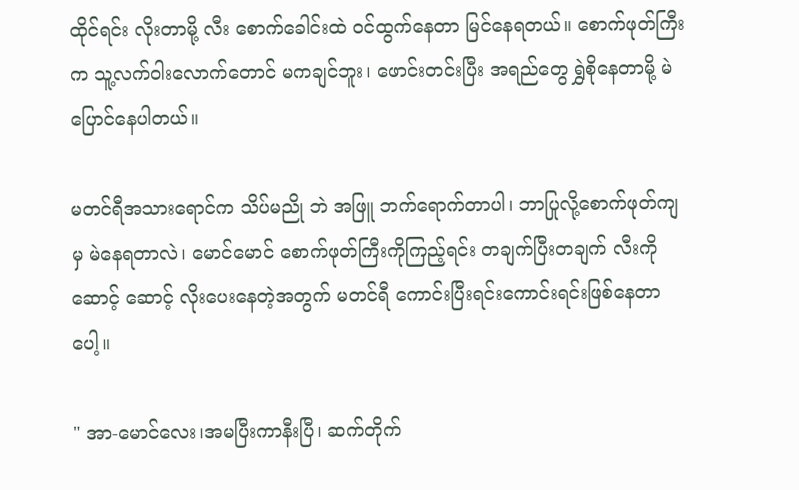ထိုင်ရင်း လိုးတာမို့ လီး စောက်ခေါင်းထဲ ဝင်ထွက်နေတာ မြင်နေရတယ်။ စောက်ဖုတ်ကြီးက သူ့လက်ဝါးလောက်တောင် မကချင်ဘူး၊ ဖောင်းတင်းပြီး အရည်တွေ ရွှဲစိုနေတာမို့ မဲပြောင်နေပါတယ်။

မတင်ရီအသားရောင်က သိပ်မညို ဘဲ အဖြူ ဘက်ရောက်တာပါ၊ ဘာပြုလို့စောက်ဖုတ်ကျမှ မဲနေရတာလဲ၊ မောင်မောင် စောက်ဖုတ်ကြီးကိုကြည့်ရင်း တချက်ပြီးတချက် လီးကိုဆောင့် ဆောင့် လိုးပေးနေတဲ့အတွက် မတင်ရီ ကောင်းပြီးရင်းကောင်းရင်းဖြစ်နေတာပေါ့။

" အာ-မောင်လေး၊အမပြီးကာနီးပြီ၊ ဆက်တိုက်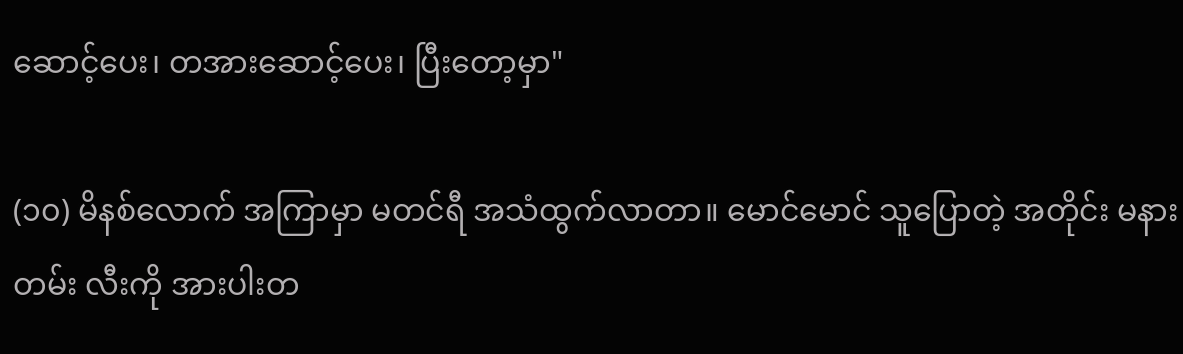ဆောင့်ပေး၊ တအားဆောင့်ပေး၊ ပြီးတော့မှာ"

(၁၀) မိနစ်လောက် အကြာမှာ မတင်ရီ အသံထွက်လာတာ။ မောင်မောင် သူပြောတဲ့ အတိုင်း မနားတမ်း လီးကို အားပါးတ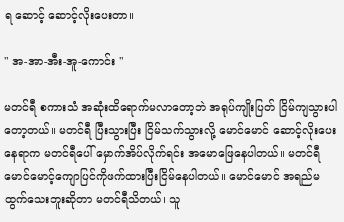ရ ဆောင့် ဆောင့်လိုးပေးတာ။

" အ-အာ-အီး-အူ-ကောင်း "

မတင်ရီ စကားသံ အဆုံးထိရောက်မလာတော့ဘဲ အရုပ်ကျိုးပြတ် ငြိမ်ကျသွားပါတော့တယ်။ မတင်ရီ ပြီးသွားပြီး ငြိမ်သက်သွားလို့ မောင်မောင် ဆောင့်လိုးပေးနေရာက မတင်ရီပေါ် မှောက်အိပ်လိုက်ရင်း အမောဖြေနေပါတယ်။ မတင်ရီ မောင်မောင့်ကျောပြင်ကိုဖက်ထားပြီးငြိမ်နေပါတယ်။ မောင်မောင် အရည်မထွက်သေးဘူးဆိုတာ မတင်ရီသိတယ်၊ သူ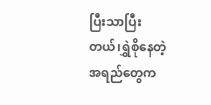ပြီးသာပြီးတယ်၊ရွှဲစိုနေတဲ့အရည်တွေက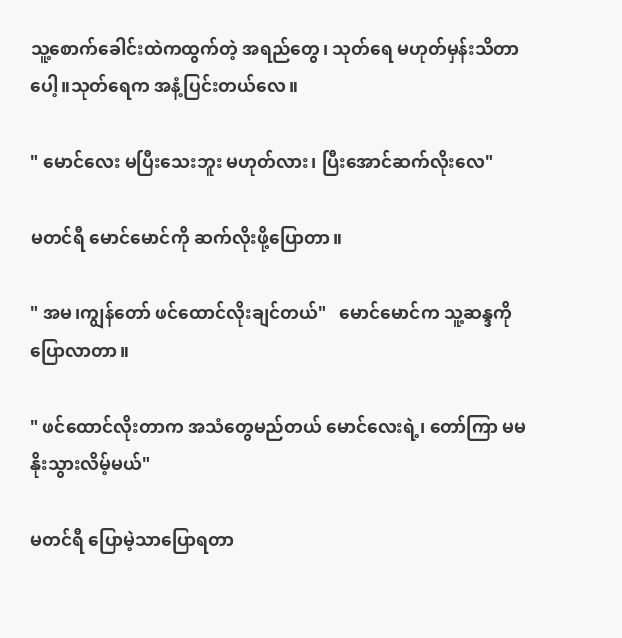သူ့စောက်ခေါင်းထဲကထွက်တဲ့ အရည်တွေ၊ သုတ်ရေ မဟုတ်မှန်းသိတာပေါ့။သုတ်ရေက အနံ့ပြင်းတယ်လေ။

" မောင်လေး မပြီးသေးဘူး မဟုတ်လား၊ ပြီးအောင်ဆက်လိုးလေ"

မတင်ရီ မောင်မောင်ကို ဆက်လိုးဖို့ပြောတာ။

" အမ၊ကျွန်တော် ဖင်ထောင်လိုးချင်တယ်"   မောင်မောင်က သူ့ဆန္ဒကိုပြောလာတာ။

" ဖင်ထောင်လိုးတာက အသံတွေမည်တယ် မောင်လေးရဲ့၊ တော်ကြာ မမ နိုးသွားလိမ့်မယ်"

မတင်ရီ ပြောမဲ့သာပြောရတာ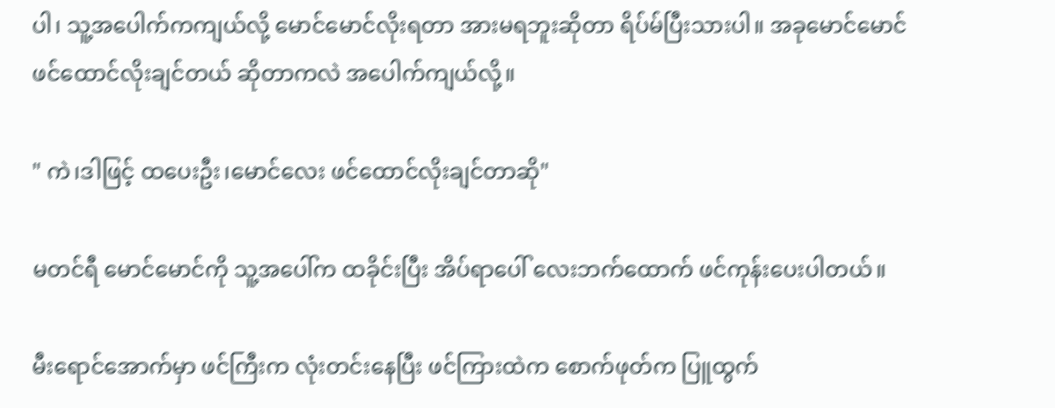ပါ၊ သူ့အပေါက်ကကျယ်လို့ မောင်မောင်လိုးရတာ အားမရဘူးဆိုတာ ရိပ်မ်ပြီးသားပါ။ အခုမောင်မောင် ဖင်ထောင်လိုးချင်တယ် ဆိုတာကလဲ အပေါက်ကျယ်လို့။

" ကဲ၊ဒါဖြင့် ထပေးဦး၊မောင်လေး ဖင်ထောင်လိုးချင်တာဆို"

မတင်ရီ မောင်မောင်ကို သူ့အပေါ်က ထခိုင်းပြီး အိပ်ရာပေါ် လေးဘက်ထောက် ဖင်ကုန်းပေးပါတယ်။

မီးရောင်အောက်မှာ ဖင်ကြီးက လုံးတင်းနေပြီး ဖင်ကြားထဲက စောက်ဖုတ်က ပြူထွက်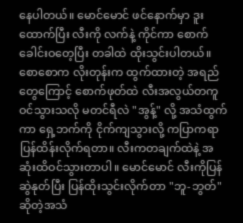နေပါတယ်။ မောင်မောင် ဖင်နောက်မှာ ဒူးထောက်ပြီး လီးကို လက်နဲ့ ကိုင်ကာ စောက်ခေါင်းဝတေ့ပြီး တခါထဲ ထိုးသွင်းပါတယ်။ စောစောက လိုးတုန်းက ထွက်ထားတဲ့ အရည်တွေကြောင့် စောက်ဖုတ်ထဲ လီးအလွယ်တကူ ဝင်သွားသလို မတင်ရီလဲ "အွန့်" လို့ အသံထွက်ကာ ရှေ့ဘက်ကို ငိုက်ကျသွားလို့ ကပြာကရာ ပြန်ထိန်းလိုက်ရတာ။ လီးကတချက်ထဲနဲ့ အဆုံးထိဝင်သွားတာပါ။ မောင်မောင် လီးကိုပြန်ဆွဲနုတ်ပြီး ပြန်ထိုးသွင်းလိုက်တာ "ဘူ-ဘွတ်" ဆိုတဲ့အသံ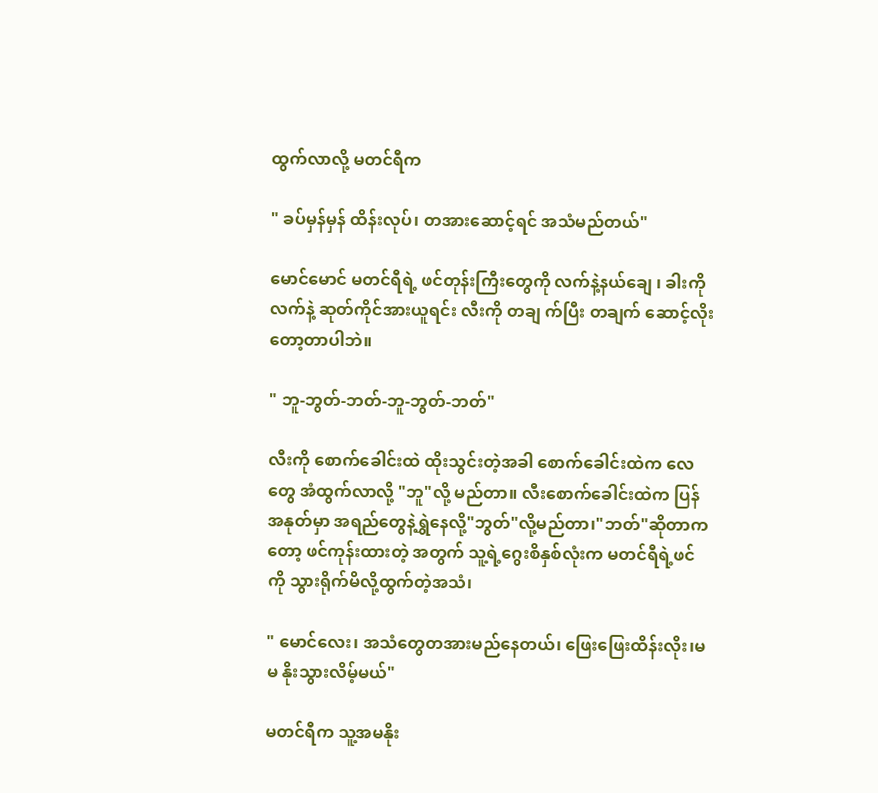ထွက်လာလို့ မတင်ရီက

" ခပ်မှန်မှန် ထိန်းလုပ်၊ တအားဆောင့်ရင် အသံမည်တယ်"

မောင်မောင် မတင်ရီရဲ့ ဖင်တုန်းကြီးတွေကို လက်နဲ့နယ်ချေ ၊ ခါးကိုလက်နဲ့ ဆုတ်ကိုင်အားယူရင်း လီးကို တချ က်ပြီး တချက် ဆောင့်လိုးတော့တာပါဘဲ။

" ဘူ-ဘွတ်-ဘတ်-ဘူ-ဘွတ်-ဘတ်"

လီးကို စောက်ခေါင်းထဲ ထိုးသွင်းတဲ့အခါ စောက်ခေါင်းထဲက လေတွေ အံထွက်လာလို့ "ဘူ"လို့ မည်တာ။ လီးစောက်ခေါင်းထဲက ပြန်အနုတ်မှာ အရည်တွေနဲ့ရွှဲနေလို့"ဘွတ်"လို့မည်တာ၊"ဘတ်"ဆိုတာကတော့ ဖင်ကုန်းထားတဲ့ အတွက် သူ့ရဲ့ဂွေးစိနှစ်လုံးက မတင်ရီရဲ့ဖင်ကို သွားရိုက်မိလို့ထွက်တဲ့အသံ၊

" မောင်လေး၊ အသံတွေတအားမည်နေတယ်၊ ဖြေးဖြေးထိန်းလိုး၊မမ နိုးသွားလိမ့်မယ်"

မတင်ရီက သူ့အမနိုး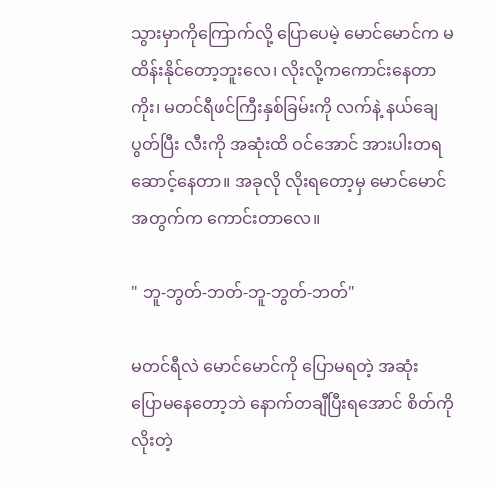သွားမှာကိုကြောက်လို့ ပြောပေမဲ့ မောင်မောင်က မထိန်းနိုင်တော့ဘူးလေ၊ လိုးလို့ကကောင်းနေတာကိုး၊ မတင်ရီဖင်ကြီးနှစ်ခြမ်းကို လက်နဲ့ နယ်ချေပွတ်ပြီး လီးကို အဆုံးထိ ဝင်အောင် အားပါးတရ ဆောင့်နေတာ။ အခုလို လိုးရတော့မှ မောင်မောင်အတွက်က ကောင်းတာလေ။

" ဘူ-ဘွတ်-ဘတ်-ဘူ-ဘွတ်-ဘတ်"

မတင်ရီလဲ မောင်မောင်ကို ပြောမရတဲ့ အဆုံး ပြောမနေတော့ဘဲ နောက်တချီပြီးရအောင် စိတ်ကို လိုးတဲ့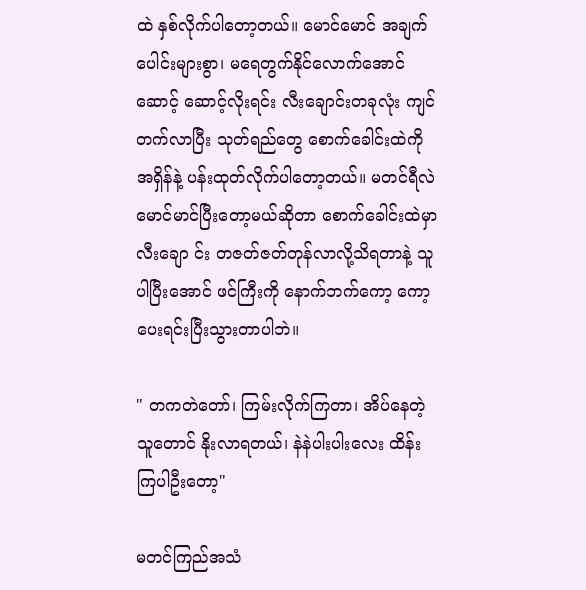ထဲ နှစ်လိုက်ပါတော့တယ်။ မောင်မောင် အချက်ပေါင်းများစွာ၊ မရေတွက်နိုင်လောက်အောင် ဆောင့် ဆောင့်လိုးရင်း လီးချောင်းတခုလုံး ကျင်တက်လာပြီး သုတ်ရည်တွေ စောက်ခေါင်းထဲကို အရှိန်နဲ့ ပန်းထုတ်လိုက်ပါတော့တယ်။ မတင်ရီလဲ မောင်မာင်ပြီးတော့မယ်ဆိုတာ စောက်ခေါင်းထဲမှာ လီးချော င်း တဇတ်ဇတ်တုန်လာလို့သိရတာနဲ့ သူပါပြီးအောင် ဖင်ကြီးကို နောက်ဘက်ကော့ ကော့ပေးရင်းပြီးသွားတာပါဘဲ။

" တကတဲတော်၊ ကြမ်းလိုက်ကြတာ၊ အိပ်နေတဲ့သူတောင် နိုးလာရတယ်၊ နဲနဲပါးပါးလေး ထိန်းကြပါဦးတော့"

မတင်ကြည်အသံ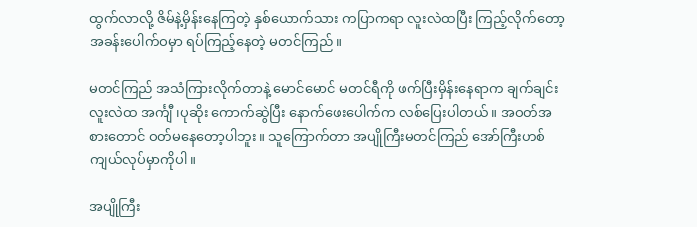ထွက်လာလို့ ဇိမ်နဲ့မှိန်းနေကြတဲ့ နှစ်ယောက်သား ကပြာကရာ လူးလဲထပြီး ကြည့်လိုက်တော့ အခန်းပေါက်ဝမှာ ရပ်ကြည့်နေတဲ့ မတင်ကြည်။

မတင်ကြည် အသံကြားလိုက်တာနဲ့ မောင်မောင် မတင်ရီကို ဖက်ပြီးမှိန်းနေရာက ချက်ချင်းလူးလဲထ အင်္ကျီ ၊ပုဆိုး ကောက်ဆွဲပြီး နောက်ဖေးပေါက်က လစ်ပြေးပါတယ်။ အဝတ်အစားတောင် ဝတ်မနေတော့ပါဘူး။ သူကြောက်တာ အပျိုကြီးမတင်ကြည် အော်ကြီးဟစ်ကျယ်လုပ်မှာကိုပါ။

အပျိုကြီး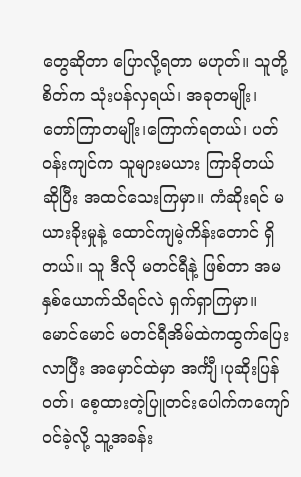တွေဆိုတာ ပြောလို့ရတာ မဟုတ်။ သူတို့စိတ်က သုံးပန်လှရယ်၊ အခုတမျိုး၊ တော်ကြာတမျိုး၊ကြောက်ရတယ်၊ ပတ်ဝန်းကျင်က သူများမယား ကြာခိုတယ် ဆိုပြီး အထင်သေးကြမှာ။ ကံဆိုးရင် မယားခိုးမှုနဲ့ ထောင်ကျမဲ့ကိန်းတောင် ရှိတယ်။ သူ ဒီလို မတင်ရီနဲ့ ဖြစ်တာ အမနှစ်ယောက်သိရင်လဲ ရှက်ရှာကြမှာ။ မောင်မောင် မတင်ရီအိမ်ထဲကထွက်ပြေးလာပြီး အမှောင်ထဲမှာ အင်္ကျီ၊ပုဆိုးပြန်ဝတ်၊ စေ့ထားတဲ့ပြူတင်းပေါက်ကကျော်ဝင်ခဲ့လို့ သူ့အခန်း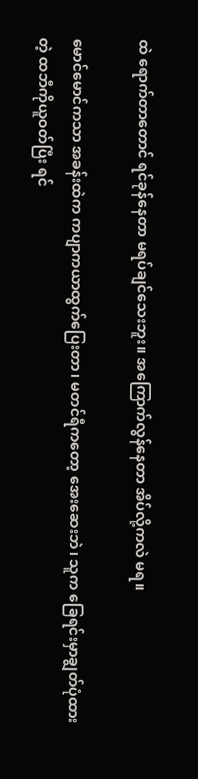ထဲ ရောက်တာတောင် ရင်ခုန်နေတာ မရပ်ချင်သေးဘူး။ အကြောက်လွန်နေတာ အိပ်လို့ကလဲ မရ။

မောင်မောင်ကသာ အခန်းထဲက ကပျာကယာထွက်ပြေးတာ၊ မတင်ရီကတော့ အေးဆေးဘဲ၊ သူက ခြေရင်းမှာချွတ်ပုံထားတဲ့ ထဘီကိုယူဝတ်ပြီး ရင်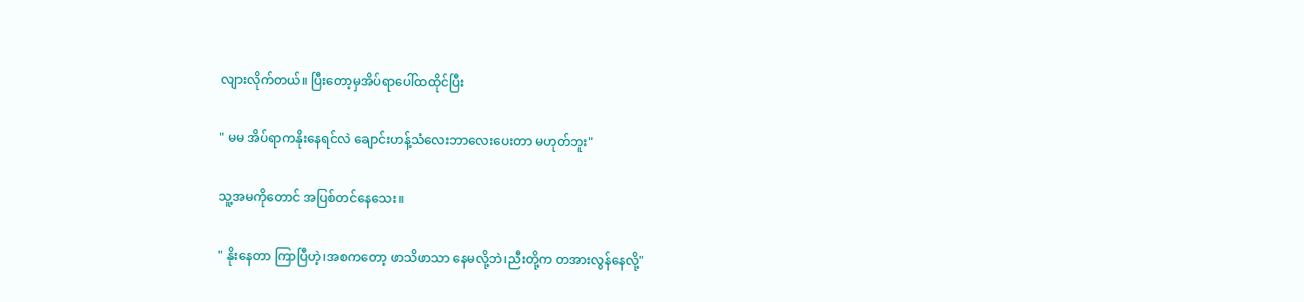လျားလိုက်တယ်။ ပြီးတော့မှအိပ်ရာပေါ်ထထိုင်ပြီး

" မမ အိပ်ရာကနိုးနေရင်လဲ ချောင်းဟန့်သံလေးဘာလေးပေးတာ မဟုတ်ဘူး"

သူ့အမကိုတောင် အပြစ်တင်နေသေး။

" နိုးနေတာ ကြာပြီဟဲ့၊အစကတော့ ဖာသိဖာသာ နေမလို့ဘဲ၊ညီးတို့က တအားလွန်နေလို့"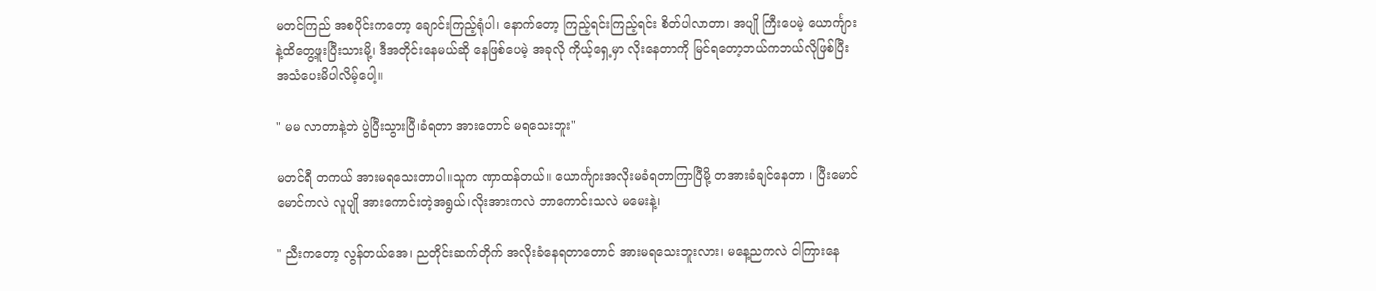မတင်ကြည် အစပိုင်းကတော့ ချောင်းကြည့်ရုံပါ၊ နောက်တော့ ကြည့်ရင်းကြည့်ရင်း စိတ်ပါလာတာ၊ အပျို ကြီးပေမဲ့ ယောင်္ကျား နဲ့ထိတွေ့ဖူးပြီးသားမို့၊ ဒီအတိုင်းနေမယ်ဆို နေဖြစ်ပေမဲ့ အခုလို ကိုယ့်ရှေ့မှာ လိုးနေတာကို မြင်ရတော့ဘယ်ကဘယ်လိုဖြစ်ပြီး အသံပေးမိပါလိမ့်ပေါ့။

" မမ လာတာနဲ့ဘဲ ပွဲပြီးသွားပြီ၊ခံရတာ အားတောင် မရသေးဘူး"

မတင်ရီ တကယ် အားမရသေးတာပါ။သူက ဏှာထန်တယ်။ ယောင်္ကျားအလိုးမခံရတာကြာပြီမို့ တအားခံချင်နေတာ ၊ ပြီးမောင်မောင်ကလဲ လူပျို အားကောင်းတဲ့အရွယ်၊လိုးအားကလဲ ဘာကောင်းသလဲ မမေးနဲ့၊

" ညီးကတော့ လွန်တယ်အေ၊ ညတိုင်းဆက်တိုက် အလိုးခံနေရတာတောင် အားမရသေးဘူးလား၊ မနေ့ညကလဲ ငါကြားနေ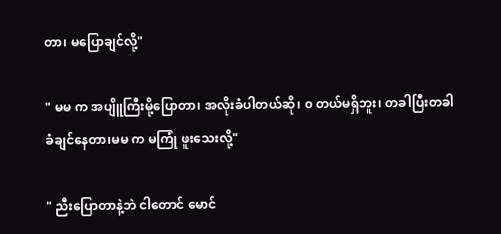တာ၊ မပြောချင်လို့"

" မမ က အပျိူကြီးမို့ပြောတာ၊ အလိုးခံပါတယ်ဆို၊ ၀ တယ်မရှိဘူး၊ တခါပြီးတခါ ခံချင်နေတာ၊မမ က မကြုံ ဖူးသေးလို့"

" ညီးပြောတာနဲ့ဘဲ ငါတောင် မောင်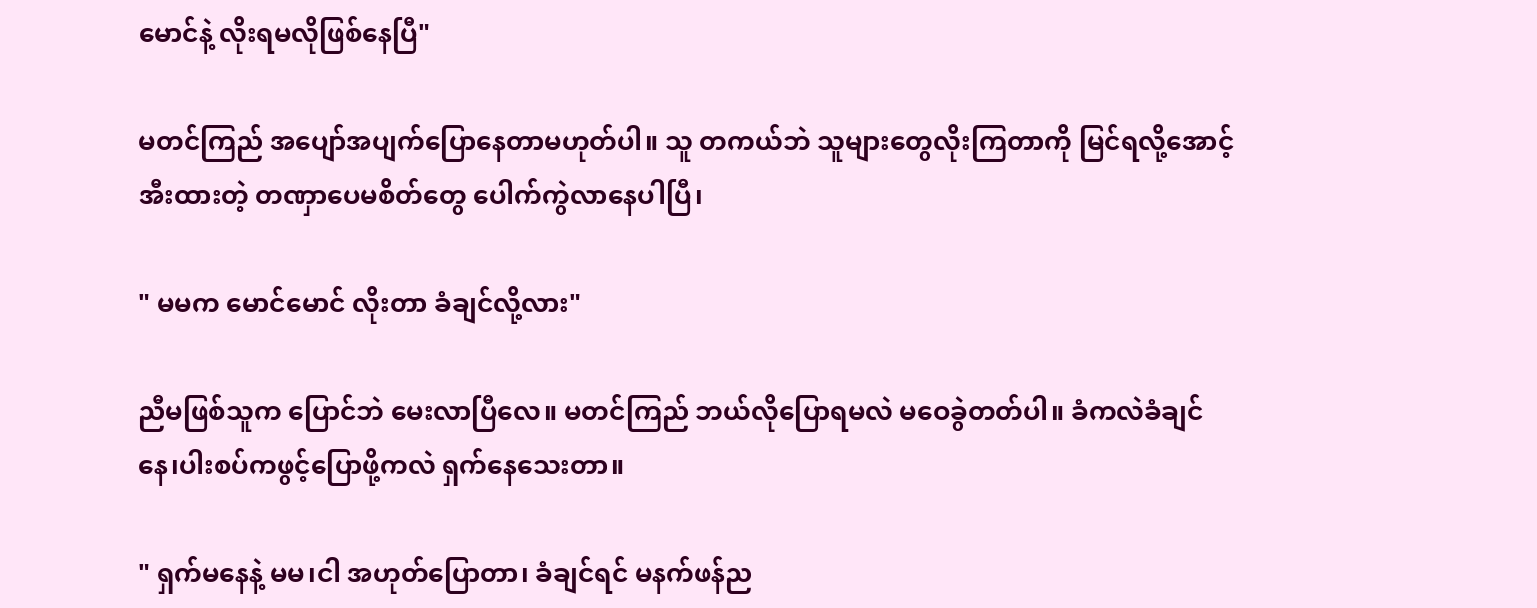မောင်နဲ့ လိုးရမလိုဖြစ်နေပြီ"

မတင်ကြည် အပျော်အပျက်ပြောနေတာမဟုတ်ပါ။ သူ တကယ်ဘဲ သူများတွေလိုးကြတာကို မြင်ရလို့အောင့်အီးထားတဲ့ တဏှာပေမစိတ်တွေ ပေါက်ကွဲလာနေပါပြီ၊

" မမက မောင်မောင် လိုးတာ ခံချင်လို့လား"

ညီမဖြစ်သူက ပြောင်ဘဲ မေးလာပြီလေ။ မတင်ကြည် ဘယ်လိုပြောရမလဲ မဝေခွဲတတ်ပါ။ ခံကလဲခံချင်နေ၊ပါးစပ်ကဖွင့်ပြောဖို့ကလဲ ရှက်နေသေးတာ။

" ရှက်မနေနဲ့ မမ၊ငါ အဟုတ်ပြောတာ၊ ခံချင်ရင် မနက်ဖန်ည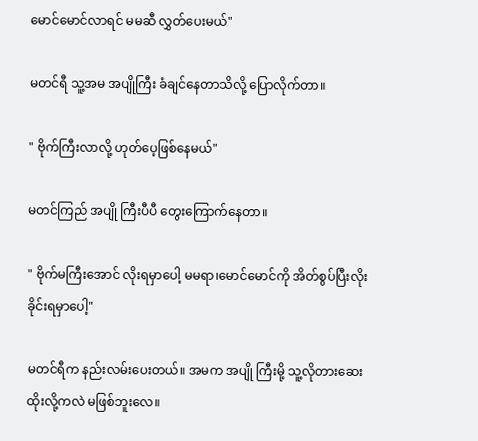မောင်မောင်လာရင် မမဆီ လွှတ်ပေးမယ်"

မတင်ရီ သူ့အမ အပျိုကြီး ခံချင်နေတာသိလို့ ပြောလိုက်တာ။

" ဗိုက်ကြီးလာလို့ ဟုတ်ပေ့ဖြစ်နေမယ်"

မတင်ကြည် အပျို ကြီးပီပီ တွေးကြောက်နေတာ။

" ဗိုက်မကြီးအောင် လိုးရမှာပေါ့ မမရာ၊မောင်မောင်ကို အိတ်စွပ်ပြီးလိုးခိုင်းရမှာပေါ့"

မတင်ရီက နည်းလမ်းပေးတယ်။ အမက အပျို ကြီးမို့ သူ့လိုတားဆေးထိုးလို့ကလဲ မဖြစ်ဘူးလေ။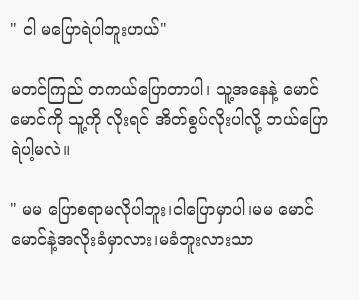" ငါ မပြောရဲပါဘူးဟယ်"

မတင်ကြည် တကယ်ပြောတာပါ၊ သူ့အနေနဲ့ မောင်မောင်ကို သူ့ကို လိုးရင် အိတ်စွပ်လိုးပါလို့ ဘယ်ပြောရဲပါ့မလဲ။

" မမ ပြောစရာမလိုပါဘူး၊ငါပြောမှာပါ၊မမ မောင်မောင်နဲ့အလိုးခံမှာလား၊မခံဘူးလားသာ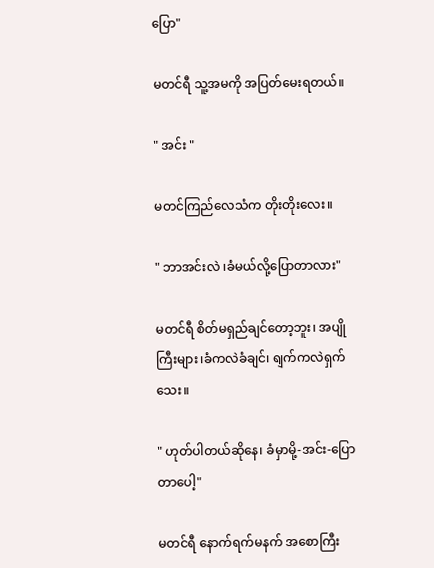ပြော"

မတင်ရီ သူ့အမကို အပြတ်မေးရတယ်။

" အင်း "

မတင်ကြည်လေသံက တိုးတိုးလေး။

" ဘာအင်းလဲ ၊ခံမယ်လို့ပြောတာလား"

မတင်ရီ စိတ်မရှည်ချင်တော့ဘူး၊ အပျိုကြီးများ၊ခံကလဲခံချင်၊ ရျက်ကလဲရှက်သေး။

" ဟုတ်ပါတယ်ဆိုနေ၊ ခံမှာမို့-အင်း-ပြောတာပေါ့"

မတင်ရီ နောက်ရက်မနက် အစောကြီး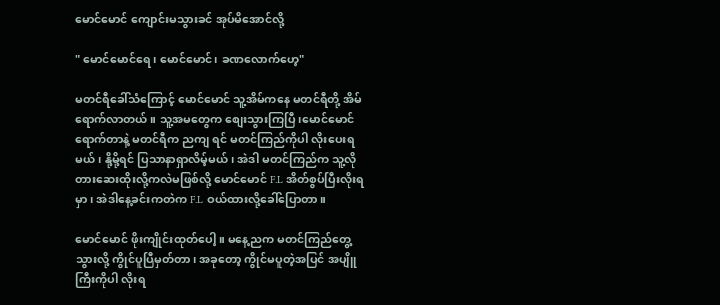မောင်မောင် ကျောင်းမသွားခင် အုပ်မိအောင်လို့

" မောင်မောင်ရေ၊ မောင်မောင်၊ ခဏလောက်ဟေ့"

မတင်ရီခေါ်သံကြောင့် မောင်မောင် သူ့အိမ်ကနေ မတင်ရီတို့ အိမ်ရောက်လာတယ်။ သူ့အမတွေက စျေးသွားကြပြီ၊မောင်မောင်ရောက်တာနဲ့ မတင်ရီက ညကျ ရင် မတင်ကြည်ကိုပါ လိုးပေးရမယ်၊ နို့မို့ရင် ပြသာနာရှာလိမ့်မယ်၊ အဲဒါ မတင်ကြည်က သူ့လိုတားဆေးထိုးလို့ကလဲမဖြစ်လို့ မောင်မောင် F.L အိတ်စွပ်ပြီးလိုးရမှာ၊ အဲဒါနေ့ခင်းကတဲက F.L ဝယ်ထားလို့ခေါ်ပြောတာ။

မောင်မောင် ဖိုးကျိုင်းထုတ်ပေါ့။ မနေ့ညက မတင်ကြည်တွေ့သွားလို့ ကွိုင်ပူပြီမှတ်တာ၊ အခုတော့ ကွိုင်မပူတဲ့အပြင် အပျိူ ကြီးကိုပါ လိုးရ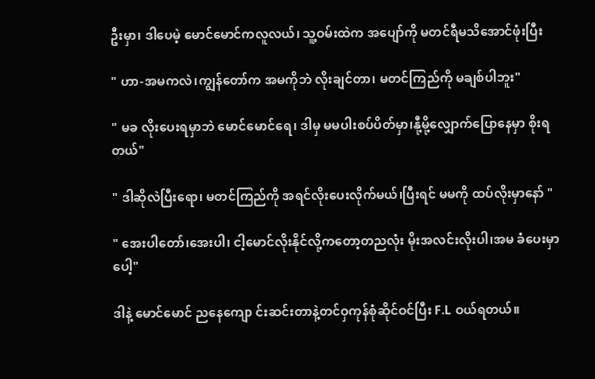ဦးမှာ၊ ဒါပေမဲ့ မောင်မောင်ကလူလယ်၊ သူ့ဝမ်းထဲက အပျော်ကို မတင်ရီမသိအောင်ဖုံးပြီး

" ဟာ-အမကလဲ၊ကျွန်တော်က အမကိုဘဲ လိုးချင်တာ၊ မတင်ကြည်ကို မချစ်ပါဘူး"

" မခ လိုးပေးရမှာဘဲ မောင်မောင်ရေ၊ ဒါမှ မမပါးစပ်ပိတ်မှာ၊နီု့မို့လျှောက်ပြောနေမှာ စိုးရတယ်"

" ဒါဆိုလဲပြီးရော၊ မတင်ကြည်ကို အရင်လိုးပေးလိုက်မယ်၊ပြီးရင် မမကို ထပ်လိုးမှာနော် "

" အေးပါတော်၊အေးပါ၊ ငါ့မောင်လိုးနိုင်လို့ကတော့တညလုံး မိုးအလင်းလိုးပါ၊အမ ခံပေးမှာပေါ့"

ဒါနဲ့ မောင်မောင် ညနေကျော င်းဆင်းတာနဲ့တင်ဝှကုန်စုံဆိုင်ဝင်ပြီး F.L ဝယ်ရတယ်။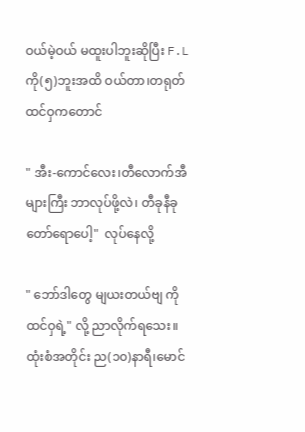ဝယ်မဲ့ဝယ် မထူးပါဘူးဆိုပြီး F.L ကို(၅)ဘူးအထိ ဝယ်တာ၊တရုတ်ထင်ဝှကတောင်

" အီး-ကောင်လေး၊တီလောက်အီများကြီး ဘာလုပ်ဖို့လဲ၊ တီခုနီခုတော်ရောပေါ့"  လုပ်နေလို့

" ဘော်ဒါတွေ မျယးတယ်ဗျ ကိုထင်ဝှရဲ့" လို့ ညာလိုက်ရသေး။ ထုံးစံအတိုင်း ည(၁၀)နာရီ၊မောင်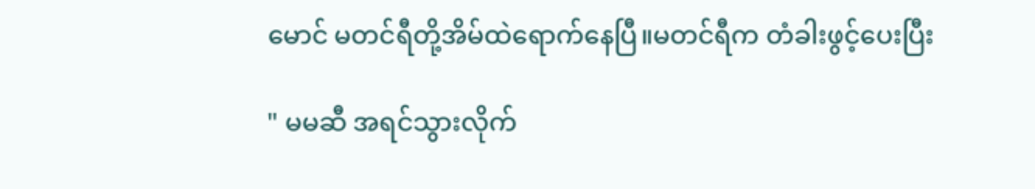မောင် မတင်ရီတို့အိမ်ထဲရောက်နေပြီ။မတင်ရီက တံခါးဖွင့်ပေးပြီး

" မမဆီ အရင်သွားလိုက်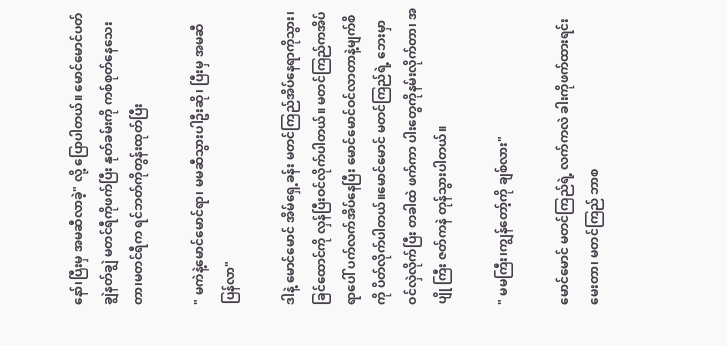နော်၊ပြီးမှ အမဆီလာခဲ့" လို့ ပြောပါတယ်။ မောင်မောင်ပတ်ချွဲနတ်ချွဲ မတင်ရီကိုဖက်ပြီး နုတ်ခမ်းကို ကစ်စုတ်နေသေးတာ၊မတင်ရီက ရင်ဘတ်ကိုတွန်းထုတ်ပြီး

" မကဲနဲ့မောင်မောင်ရာ၊ မမဆီသွားပါဦးဆို၊ ပြီးမှ အမဆီပြန်လာ"

ဒါနဲ့ မောင်မောင် အိမ်ရှေ့ခန်း မတင်ကြည်အိပ်နေရာကိုသွား၊ ခြင်ထောင်ကို လှန်ပြီးဝင်လိုက်ပါတယ်။ မတင်ကြည်ကအိပ်ရာပေါ် ပက်လက်အိပ်နေပြီး မောင်မောင်ဝင်လာတာနဲ့မျက်စိကို ပိတ်လိုက်ပါတယ်။မောင်မောင် မတင်ကြည်ရဲ့ ဘေးမှာဝင်လှဲလိုက်ပြီး တခါထဲ ဖက်ကာ ပါးတွေကိုနမ်းလိုက်တာ၊ အပျို ကြီး ဇတ်ကနဲ တုန်သွားပါတယ်။

" မမကြီး၊ကျွန်တော့်ကို ချစ်လား"

မောင်မောင် မတင်ကြည်ရဲ့ လက်ကလဲ ခါးကိုဖက်ထားရင်းမေးတာ၊ မတင်ကြည် ဘာစ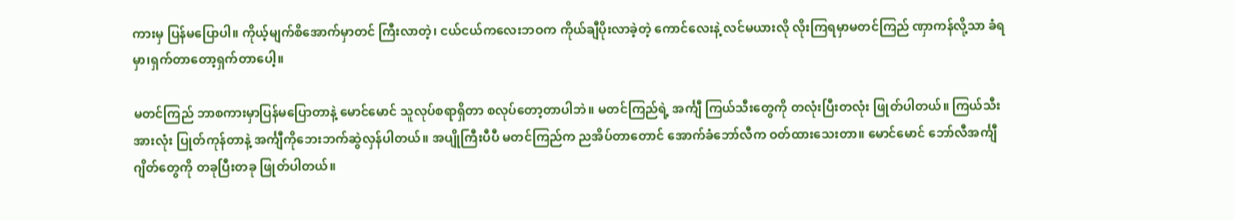ကားမှ ပြန်မပြောပါ။ ကိုယ့်မျက်စိအောက်မှာတင် ကြီးလာတဲ့၊ ငယ်ငယ်ကလေးဘဝက ကိုယ်ချီပိုးလာခဲ့တဲ့ ကောင်လေးနဲ့ လင်မယားလို လိုးကြရမှာမတင်ကြည် ဏှာကန်လို့သာ ခံရမှာ၊ရှက်တာတော့ရှက်တာပေါ့။

မတင်ကြည် ဘာစကားမှာပြန်မပြောတာနဲ့ မောင်မောင် သူလုပ်စရာရှိတာ စလုပ်တော့တာပါဘဲ။ မတင်ကြည်ရဲ့ အင်္ကျီ ကြယ်သီးတွေကို တလုံးပြီးတလုံး ဖြုတ်ပါတယ်။ ကြယ်သီးအားလုံး ပြုတ်ကုန်တာနဲ့ အင်္ကျီကိုဘေးဘက်ဆွဲလှန်ပါတယ်။ အပျိုကြီးပီပီ မတင်ကြည်က ညအိပ်တာတောင် အောက်ခံဘော်လီက ဝတ်ထားသေးတာ။ မောင်မောင် ဘော်လီအင်္ကျီဂျိတ်တွေကို တခုပြီးတခု ဖြုတ်ပါတယ်။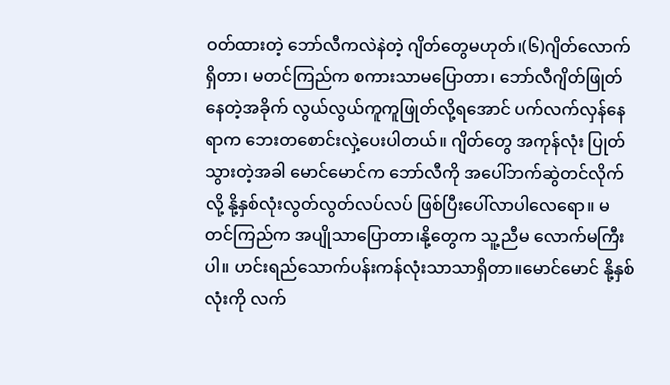ဝတ်ထားတဲ့ ဘော်လီကလဲနဲတဲ့ ဂျိတ်တွေမဟုတ်၊(၆)ဂျိတ်လောက်ရှိတာ၊ မတင်ကြည်က စကားသာမပြောတာ၊ ဘော်လီဂျိတ်ဖြုတ်နေတဲ့အခိုက် လွယ်လွယ်ကူကူဖြုတ်လို့ရအောင် ပက်လက်လှန်နေရာက ဘေးတစောင်းလှဲ့ပေးပါတယ်။ ဂျိတ်တွေ အကုန်လုံး ပြုတ်သွားတဲ့အခါ မောင်မောင်က ဘော်လီကို အပေါ်ဘက်ဆွဲတင်လိုက်လို့ နို့နှစ်လုံးလွတ်လွတ်လပ်လပ် ဖြစ်ပြီးပေါ်လာပါလေရော။ မတင်ကြည်က အပျိုသာပြောတာ၊နို့တွေက သူ့ညီမ လောက်မကြီးပါ။ ဟင်းရည်သောက်ပန်းကန်လုံးသာသာရှိတာ။မောင်မောင် နို့နှစ်လုံးကို လက်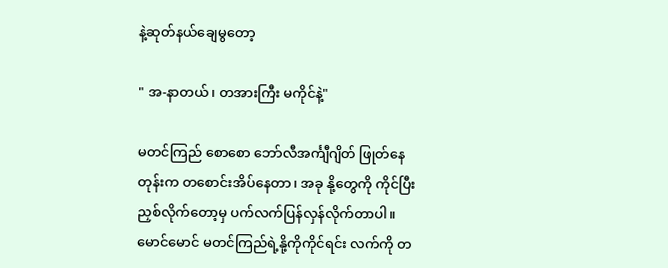နဲ့ဆုတ်နယ်ချေမွတော့

" အ-နာတယ်၊ တအားကြီး မကိုင်နဲ့"

မတင်ကြည် စောစော ဘော်လီအင်္ကျီဂျိတ် ဖြုတ်နေတုန်းက တစောင်းအိပ်နေတာ၊ အခု နို့တွေကို ကိုင်ပြီးညှစ်လိုက်တော့မှ ပက်လက်ပြန်လှန်လိုက်တာပါ။ မောင်မောင် မတင်ကြည်ရဲ့နို့ကိုကိုင်ရင်း လက်ကို တ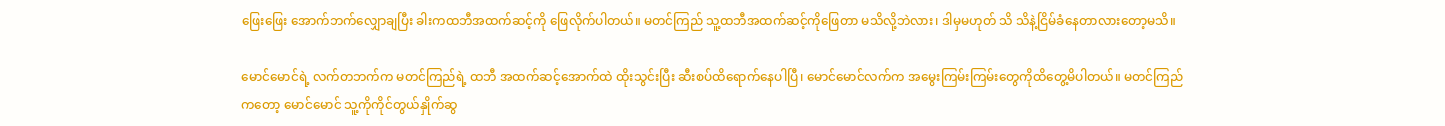ဖြေးဖြေး အောက်ဘက်လျှောချပြီး ခါးကထဘီအထက်ဆင့်ကို ဖြေလိုက်ပါတယ်။ မတင်ကြည် သူ့ထဘီအထက်ဆင့်ကိုဖြေတာ မသိလို့ဘဲလား၊ ဒါမှမဟုတ် သိ သိနဲ့ငြိမ်ခံနေတာလားတော့မသိ။

မောင်မောင်ရဲ့ လက်တဘက်က မတင်ကြည်ရဲ့ ထဘီ အထက်ဆင့်အောက်ထဲ ထိုးသွင်းပြီး ဆီးစပ်ထိရောက်နေပါပြီ၊ မောင်မောင်လက်က အမွေးကြမ်းကြမ်းတွေကိုထိတွေ့မိပါတယ်။ မတင်ကြည်ကတော့ မောင်မောင် သူ့ကိုကိုင်တွယ်နှိုက်ဆွ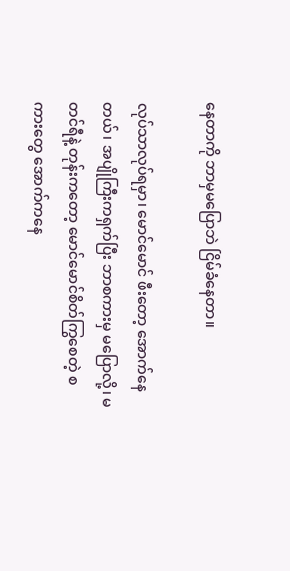နေတာကို ဘာမှမပြောဘဲ ငြိမ်ခံနေတာ။

လုပ်သာလုပ်ရမှာ၊ မောင်မောင် ဖီးတော့ အောက်နေတယ်၊ အပျိုကြီးကရှက်ပြီး ဘာစကားမှ မပြောလို့၊ မတင်ရီနဲ့ တုန်းကတော့ မောင်မောင်စိတ်ကြွစေတဲ့ စကားတွေ အောက်ကနေ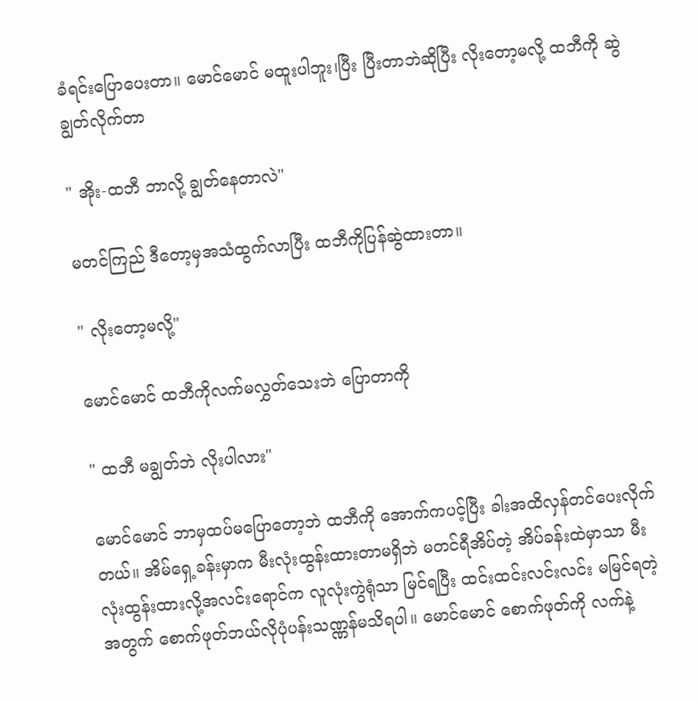ခံရင်းပြောပေးတာ။ မောင်မောင် မထူးပါဘူး၊ပြီး ပြီးတာဘဲဆိုပြီး လိုးတော့မလို့ ထဘီကို ဆွဲချွတ်လိုက်တာ

" အိုး-ထဘီ ဘာလို့ ချွတ်နေတာလဲ"

မတင်ကြည် ဒီတော့မှအသံထွက်လာပြီး ထဘီကိုပြန်ဆွဲထားတာ။

" လိုးတော့မလို့"

မောင်မောင် ထဘီကိုလက်မလွှတ်သေးဘဲ ပြောတာကို

" ထဘီ မချွတ်ဘဲ လိုးပါလား"

မောင်မောင် ဘာမှထပ်မပြောတော့ဘဲ ထဘီကို အောက်ကပင့်ပြီး ခါးအထိလှန်တင်ပေးလိုက်တယ်။ အိမ်ရှေ့ခန်းမှာက မီးလုံးထွန်းထားတာမရှိဘဲ မတင်ရီအိပ်တဲ့ အိပ်ခန်းထဲမှာသာ မီးလုံးထွန်းထားလို့အလင်းရောင်က လူလုံးကွဲရုံသာ မြင်ရပြီး ထင်းထင်းလင်းလင်း မမြင်ရတဲ့အတွက် စောက်ဖုတ်ဘယ်လိုပုံပန်းသဏ္ဏန်မသိရပါ။ မောင်မောင် စောက်ဖုတ်ကို လက်နဲ့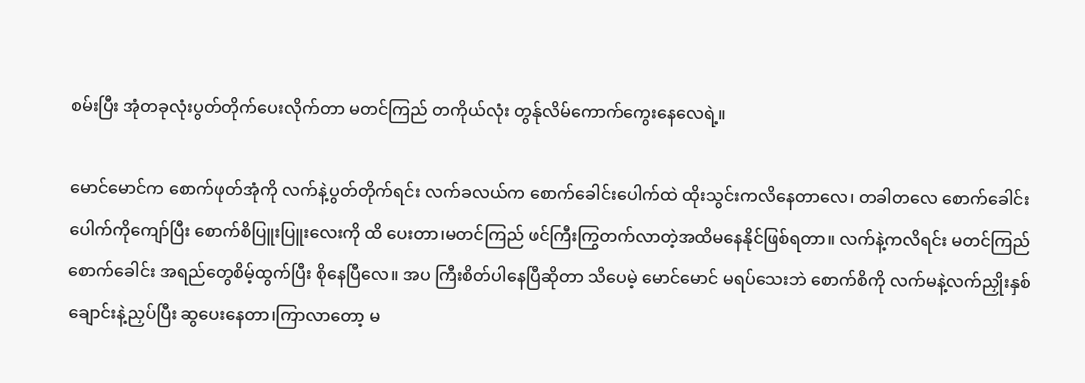စမ်းပြီး အုံတခုလုံးပွတ်တိုက်ပေးလိုက်တာ မတင်ကြည် တကိုယ်လုံး တွန်ုလိမ်ကောက်ကွေးနေလေရဲ့။

မောင်မောင်က စောက်ဖုတ်အုံကို လက်နဲ့ပွတ်တိုက်ရင်း လက်ခလယ်က စောက်ခေါင်းပေါက်ထဲ ထိုးသွင်းကလိနေတာလေ၊ တခါတလေ စောက်ခေါင်းပေါက်ကိုကျော်ပြီး စောက်စိပြူးပြူးလေးကို ထိ ပေးတာ၊မတင်ကြည် ဖင်ကြီးကြွတက်လာတဲ့အထိမနေနိုင်ဖြစ်ရတာ။ လက်နဲ့ကလိရင်း မတင်ကြည်စောက်ခေါင်း အရည်တွေစိမ့်ထွက်ပြီး စိုနေပြီလေ။ အပ ကြီးစိတ်ပါနေပြီဆိုတာ သိပေမဲ့ မောင်မောင် မရပ်သေးဘဲ စောက်စိကို လက်မနဲ့လက်ညှိုးနှစ်ချောင်းနဲ့ညှပ်ပြီး ဆွပေးနေတာ၊ကြာလာတော့ မ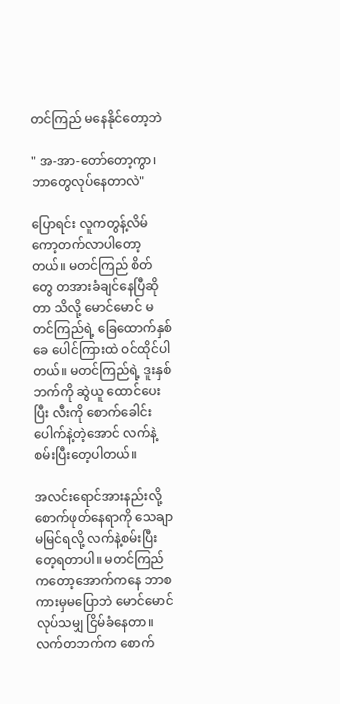တင်ကြည် မနေနိုင်တော့ဘဲ

" အ-အာ-တော်တော့ကွာ၊ ဘာတွေလုပ်နေတာလဲ"

ပြောရင်း လူကတွန့်လိမ် ကော့တက်လာပါတော့တယ်။ မတင်ကြည် စိတ်တွေ တအားခံချင်နေပြီဆိုတာ သိလို့ မောင်မောင် မတင်ကြည်ရဲ့ ခြေထောက်နှစ်ခေ ပေါင်ကြားထဲ ဝင်ထိုင်ပါတယ်။ မတင်ကြည်ရဲ့ ဒူးနှစ်ဘက်ကို ဆွဲယူ ထောင်ပေးပြီး လီးကို စောက်ခေါင်းပေါက်နဲ့တဲ့အောင် လက်နဲ့စမ်းပြီးတေ့ပါတယ်။

အလင်းရောင်အားနည်းလို့ စောက်ဖုတ်နေရာကို သေချာမမြင်ရလို့ လက်နဲ့စမ်းပြီးတေ့ရတာပါ။ မတင်ကြည်ကတော့အောက်ကနေ ဘာစကားမှမပြောဘဲ မောင်မောင်လုပ်သမျှ ငြိမ်ခံနေတာ။ လက်တဘက်က စောက်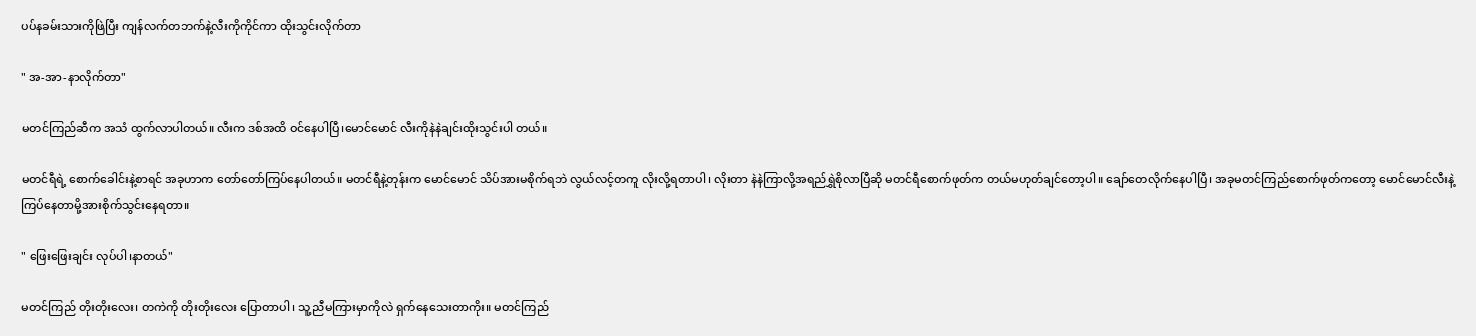ပပ်နခမ်းသားကိုဖြဲပြီး ကျန်လက်တဘက်နဲ့လီးကိုကိုင်ကာ ထိုးသွင်းလိုက်တာ

" အ-အာ-နာလိုက်တာ"

မတင်ကြည်ဆီက အသံ ထွက်လာပါတယ်။ လီးက ဒစ်အထိ ဝင်နေပါပြီ၊မောင်မောင် လီးကိုနဲနဲချင်းထိုးသွင်းပါ တယ်။

မတင်ရီရဲ့ စောက်ခေါင်းနဲ့စာရင် အခုဟာက တော်တော်ကြပ်နေပါတယ်။ မတင်ရီနဲ့တုန်းက မောင်မောင် သိပ်အားမစိုက်ရဘဲ လွယ်လင့်တကူ လိုးလို့ရတာပါ၊ လိုးတာ နဲနဲကြာလို့အရည်ရွှဲစိုလာပြီဆို မတင်ရီစောက်ဖုတ်က တယ်မဟုတ်ချင်တော့ပါ။ ချော်တေလိုက်နေပါပြီ၊ အခုမတင်ကြည်စောက်ဖုတ်ကတော့ မောင်မောင်လီးနဲ့ကြပ်နေတာမို့အားစိုက်သွင်းနေရတာ။

" ဖြေးဖြေးချင်း လုပ်ပါ၊နာတယ်"

မတင်ကြည် တိုးတိုးလေး၊ တကဲကို တိုးတိုးလေး ပြောတာပါ၊ သူ့ညီမကြားမှာကိုလဲ ရှက်နေသေးတာကိုး။ မတင်ကြည်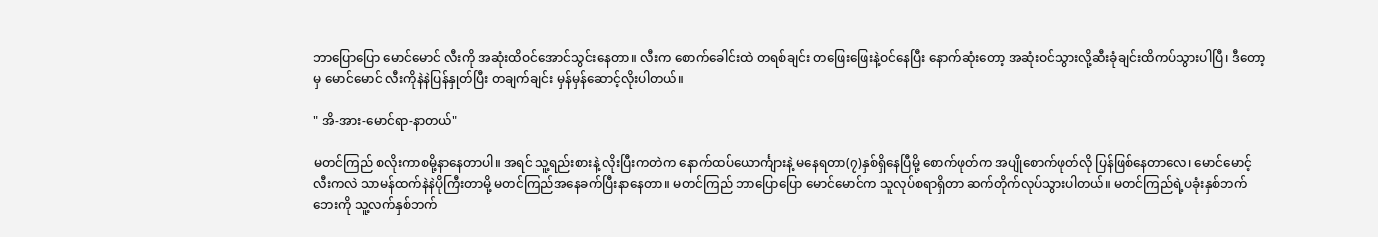ဘာပြောပြော မောင်မောင် လီးကို အဆုံးထိဝင်အောင်သွင်းနေတာ။ လီးက စောက်ခေါင်းထဲ တရစ်ချင်း တဖြေးဖြေးနဲ့ဝင်နေပြီး နောက်ဆုံးတော့ အဆုံးဝင်သွားလို့ဆီးခုံချင်းထိကပ်သွားပါပြီ၊ ဒီတော့မှ မောင်မောင် လီးကိုနဲနဲပြန်နှုတ်ပြီး တချက်ချင်း မှန်မှန်ဆောင့်လိုးပါတယ်။

" အိ-အား-မောင်ရာ-နာတယ်"

မတင်ကြည် စလိုးကာစမို့နာနေတာပါ။ အရင် သူ့ရည်းစားနဲ့ လိုးပြီးကတဲက နောက်ထပ်ယောင်္ကျားနဲ့ မနေရတာ(၇)နှစ်ရှိနေပြီမို့ စောက်ဖုတ်က အပျိုစောက်ဖုတ်လို ပြန်ဖြစ်နေတာလေ၊ မောင်မောင့်လီးကလဲ သာမန်ထက်နဲနဲပိုကြီးတာမို့ မတင်ကြည်အနေခက်ပြီးနာနေတာ။ မတင်ကြည် ဘာပြောပြော မောင်မောင်က သူလုပ်စရာရှိတာ ဆက်တိုက်လုပ်သွားပါတယ်။ မတင်ကြည်ရဲ့ပခုံးနှစ်ဘက်ဘေးကို သူ့လက်နှစ်ဘက်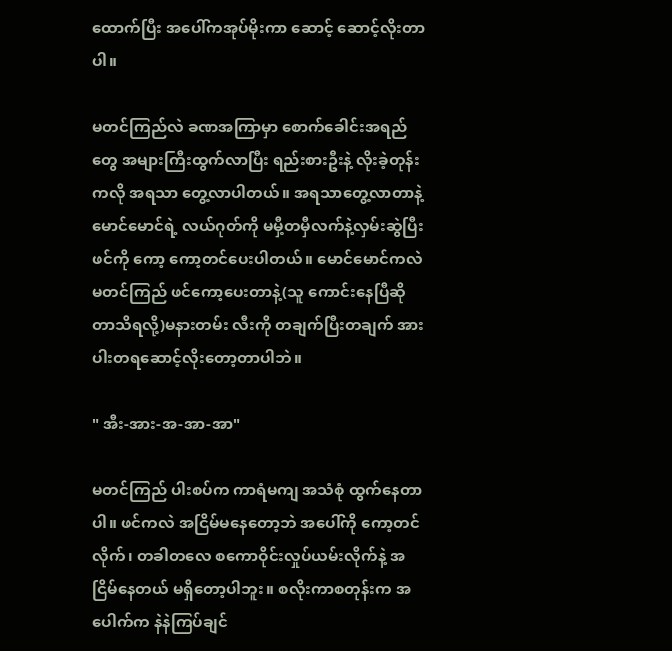ထောက်ပြီး အပေါ်ကအုပ်မိုးကာ ဆောင့် ဆောင့်လိုးတာပါ။

မတင်ကြည်လဲ ခဏအကြာမှာ စောက်ခေါင်းအရည်တွေ အများကြီးထွက်လာပြီး ရည်းစားဦးနဲ့ လိုးခဲ့တုန်းကလို အရသာ တွေ့လာပါတယ်။ အရသာတွေ့လာတာနဲ့ မောင်မောင်ရဲ့ လယ်ဂုတ်ကို မမှီ့တမှီလက်နဲ့လှမ်းဆွဲပြီး ဖင်ကို ကော့ ကော့တင်ပေးပါတယ်။ မောင်မောင်ကလဲ မတင်ကြည် ဖင်ကော့ပေးတာနဲ့(သူ ကောင်းနေပြီဆိုတာသိရလို့)မနားတမ်း လီးကို တချက်ပြီးတချက် အားပါးတရဆောင့်လိုးတော့တာပါဘဲ။

" အီး-အား-အ-အာ-အာ"

မတင်ကြည် ပါးစပ်က ကာရံမကျ အသံစုံ ထွက်နေတာပါ။ ဖင်ကလဲ အငြိမ်မနေတော့ဘဲ အပေါ်ကို ကော့တင်လိုက်၊ တခါတလေ စကောဝိုင်းလှုပ်ယမ်းလိုက်နဲ့ အငြိမ်နေတယ် မရှိတော့ပါဘူး။ စလိုးကာစတုန်းက အပေါက်က နဲနဲကြပ်ချင်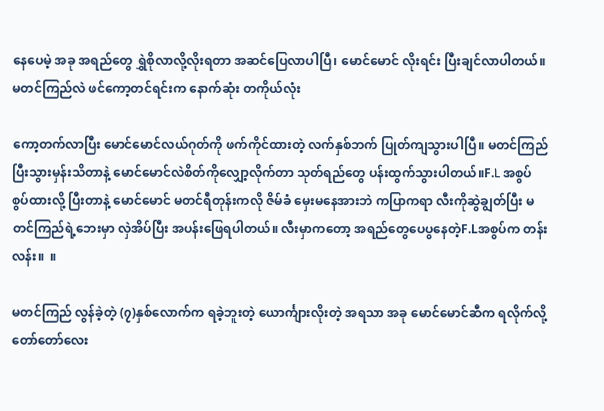နေပေမဲ့ အခု အရည်တွေ ရွှဲစိုလာလို့လိုးရတာ အဆင်ပြေလာပါပြီ၊ မောင်မောင် လိုးရင်း ပြီးချင်လာပါတယ်။ မတင်ကြည်လဲ ဖင်ကော့တင်ရင်းက နောက်ဆုံး တကိုယ်လုံး

ကော့တက်လာပြီး မောင်မောင်လယ်ဂုတ်ကို ဖက်ကိုင်ထားတဲ့ လက်နှစ်ဘက် ပြုတ်ကျသွားပါပြီ။ မတင်ကြည်ပြီးသွားမှန်းသိတာနဲ့ မောင်မောင်လဲစိတ်ကိုလျှော့လိုက်တာ သုတ်ရည်တွေ ပန်းထွက်သွားပါတယ်။F.L အစွပ် စွပ်ထားလို့ ပြီးတာနဲ့ မောင်မောင် မတင်ရီတုန်းကလို ဇိမ်ခံ မှေးမနေအားဘဲ ကပြာကရာ လီးကိုဆွဲချွတ်ပြီး မတင်ကြည်ရဲ့ဘေးမှာ လှဲအိပ်ပြီး အပန်းဖြေရပါတယ်။ လီးမှာကတော့ အရည်တွေပေပွနေတဲ့F.Lအစွပ်က တန်းလန်း။  ။

မတင်ကြည် လွန်ခဲ့တဲ့ (၇)နှစ်လောက်က ရခဲ့ဘူးတဲ့ ယောင်္ကျားလိုးတဲ့ အရသာ အခု မောင်မောင်ဆီက ရလိုက်လို့ တော်တော်လေး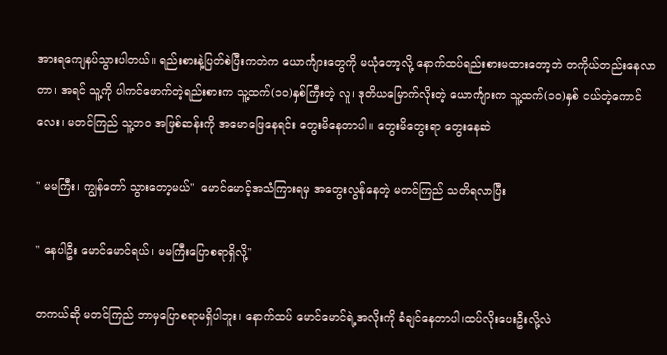အားရကျေနပ်သွားပါတယ်။ ရည်းစားနဲ့ပြတ်စဲပြီးကတဲက ယောင်္ကျားတွေကို မယုံတော့လို့ နောက်ထပ်ရည်းစားမထားတော့ဘဲ တကိုယ်တည်းနေလာတာ၊ အရင် သူ့ကို ပါကင်ဖောက်တဲ့ရည်းစားက သူ့ထက်(၁၀)နှစ်ကြီးတဲ့ လူ၊ ဒုတိယမြောက်လိုးတဲ့ ယောင်္ကျားက သူ့ထက်(၁၀)နှစ် ငယ်တဲ့ကောင်လေး၊ မတင်ကြည် သူ့ဘ၀ အဖြစ်ဆန်းကို အမောဖြေနေရင်း တွေးမိနေတာပါ။ တွေးမိတွေးရာ တွေးနေဆဲ

" မမကြီး၊ ကျွန်တော် သွားတော့မယ်"  မောင်မောင့်အသံကြားရမှ အတွေးလွန်နေတဲ့ မတင်ကြည် သတိရလာပြီး

" နေပါဦး မောင်မောင်ရယ်၊ မမကြီးပြောစရာရှိလို့"

တကယ်ဆို မတင်ကြည် ဘာမှပြောစရာမရှိပါဘူး၊ နောက်ထပ် မောင်မောင်ရဲ့အလိုးကို ခံချင်နေတာပါ၊ထပ်လိုးပေးဦးလို့လဲ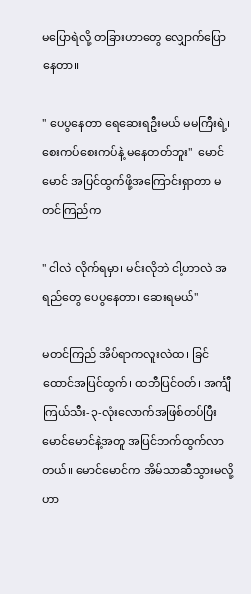မပြောရဲလို့ တခြားဟာတွေ လျှောက်ပြောနေတာ။

" ပေပွနေတာ ရေဆေးရဦးမယ် မမကြီးရဲ့၊ စေးကပ်စေးကပ်နဲ့ မနေတတ်ဘူး"  မောင်မောင် အပြင်ထွက်ဖို့အကြောင်းရှာတာ မတင်ကြည်က

" ငါလဲ လိုက်ရမှာ၊ မင်းလိုဘဲ ငါ့ဟာလဲ အရည်တွေ ပေပွနေတာ၊ ဆေးရမယ်"

မတင်ကြည် အိပ်ရာကလူးလဲထ၊ ခြင်ထောင်အပြင်ထွက်၊ ထဘီပြင်ဝတ်၊ အင်္ကျီကြယ်သီး-၃-လုံးလောက်အဖြစ်တပ်ပြီး မောင်မောင်နဲ့အတူ အပြင်ဘက်ထွက်လာတယ်။ မောင်မောင်က အိမ်သာဆီသွားမလို့ဟာ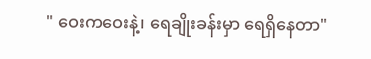" ဝေးကဝေးနဲ့၊ ရေချိုးခန်းမှာ ရေရှိနေတာ"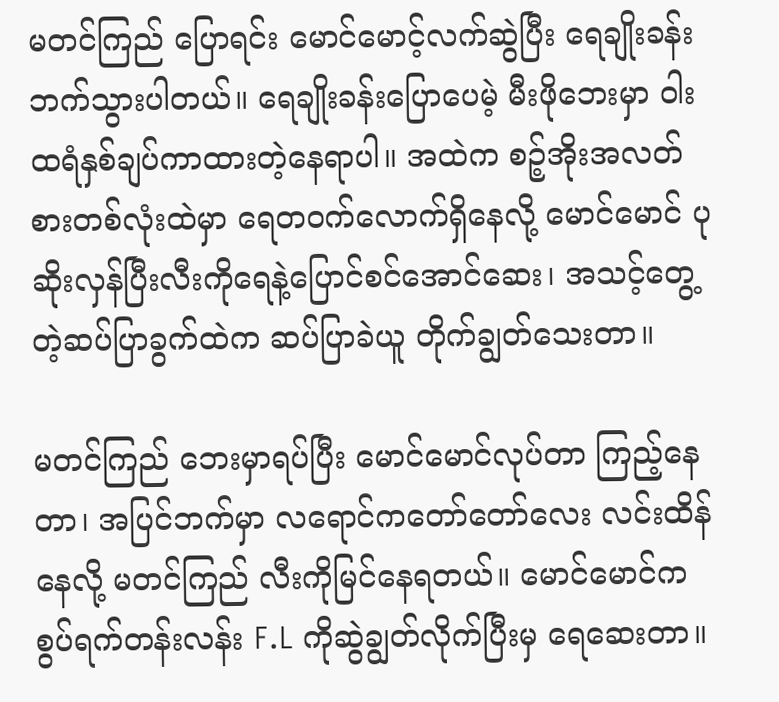မတင်ကြည် ပြောရင်း မောင်မောင့်လက်ဆွဲပြီး ရေချိုးခန်းဘက်သွားပါတယ်။ ရေချိုးခန်းပြောပေမဲ့ မီးဖိုဘေးမှာ ဝါးထရံနှစ်ချပ်ကာထားတဲ့နေရာပါ။ အထဲက စဉ့်အိုးအလတ်စားတစ်လုံးထဲမှာ ရေတဝက်လောက်ရှိနေလို့ မောင်မောင် ပုဆိုးလှန်ပြီးလီးကိုရေနဲ့ပြောင်စင်အောင်ဆေး၊ အသင့်တွေ့တဲ့ဆပ်ပြာခွက်ထဲက ဆပ်ပြာခဲယူ တိုက်ချွတ်သေးတာ။

မတင်ကြည် ဘေးမှာရပ်ပြီး မောင်မောင်လုပ်တာ ကြည့်နေတာ၊ အပြင်ဘက်မှာ လရောင်ကတော်တော်လေး လင်းထိန်နေလို့ မတင်ကြည် လီးကိုမြင်နေရတယ်။ မောင်မောင်က စွပ်ရက်တန်းလန်း F.L ကိုဆွဲချွတ်လိုက်ပြီးမှ ရေဆေးတာ။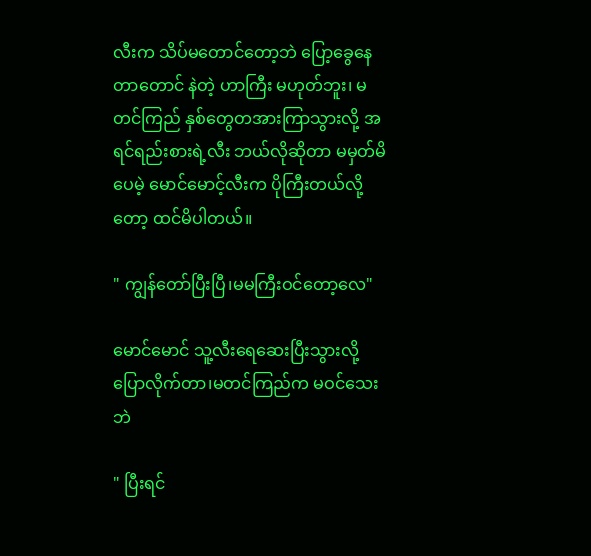လီးက သိပ်မတောင်တော့ဘဲ ပြော့ခွေနေတာတောင် နဲတဲ့ ဟာကြီး မဟုတ်ဘူး၊ မတင်ကြည် နှစ်တွေတအားကြာသွားလို့ အရင်ရည်းစားရဲ့လီး ဘယ်လိုဆိုတာ မမှတ်မိပေမဲ့ မောင်မောင့်လီးက ပိုကြီးတယ်လို့တော့ ထင်မိပါတယ်။

" ကျွန်တော်ပြီးပြီ၊မမကြီးဝင်တော့လေ"

မောင်မောင် သူ့လီးရေဆေးပြီးသွားလို့ပြောလိုက်တာ၊မတင်ကြည်က မဝင်သေးဘဲ

" ပြီးရင်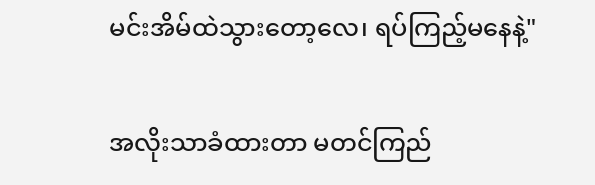မင်းအိမ်ထဲသွားတော့လေ၊ ရပ်ကြည့်မနေနဲ့"

အလိုးသာခံထားတာ မတင်ကြည်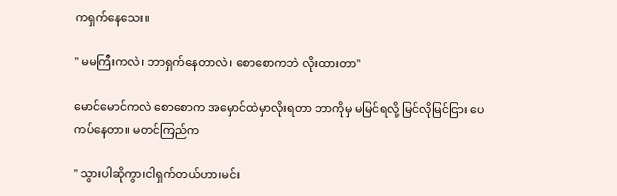ကရှက်နေသေး။

" မမကြီးကလဲ၊ ဘာရှက်နေတာလဲ၊ စောစောကဘဲ လိုးထားတာ"

မောင်မောင်ကလဲ စောစောက အမှောင်ထဲမှာလိုးရတာ ဘာကိုမှ မမြင်ရလို့ မြင်လိုမြင်ငြား ပေကပ်နေတာ။ မတင်ကြည်က

" သွားပါဆိုကွာ၊ငါရှက်တယ်ဟာ၊မင်း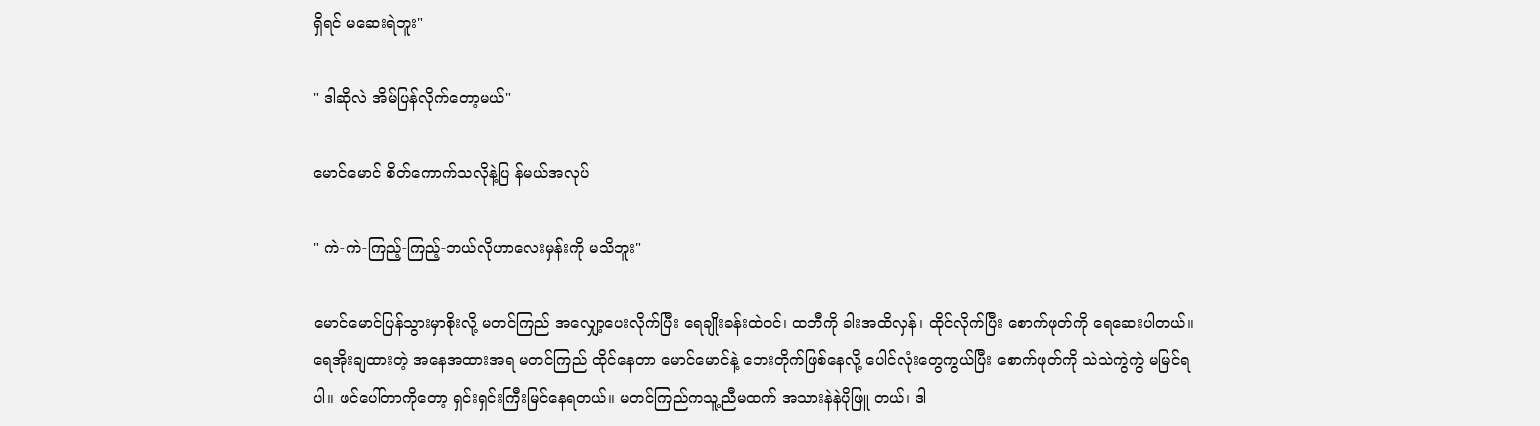ရှိရင် မဆေးရဲဘူး"

" ဒါဆိုလဲ အိမ်ပြန်လိုက်တော့မယ်"

မောင်မောင် စိတ်ကောက်သလိုနဲ့ပြ န်မယ်အလုပ်

" ကဲ-ကဲ-ကြည့်-ကြည့်-ဘယ်လိုဟာလေးမှန်းကို မသိဘူး"

မောင်မောင်ပြန်သွားမှာစိုးလို့ မတင်ကြည် အလျှော့ပေးလိုက်ပြီး ရေချိုးခန်းထဲဝင်၊ ထဘီကို ခါးအထိလှန်၊ ထိုင်လိုက်ပြီး စောက်ဖုတ်ကို ရေဆေးပါတယ်။ ရေအိုးချထားတဲ့ အနေအထားအရ မတင်ကြည် ထိုင်နေတာ မောင်မောင်နဲ့ ဘေးတိုက်ဖြစ်နေလို့ ပေါင်လုံးတွေကွယ်ပြီး စောက်ဖုတ်ကို သဲသဲကွဲကွဲ မမြင်ရပါ။ ဖင်ပေါ်တာကိုတော့ ရှင်းရှင်းကြီးမြင်နေရတယ်။ မတင်ကြည်ကသူ့ညီမထက် အသားနဲနဲပိုဖြူ တယ်၊ ဒါ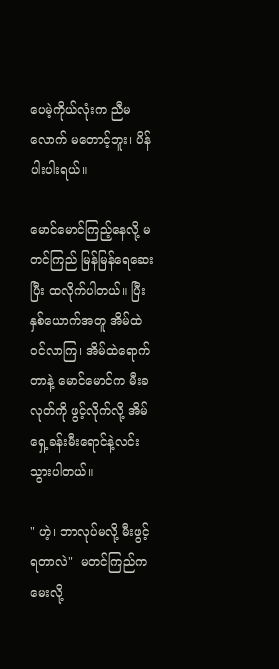ပေမဲ့ကိုယ်လုံးက ညီမလောက် မတောင့်ဘူး၊ ပိန်ပါးပါးရယ်။

မောင်မောင်ကြည့်နေလို့ မတင်ကြည် မြန်မြန်ရေဆေးပြီး ထလိုက်ပါတယ်။ ပြီး နှစ်ယောက်အတူ အိမ်ထဲဝင်လာကြ၊ အိမ်ထဲရောက်တာနဲ့ မောင်မောင်က မီးခလုတ်ကို ဖွင့်လိုက်လို့ အိမ်ရှေ့ခန်းမီးရောင်နဲ့လင်းသွားပါတယ်။

" ဟဲ့၊ ဘာလုပ်မလို့ မီးဖွင့်ရတာလဲ"  မတင်ကြည်က မေးလို့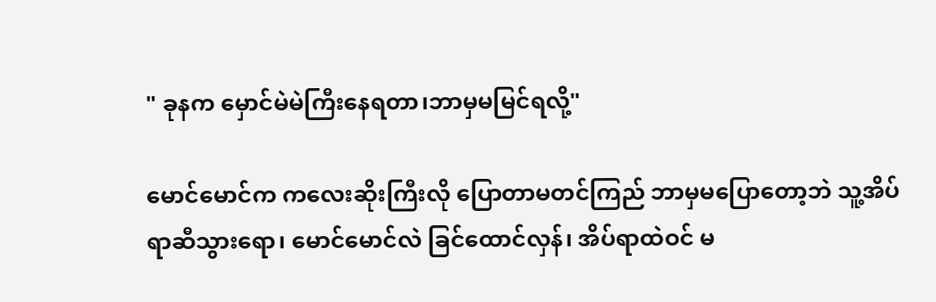" ခုနက မှောင်မဲမဲကြီးနေရတာ၊ဘာမှမမြင်ရလို့"

မောင်မောင်က ကလေးဆိုးကြီးလို ပြောတာမတင်ကြည် ဘာမှမပြောတော့ဘဲ သူ့အိပ်ရာဆီသွားရော၊ မောင်မောင်လဲ ခြင်ထောင်လှန်၊ အိပ်ရာထဲဝင် မ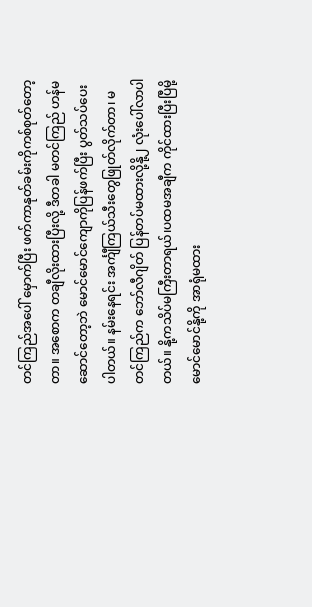တင်ကြည်အပေါ် မှောက်ပြီး ဖက်ကာနုတ်ခမ်းကိုကစ်စုတ်တော့တာ။ အစောက တချီလိုးထားပြီးလို့ ဒီတခါ မတင်ကြည် ဟန်မဆောင်တော့ဘဲ မောင်မောင်ကျောကိုပြန်ဖက်ပြီး ပွတ်သပ်ပေးပါတယ်။ နမ်းနေရင်း အင်္ကျီကြယ်သီးတွေဖြုတ်လိုက်တာ၊ မတင်ကြည်က ဘော်လီဂျိတ် ပြန်တပ်မထားလို့နို့၂ လုံးပေါ်လာပါတယ်။ နို့ကသိပ်မကြီးတာရယ်၊ပထမအချီက ကိုင်ထားပြီးပြီမို့ မောင်မောင်နို့ကို အာရုံမထား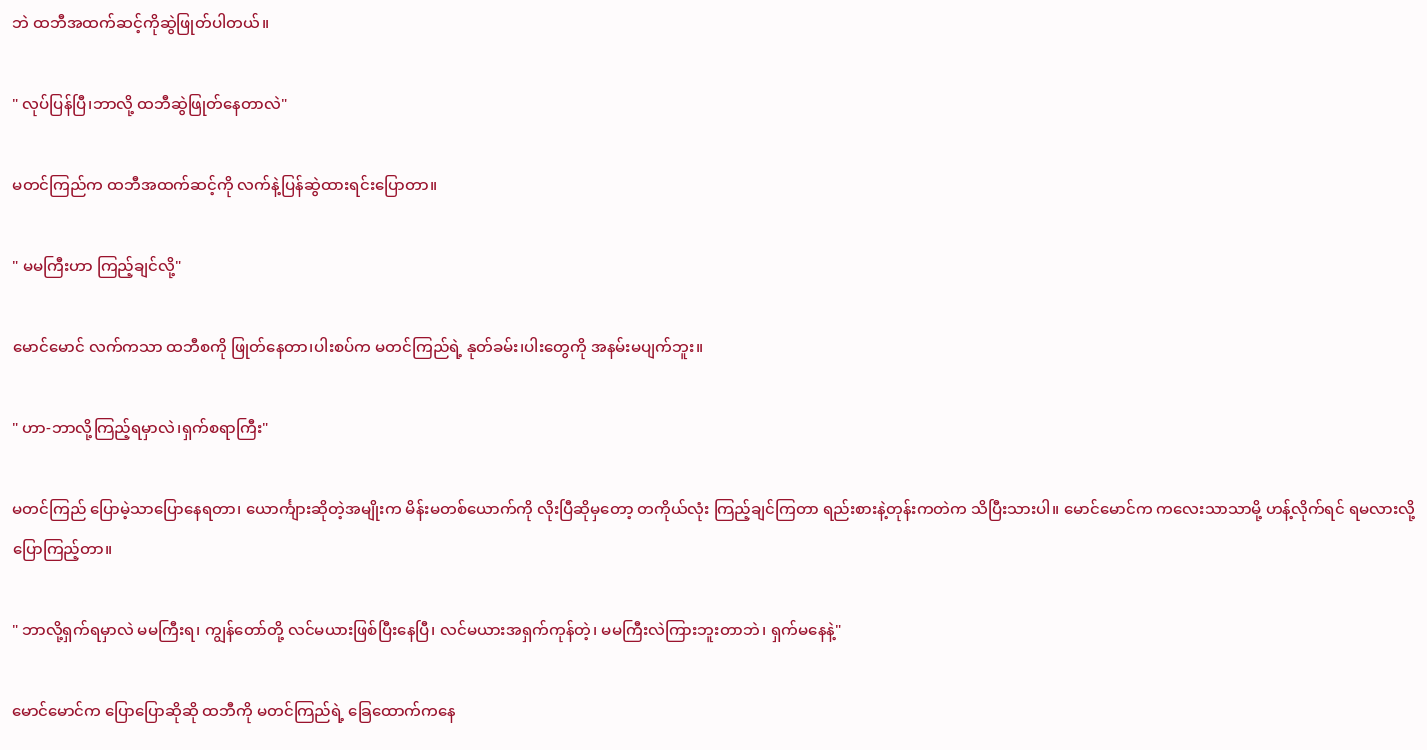ဘဲ ထဘီအထက်ဆင့်ကိုဆွဲဖြုတ်ပါတယ်။

" လုပ်ပြန်ပြီ၊ဘာလို့ ထဘီဆွဲဖြုတ်နေတာလဲ"

မတင်ကြည်က ထဘီအထက်ဆင့်ကို လက်နဲ့ပြန်ဆွဲထားရင်းပြောတာ။

" မမကြီးဟာ ကြည့်ချင်လို့"

မောင်မောင် လက်ကသာ ထဘီစကို ဖြုတ်နေတာ၊ပါးစပ်က မတင်ကြည်ရဲ့ နုတ်ခမ်း၊ပါးတွေကို အနမ်းမပျက်ဘူး။

" ဟာ-ဘာလို့ကြည့်ရမှာလဲ၊ရှက်စရာကြီး"

မတင်ကြည် ပြောမဲ့သာပြောနေရတာ၊ ယောင်္ကျားဆိုတဲ့အမျိုးက မိန်းမတစ်ယောက်ကို လိုးပြီဆိုမှတော့ တကိုယ်လုံး ကြည့်ချင်ကြတာ ရည်းစားနဲ့တုန်းကတဲက သိပြီးသားပါ။ မောင်မောင်က ကလေးသာသာမို့ ဟန့်လိုက်ရင် ရမလားလို့ပြောကြည့်တာ။

" ဘာလို့ရှက်ရမှာလဲ မမကြီးရ၊ ကျွန်တော်တို့ လင်မယားဖြစ်ပြီးနေပြီ၊ လင်မယားအရှက်ကုန်တဲ့၊ မမကြီးလဲကြားဘူးတာဘဲ၊ ရှက်မနေနဲ့"

မောင်မောင်က ပြောပြောဆိုဆို ထဘီကို မတင်ကြည်ရဲ့ ခြေထောက်ကနေ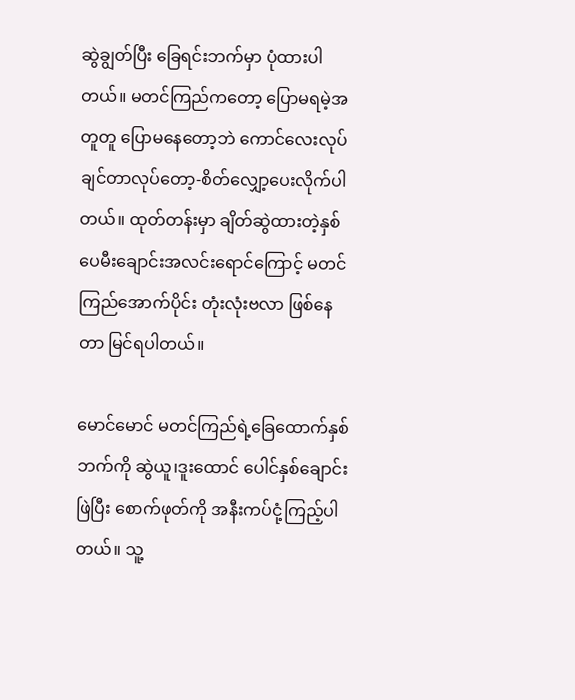ဆွဲချွတ်ပြီး ခြေရင်းဘက်မှာ ပုံထားပါတယ်။ မတင်ကြည်ကတော့ ပြောမရမဲ့အတူတူ ပြောမနေတော့ဘဲ ကောင်လေးလုပ်ချင်တာလုပ်တော့-စိတ်လျှော့ပေးလိုက်ပါတယ်။ ထုတ်တန်းမှာ ချိတ်ဆွဲထားတဲ့နှစ်ပေမီးချောင်းအလင်းရောင်ကြောင့် မတင်ကြည်အောက်ပိုင်း တုံးလုံးဗလာ ဖြစ်နေတာ မြင်ရပါတယ်။

မောင်မောင် မတင်ကြည်ရဲ့ခြေထောက်နှစ်ဘက်ကို ဆွဲယူ၊ဒူးထောင် ပေါင်နှစ်ချောင်းဖြဲပြီး စောက်ဖုတ်ကို အနီးကပ်ငုံ့ကြည့်ပါတယ်။ သူ့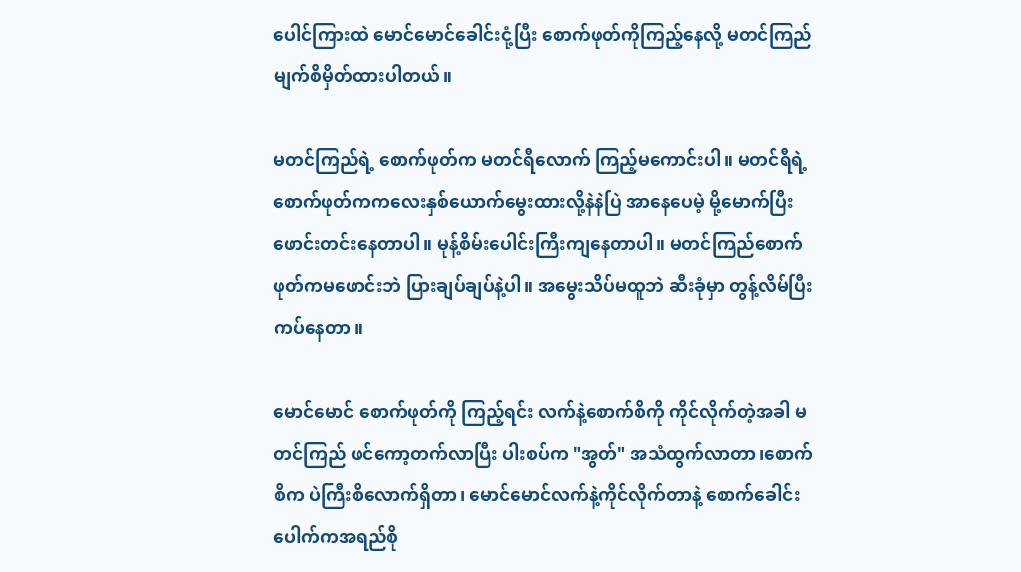ပေါင်ကြားထဲ မောင်မောင်ခေါင်းငုံ့ပြီး စောက်ဖုတ်ကိုကြည့်နေလို့ မတင်ကြည် မျက်စိမှိတ်ထားပါတယ်။

မတင်ကြည်ရဲ့ စောက်ဖုတ်က မတင်ရီလောက် ကြည့်မကောင်းပါ။ မတင်ရီရဲ့ စောက်ဖုတ်ကကလေးနှစ်ယောက်မွေးထားလို့နဲနဲပြဲ အာနေပေမဲ့ မို့မောက်ပြီးဖောင်းတင်းနေတာပါ။ မုန့်စိမ်းပေါင်းကြီးကျနေတာပါ။ မတင်ကြည်စောက်ဖုတ်ကမဖောင်းဘဲ ပြားချပ်ချပ်နဲ့ပါ။ အမွေးသိပ်မထူဘဲ ဆီးခုံမှာ တွန့်လိမ်ပြီး ကပ်နေတာ။

မောင်မောင် စောက်ဖုတ်ကို ကြည့်ရင်း လက်နဲ့စောက်စိကို ကိုင်လိုက်တဲ့အခါ မတင်ကြည် ဖင်ကော့တက်လာပြီး ပါးစပ်က "အွတ်" အသံထွက်လာတာ၊စောက်စိက ပဲကြီးစိလောက်ရှိတာ၊ မောင်မောင်လက်နဲ့ကိုင်လိုက်တာနဲ့ စောက်ခေါင်းပေါက်ကအရည်စို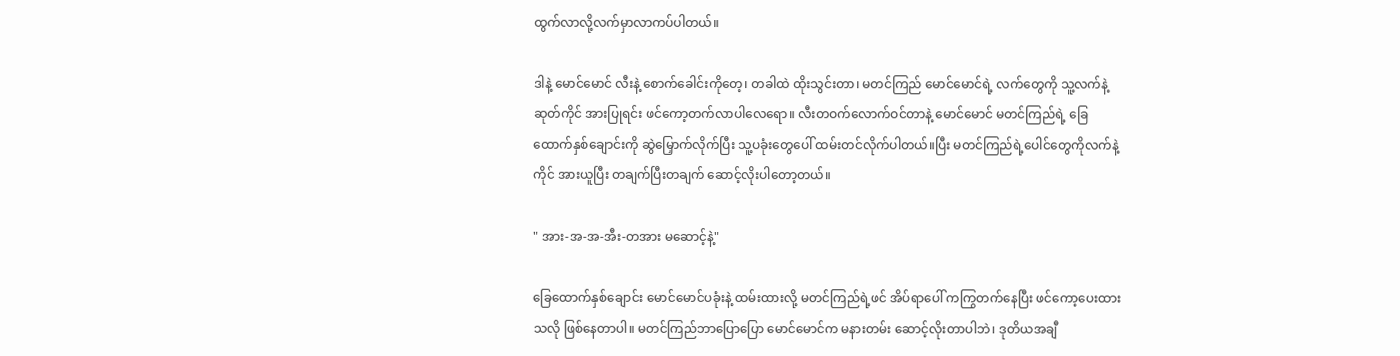ထွက်လာလို့လက်မှာလာကပ်ပါတယ်။

ဒါနဲ့ မောင်မောင် လီးနဲ့ စောက်ခေါင်းကိုတေ့၊ တခါထဲ ထိုးသွင်းတာ၊ မတင်ကြည် မောင်မောင်ရဲ့ လက်တွေကို သူ့လက်နဲ့ ဆုတ်ကိုင် အားပြုရင်း ဖင်ကော့တက်လာပါလေရော။ လီးတဝက်လောက်ဝင်တာနဲ့ မောင်မောင် မတင်ကြည်ရဲ့ ခြေထောက်နှစ်ချောင်းကို ဆွဲမြှောက်လိုက်ပြီး သူ့ပခုံးတွေပေါ် ထမ်းတင်လိုက်ပါတယ်။ပြီး မတင်ကြည်ရဲ့ပေါင်တွေကိုလက်နဲ့ကိုင် အားယူပြီး တချက်ပြီးတချက် ဆောင့်လိုးပါတော့တယ်။

" အား-အ-အ-အီး-တအား မဆောင့်နဲ့"

ခြေထောက်နှစ်ချောင်း မောင်မောင်ပခုံးနဲ့ ထမ်းထားလို့ မတင်ကြည်ရဲ့ဖင် အိပ်ရာပေါ် ကကြွတက်နေပြီး ဖင်ကော့ပေးထားသလို ဖြစ်နေတာပါ။ မတင်ကြည်ဘာပြောပြော မောင်မောင်က မနားတမ်း ဆောင့်လိုးတာပါဘဲ၊ ဒုတိယအချီ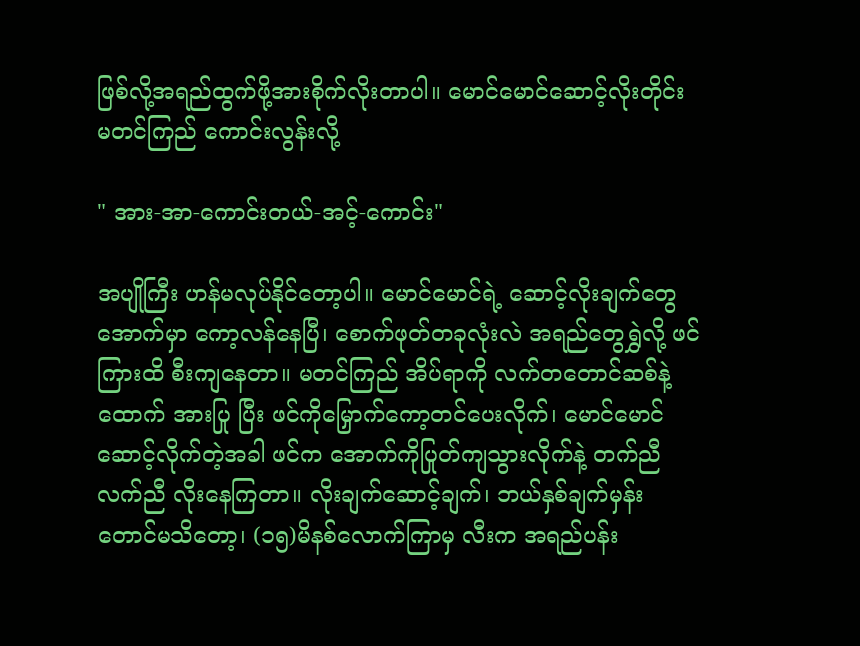ဖြစ်လို့အရည်ထွက်ဖို့အားစိုက်လိုးတာပါ။ မောင်မောင်ဆောင့်လိုးတိုင်း မတင်ကြည် ကောင်းလွန်းလို့

" အား-အာ-ကောင်းတယ်-အင့်-ကောင်း"

အပျိုကြီး ဟန်မလုပ်နိုင်တော့ပါ။ မောင်မောင်ရဲ့ ဆောင့်လိုးချက်တွေအောက်မှာ ကော့လန်နေပြီ၊ စောက်ဖုတ်တခုလုံးလဲ အရည်တွေရွှဲလို့ ဖင်ကြားထိ စီးကျနေတာ။ မတင်ကြည် အိပ်ရာကို လက်တတောင်ဆစ်နဲ့ထောက် အားပြု ပြီး ဖင်ကိုမြှောက်ကော့တင်ပေးလိုက်၊ မောင်မောင် ဆောင့်လိုက်တဲ့အခါ ဖင်က အောက်ကိုပြုတ်ကျသွားလိုက်နဲ့ တက်ညီလက်ညီ လိုးနေကြတာ။ လိုးချက်ဆောင့်ချက်၊ ဘယ်နှစ်ချက်မှန်းတောင်မသိတော့၊ (၁၅)မိနစ်လောက်ကြာမှ လီးက အရည်ပန်း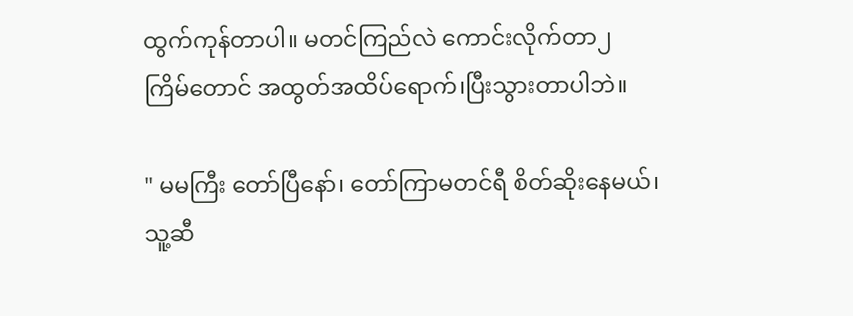ထွက်ကုန်တာပါ။ မတင်ကြည်လဲ ကောင်းလိုက်တာ၂ ကြိမ်တောင် အထွတ်အထိပ်ရောက်၊ပြီးသွားတာပါဘဲ။

" မမကြီး တော်ပြီနော်၊ တော်ကြာမတင်ရီ စိတ်ဆိုးနေမယ်၊သူ့ဆီ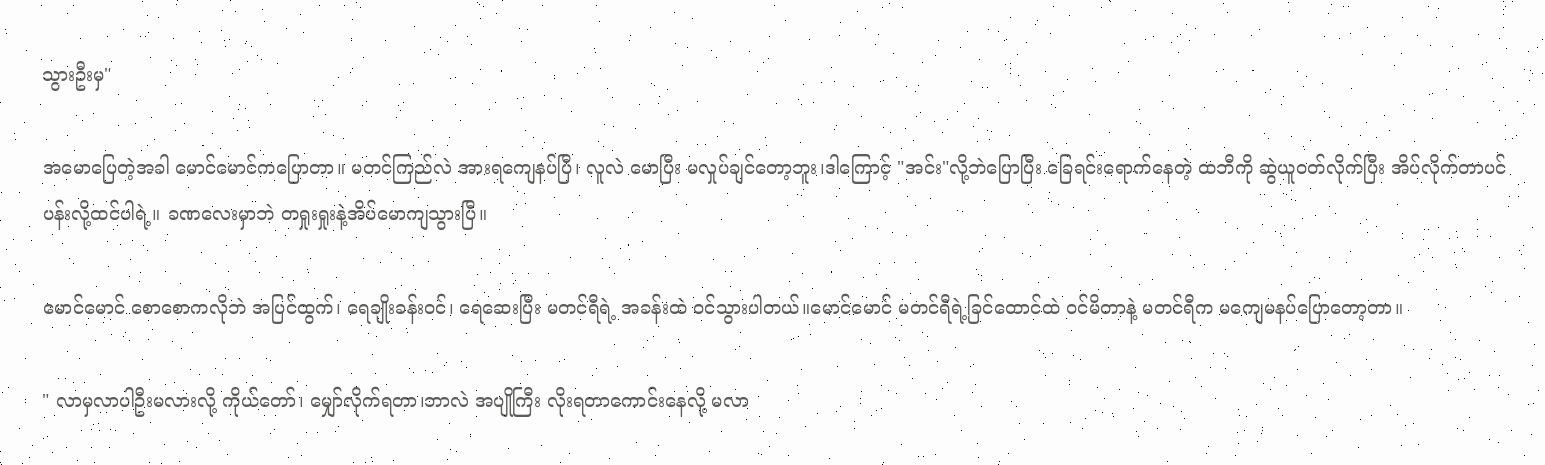သွားဦးမှ"

အမောပြေတဲ့အခါ မောင်မောင်ကပြောတာ။ မတင်ကြည်လဲ အားရကျေနပ်ပြီ၊ လူလဲ မောပြီး မလှုပ်ချင်တော့ဘူး၊ဒါကြောင့် "အင်း"လို့ဘဲပြောပြီး ခြေရင်းရောက်နေတဲ့ ထဘီကို ဆွဲယူဝတ်လိုက်ပြီး အိပ်လိုက်တာပင်ပန်းလို့ထင်ပါရဲ့။ ခဏလေးမှာဘဲ တရှုးရှုးနဲ့အိပ်မောကျသွားပြီ။

မောင်မောင် စောစောကလိုဘဲ အပြင်ထွက်၊ ရေချိုးခန်းဝင်၊ ရေဆေးပြီး မတင်ရီရဲ့ အခန်းထဲ ဝင်သွားပါတယ်။မောင်မောင် မတင်ရီရဲ့ခြင်ထောင်ထဲ ဝင်မိတာနဲ့ မတင်ရီက မကျေမနပ်ပြောတော့တာ။

" လာမှလာပါဦးမလားလို့ ကိုယ်တော်၊ မျှော်လိုက်ရတာ၊ဘာလဲ အပျိုကြီး လိုးရတာကောင်းနေလို့ မလာ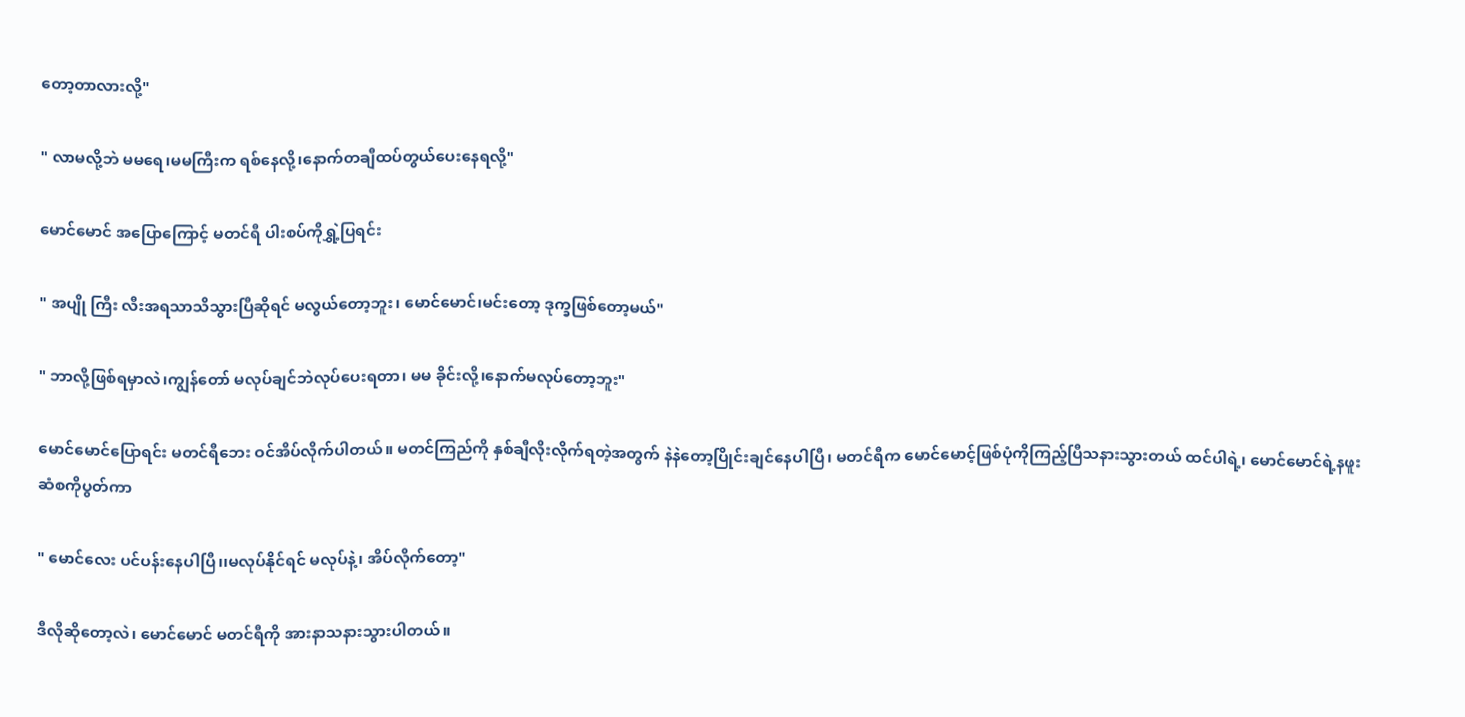တော့တာလားလို့"

" လာမလို့ဘဲ မမရေ၊မမကြီးက ရစ်နေလို့၊နောက်တချီထပ်တွယ်ပေးနေရလို့"

မောင်မောင် အပြောကြောင့် မတင်ရီ ပါးစပ်ကိုရွှဲ့ပြရင်း

" အပျို ကြီး လီးအရသာသိသွားပြီဆိုရင် မလွယ်တော့ဘူး၊ မောင်မောင်၊မင်းတော့ ဒုက္ခဖြစ်တော့မယ်"

" ဘာလို့ဖြစ်ရမှာလဲ၊ကျွန်တော် မလုပ်ချင်ဘဲလုပ်ပေးရတာ၊ မမ ခိုင်းလို့၊နောက်မလုပ်တော့ဘူး"

မောင်မောင်ပြောရင်း မတင်ရီဘေး ဝင်အိပ်လိုက်ပါတယ်။ မတင်ကြည်ကို နှစ်ချီလိုးလိုက်ရတဲ့အတွက် နဲနဲတော့ပြိုင်းချင်နေပါပြီ၊ မတင်ရီက မောင်မောင့်ဖြစ်ပုံကိုကြည့်ပြီသနားသွားတယ် ထင်ပါရဲ့၊ မောင်မောင်ရဲ့နဖူးဆံစကိုပွတ်ကာ

" မောင်လေး ပင်ပန်းနေပါပြီ၊၊မလုပ်နိုင်ရင် မလုပ်နဲ့၊ အိပ်လိုက်တော့"

ဒီလိုဆိုတော့လဲ၊ မောင်မောင် မတင်ရီကို အားနာသနားသွားပါတယ်။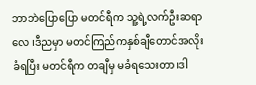ဘာဘဲပြောပြော မတင်ရီက သူ့ရဲ့လက်ဦးဆရာလေ ၊ဒီညမှာ မတင်ကြည်ကနှစ်ချီတောင်အလိုးခံရပြီး မတင်ရီက တချီမှ မခံရသေးတာ၊ဒါ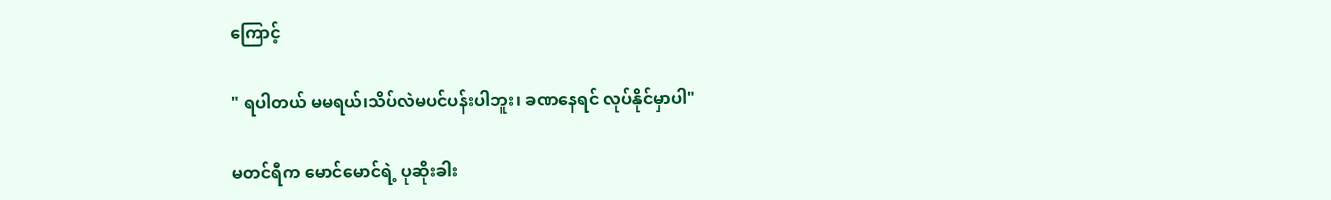ကြောင့်

" ရပါတယ် မမရယ်၊သိပ်လဲမပင်ပန်းပါဘူး၊ ခဏနေရင် လုပ်နိုင်မှာပါ"

မတင်ရီက မောင်မောင်ရဲ့ ပုဆိုးခါး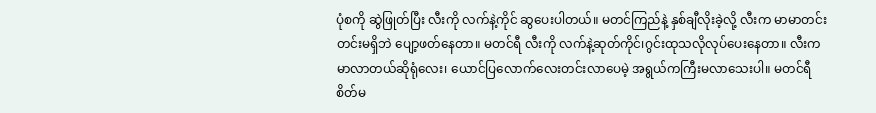ပုံစကို ဆွဲဖြုတ်ပြီး လီးကို လက်နဲ့ကိုင် ဆွပေးပါတယ်။ မတင်ကြည်နဲ့ နှစ်ချီလိုးခဲ့လို့ လီးက မာမာတင်းတင်းမရှိဘဲ ပျော့ဖတ်နေတာ။ မတင်ရီ လီးကို လက်နဲ့ဆုတ်ကိုင်၊ဂွင်းထုသလိုလုပ်ပေးနေတာ။ လီးက မာလာတယ်ဆိုရုံလေး၊ ယောင်ပြလောက်လေးတင်းလာပေမဲ့ အရွယ်ကကြီးမလာသေးပါ။ မတင်ရီ စိတ်မ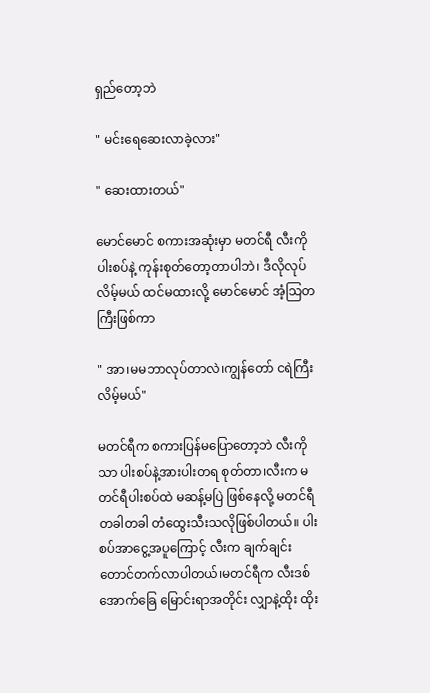ရှည်တော့ဘဲ

" မင်းရေဆေးလာခဲ့လား"

" ဆေးထားတယ်"

မောင်မောင် စကားအဆုံးမှာ မတင်ရီ လီးကို ပါးစပ်နဲ့ ကုန်းစုတ်တော့တာပါဘဲ၊ ဒီလိုလုပ်လိမ့်မယ် ထင်မထားလို့ မောင်မောင် အံ့သြတကြီးဖြစ်ကာ

" အာ၊မမဘာလုပ်တာလဲ၊ကျွန်တော် ငရဲကြီးလိမ့်မယ်"

မတင်ရီက စကားပြန်မပြောတော့ဘဲ လီးကိုသာ ပါးစပ်နဲ့အားပါးတရ စုတ်တာ၊လီးက မတင်ရီပါးစပ်ထဲ မဆန့်မပြဲ ဖြစ်နေလို့ မတင်ရီ တခါတခါ တံထွေးသီးသလိုဖြစ်ပါတယ်။ ပါးစပ်အာငွေ့အပူကြောင့် လီးက ချက်ချင်းတောင်တက်လာပါတယ်၊မတင်ရီက လီးဒစ်အောက်ခြေ မြောင်းရာအတိုင်း လျှာနဲ့ထိုး ထိုး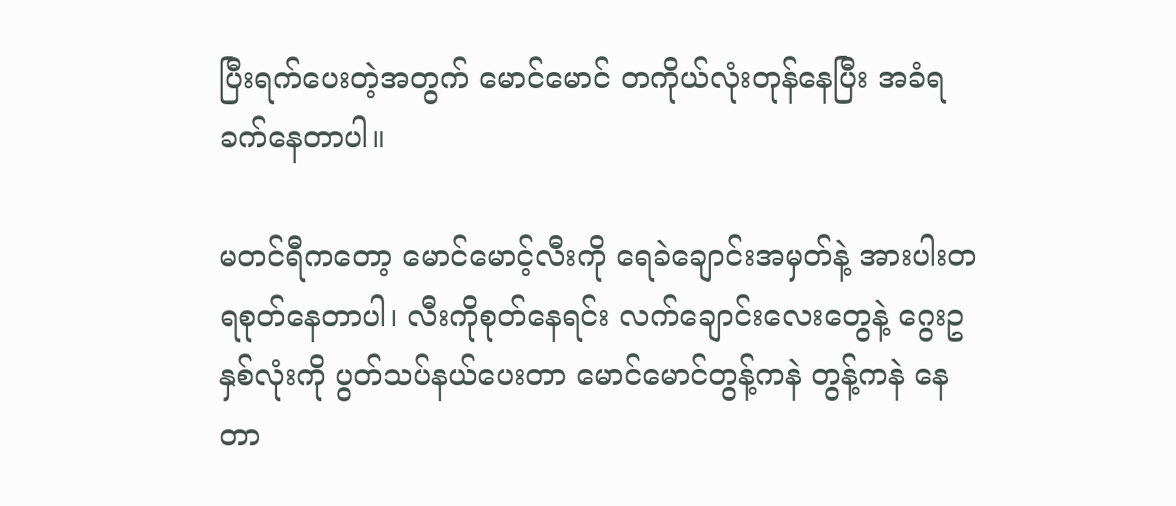ပြီးရက်ပေးတဲ့အတွက် မောင်မောင် တကိုယ်လုံးတုန်နေပြီး အခံရခက်နေတာပါ။

မတင်ရီကတော့ မောင်မောင့်လီးကို ရေခဲချောင်းအမှတ်နဲ့ အားပါးတရစုတ်နေတာပါ၊ လီးကိုစုတ်နေရင်း လက်ချောင်းလေးတွေနဲ့ ဂွေးဥနှစ်လုံးကို ပွတ်သပ်နယ်ပေးတာ မောင်မောင်တွန့်ကနဲ တွန့်ကနဲ နေတာ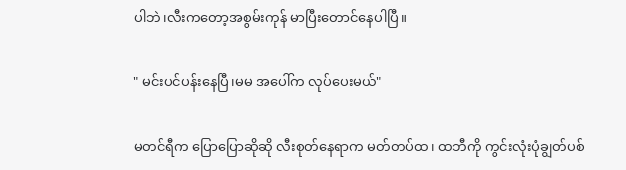ပါဘဲ၊လီးကတော့အစွမ်းကုန် မာပြီးတောင်နေပါပြီ။

" မင်းပင်ပန်းနေပြီ၊မမ အပေါ်က လုပ်ပေးမယ်"

မတင်ရီက ပြောပြောဆိုဆို လီးစုတ်နေရာက မတ်တပ်ထ၊ ထဘီကို ကွင်းလုံးပုံချွတ်ပစ်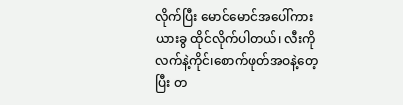လိုက်ပြီး မောင်မောင်အပေါ်ကားယားခွ ထိုင်လိုက်ပါတယ်၊ လီးကိုလက်နဲ့ကိုင်၊စောက်ဖုတ်အဝနဲ့တေ့ပြီး တ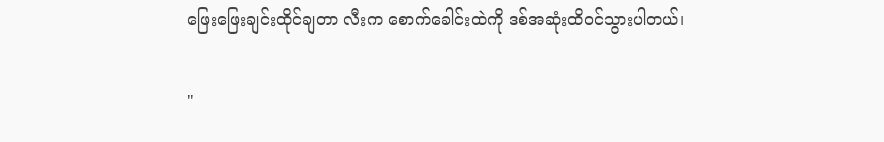ဖြေးဖြေးချင်းထိုင်ချတာ လီးက စောက်ခေါင်းထဲကို ဒစ်အဆုံးထိဝင်သွားပါတယ်၊

"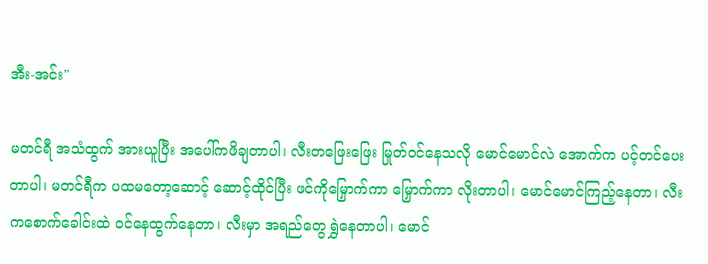အီး-အင်း"

မတင်ရီ အသံထွက် အားယူပြီး အပေါ်ကဖိချတာပါ၊ လီးတဖြေးဖြေး မြုတ်ဝင်နေသလို မောင်မောင်လဲ အောက်က ပင့်တင်ပေးတာပါ၊ မတင်ရီက ပထမတော့ဆောင့် ဆောင့်ထိုင်ပြီး ဖင်ကိုမြှောက်ကာ မြှောက်ကာ လိုးတာပါ၊ မောင်မောင်ကြည့်နေတာ၊ လီးကစောက်ခေါင်းထဲ ဝင်နေထွက်နေတာ၊ လီးမှာ အရည်တွေ ရွှဲနေတာပါ၊ မောင်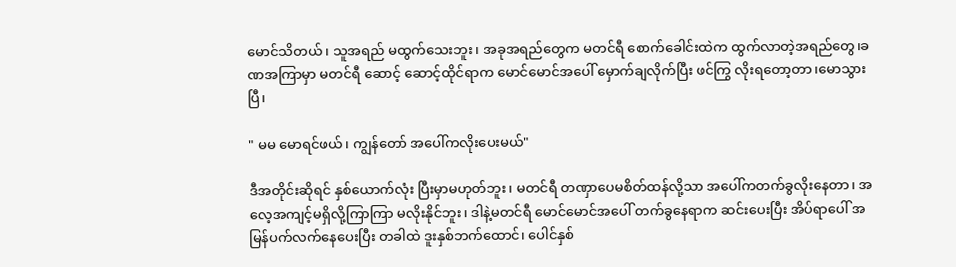မောင်သိတယ်၊ သူအရည် မထွက်သေးဘူး၊ အခုအရည်တွေက မတင်ရီ စောက်ခေါင်းထဲက ထွက်လာတဲ့အရည်တွေ၊ခဏအကြာမှာ မတင်ရီ ဆောင့် ဆောင့်ထိုင်ရာက မောင်မောင်အပေါ် မှောက်ချလိုက်ပြီး ဖင်ကြွ လိုးရတော့တာ၊မောသွားပြီ၊

" မမ မောရင်ဖယ်၊ ကျွန်တော် အပေါ်ကလိုးပေးမယ်"

ဒီအတိုင်းဆိုရင် နှစ်ယောက်လုံး ပြီးမှာမဟုတ်ဘူး၊ မတင်ရီ တဏှာပေမစိတ်ထန်လို့သာ အပေါ်ကတက်ခွလိုးနေတာ၊ အလေ့အကျင့်မရှိလို့ကြာကြာ မလိုးနိုင်ဘူး၊ ဒါနဲ့မတင်ရီ မောင်မောင်အပေါ် တက်ခွနေရာက ဆင်းပေးပြီး အိပ်ရာပေါ် အမြန်ပက်လက်နေပေးပြီး တခါထဲ ဒူးနှစ်ဘက်ထောင်၊ ပေါင်နှစ်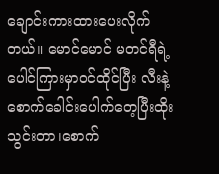ချောင်းကားထားပေးလိုက်တယ်။ မောင်မောင် မတင်ရီရဲ့ ပေါင်ကြားမှာဝင်ထိုင်ပြီး လီးနဲ့စောက်ခေါင်းပေါက်တေ့ပြီးထိုးသွင်းတာ၊စောက်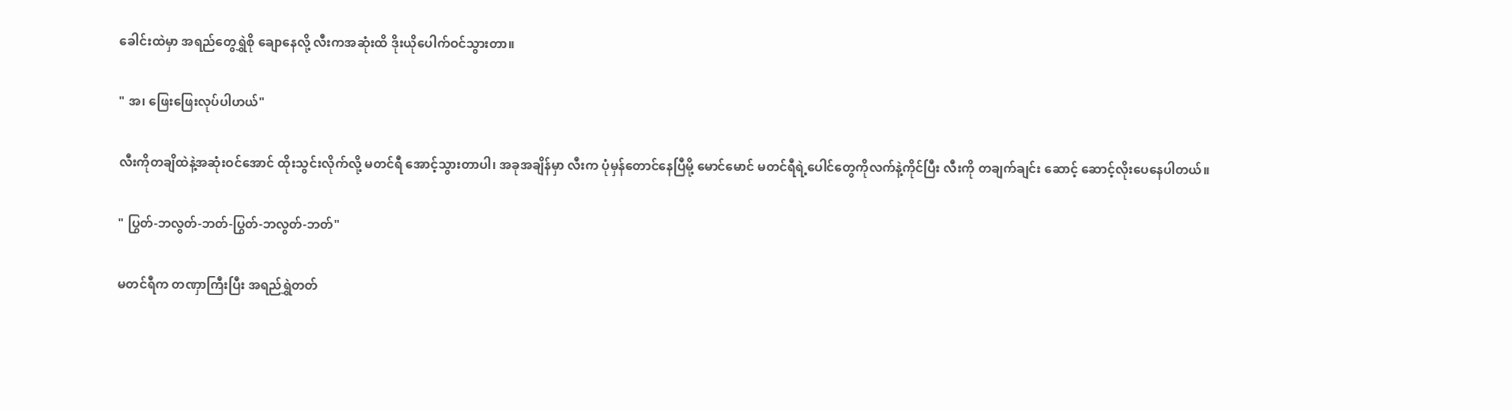ခေါင်းထဲမှာ အရည်တွေရွှဲစို ချောနေလို့ လီးကအဆုံးထိ ဒိုးယိုပေါက်ဝင်သွားတာ။

" အ၊ ဖြေးဖြေးလုပ်ပါဟယ်"

လီးကိုတချိထဲနဲ့အဆုံးဝင်အောင် ထိုးသွင်းလိုက်လို့ မတင်ရီ အောင့်သွားတာပါ၊ အခုအချိန်မှာ လီးက ပုံမှန်တောင်နေပြီမို့ မောင်မောင် မတင်ရီရဲ့ပေါင်တွေကိုလက်နဲ့ကိုင်ပြီး လီးကို တချက်ချင်း ဆောင့် ဆောင့်လိုးပေနေပါတယ်။

" ပြွတ်-ဘလွတ်-ဘတ်-ပြွတ်-ဘလွတ်-ဘတ်"

မတင်ရီက တဏှာကြီးပြီး အရည်ရွှဲတတ်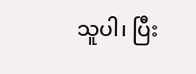သူပါ၊ ပြီး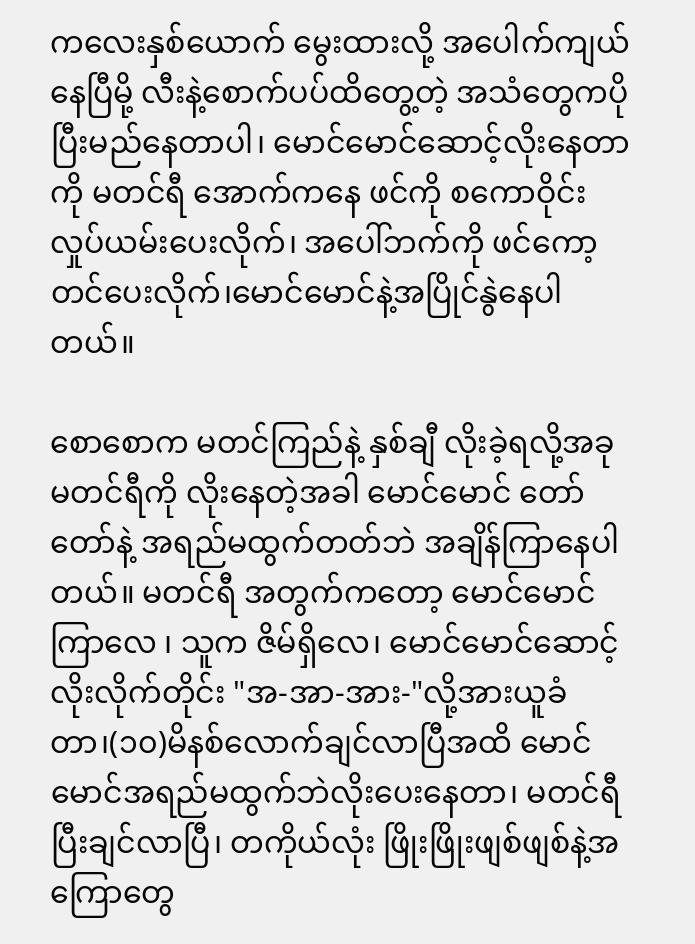ကလေးနှစ်ယောက် မွေးထားလို့ အပေါက်ကျယ်နေပြီမို့ လီးနဲ့စောက်ပပ်ထိတွေ့တဲ့ အသံတွေကပိုပြီးမည်နေတာပါ၊ မောင်မောင်ဆောင့်လိုးနေတာကို မတင်ရီ အောက်ကနေ ဖင်ကို စကောဝိုင်း လှုပ်ယမ်းပေးလိုက်၊ အပေါ်ဘက်ကို ဖင်ကော့တင်ပေးလိုက်၊မောင်မောင်နဲ့အပြိုင်နွဲနေပါတယ်။

စောစောက မတင်ကြည်နဲ့ နှစ်ချီ လိုးခဲ့ရလို့အခု မတင်ရီကို လိုးနေတဲ့အခါ မောင်မောင် တော်တော်နဲ့ အရည်မထွက်တတ်ဘဲ အချိန်ကြာနေပါတယ်။ မတင်ရီ အတွက်ကတော့ မောင်မောင်ကြာလေ ၊ သူက ဇိမ်ရှိလေ၊ မောင်မောင်ဆောင့်လိုးလိုက်တိုင်း "အ-အာ-အား-"လို့အားယူခံတာ၊(၁၀)မိနစ်လောက်ချင်လာပြီအထိ မောင်မောင်အရည်မထွက်ဘဲလိုးပေးနေတာ၊ မတင်ရီ ပြီးချင်လာပြီ၊ တကိုယ်လုံး ဖြိုးဖြိုးဖျစ်ဖျစ်နဲ့အကြောတွေ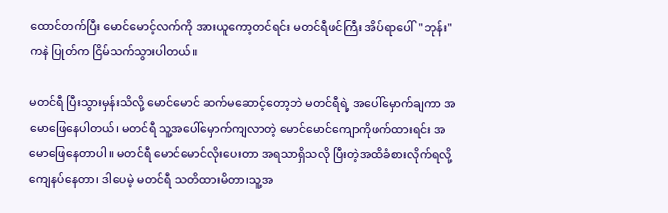ထောင်တက်ပြီး မောင်မောင့်လက်ကို အားယူကော့တင်ရင်း မတင်ရီဖင်ကြီး အိပ်ရာပေါ်"ဘုန်း"ကနဲ ပြုတ်က ငြိမ်သက်သွားပါတယ်။

မတင်ရီ ပြီးသွားမှန်းသိလို့ မောင်မောင် ဆက်မဆောင့်တော့ဘဲ မတင်ရီရဲ့ အပေါ်မှောက်ချကာ အမောဖြေနေပါတယ်၊ မတင်ရီ သူ့အပေါ်မှောက်ကျလာတဲ့ မောင်မောင်ကျောကိုဖက်ထားရင်း အမောဖြေနေတာပါ။ မတင်ရီ မောင်မောင်လိုးပေးတာ အရသာရှိသလို ပြီးတဲ့အထိခံစားလိုက်ရလို့ ကျေနပ်နေတာ၊ ဒါပေမဲ့ မတင်ရီ သတိထားမိတာ၊သူ့အ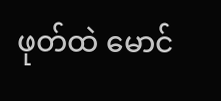ဖုတ်ထဲ မောင်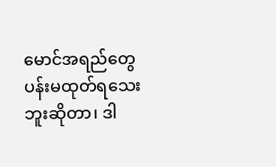မောင်အရည်တွေ ပန်းမထုတ်ရသေးဘူးဆိုတာ၊ ဒါ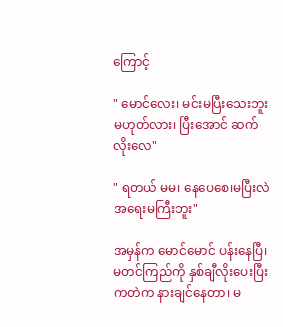ကြောင့်

" မောင်လေး၊ မင်းမပြီးသေးဘူးမဟုတ်လား၊ ပြီးအောင် ဆက်လိုးလေ"

" ရတယ် မမ၊ နေပေစေ၊မပြီးလဲ အရေးမကြီးဘူး"

အမှန်က မောင်မောင် ပန်းနေပြီ၊ မတင်ကြည်ကို နှစ်ချီလိုးပေးပြီးကတဲက နားချင်နေတာ၊ မ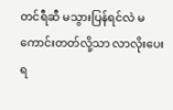တင်ရီဆီ မသွားပြန်ရင်လဲ မကောင်းတတ်လို့သာ လာလိုးပေးရ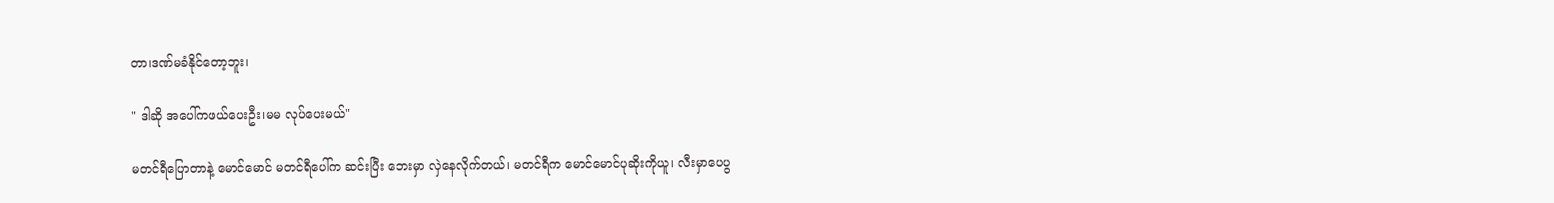တာ၊ဒဏ်မခံနိုင်တော့ဘူး၊

" ဒါဆို အပေါ်ကဖယ်ပေးဦး၊မမ လုပ်ပေးမယ်"

မတင်ရီပြောတာနဲ့ မောင်မောင် မတင်ရီပေါ်က ဆင်းပြီး ဘေးမှာ လှဲနေလိုက်တယ်၊ မတင်ရီက မောင်မောင်ပုဆိုးကိုယူ၊ လီးမှာပေပွ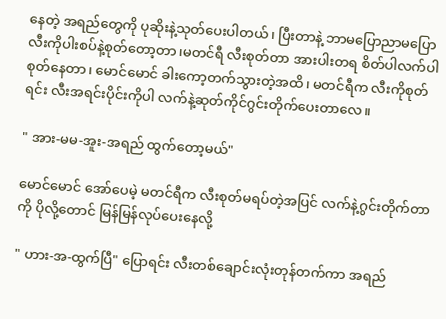နေတဲ့ အရည်တွေကို ပုဆိုးနဲ့သုတ်ပေးပါတယ်၊ ပြီးတာနဲ့ ဘာမပြောညာမပြော လီးကိုပါးစပ်နဲ့စုတ်တော့တာ၊မတင်ရီ လီးစုတ်တာ အားပါးတရ စိတ်ပါလက်ပါ စုတ်နေတာ၊ မောင်မောင် ခါးကော့တက်သွားတဲ့အထိ၊ မတင်ရီက လီးကိုစုတ်ရင်း လီးအရင်းပိုင်းကိုပါ လက်နဲ့ဆုတ်ကိုင်ဂွင်းတိုက်ပေးတာလေ။

" အား-မမ-အူး-အရည် ထွက်တော့မယ်"

မောင်မောင် အော်ပေမဲ့ မတင်ရီက လီးစုတ်မရပ်တဲ့အပြင် လက်နဲ့ဂွင်းတိုက်တာကို ပိုလို့တောင် မြန်မြန်လုပ်ပေးနေလို့

" ဟား-အ-ထွက်ပြီ" ပြောရင်း လီးတစ်ချောင်းလုံးတုန်တက်ကာ အရည်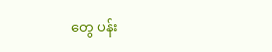တွေ ပန်း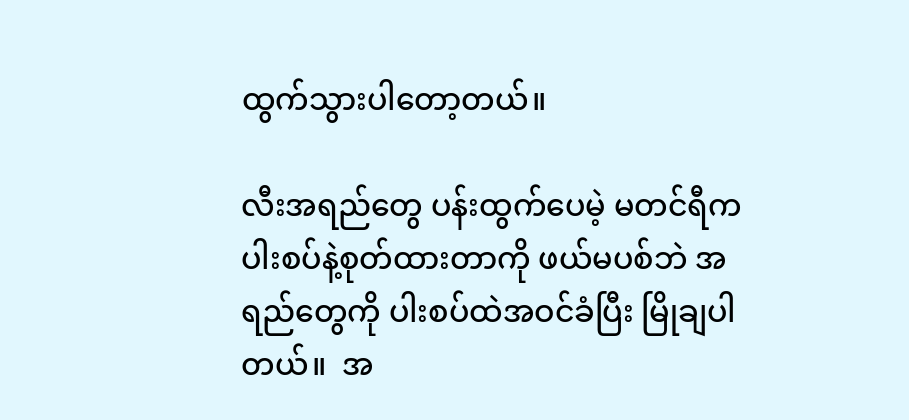ထွက်သွားပါတော့တယ်။

လီးအရည်တွေ ပန်းထွက်ပေမဲ့ မတင်ရီက ပါးစပ်နဲ့စုတ်ထားတာကို ဖယ်မပစ်ဘဲ အရည်တွေကို ပါးစပ်ထဲအဝင်ခံပြီး မြိုချပါတယ်။  အ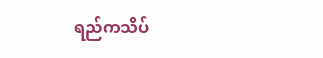ရည်ကသိပ်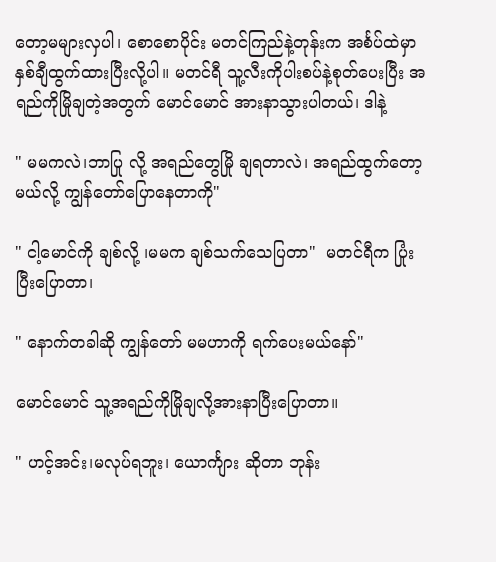တော့မများလှပါ၊ စောစောပိုင်း မတင်ကြည်နဲ့တုန်းက အင်္စပ်ထဲမှာနှစ်ချီထွက်ထားပြီးလို့ပါ။ မတင်ရီ သူ့လီးကိုပါးစပ်နဲ့စုတ်ပေးပြီး အရည်ကိုမြိုချတဲ့အတွက် မောင်မောင် အားနာသွားပါတယ်၊ ဒါနဲ့

" မမကလဲ၊ဘာပြု လို့ အရည်တွေမြို ချရတာလဲ၊ အရည်ထွက်တော့မယ်လို့ ကျွန်တော်ပြောနေတာကို"

" ငါ့မောင်ကို ချစ်လို့ ၊မမက ချစ်သက်သေပြတာ"  မတင်ရီက ပြုံးပြီးပြောတာ၊

" နောက်တခါဆို ကျွန်တော် မမဟာကို ရက်ပေးမယ်နော်"

မောင်မောင် သူ့အရည်ကိုမြိုချလို့အားနာပြီးပြောတာ။

" ဟင့်အင်း၊မလုပ်ရဘူး၊ ယောင်္ကျား ဆိုတာ ဘုန်း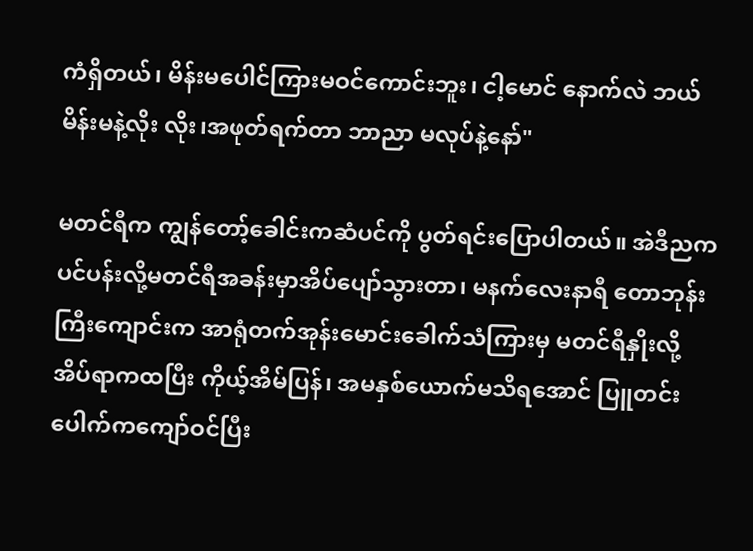ကံရှိတယ်၊ မိန်းမပေါင်ကြားမဝင်ကောင်းဘူး၊ ငါ့မောင် နောက်လဲ ဘယ်မိန်းမနဲ့လိုး လိုး၊အဖုတ်ရက်တာ ဘာညာ မလုပ်နဲ့နော်"

မတင်ရီက ကျွန်တော့်ခေါင်းကဆံပင်ကို ပွတ်ရင်းပြောပါတယ်။ အဲဒီညက ပင်ပန်းလို့မတင်ရီအခန်းမှာအိပ်ပျော်သွားတာ၊ မနက်လေးနာရီ တောဘုန်းကြီးကျောင်းက အာရုံတက်အုန်းမောင်းခေါက်သံကြားမှ မတင်ရီနှိုးလို့ အိပ်ရာကထပြီး ကိုယ့်အိမ်ပြန်၊ အမနှစ်ယောက်မသိရအောင် ပြူတင်းပေါက်ကကျော်ဝင်ပြီး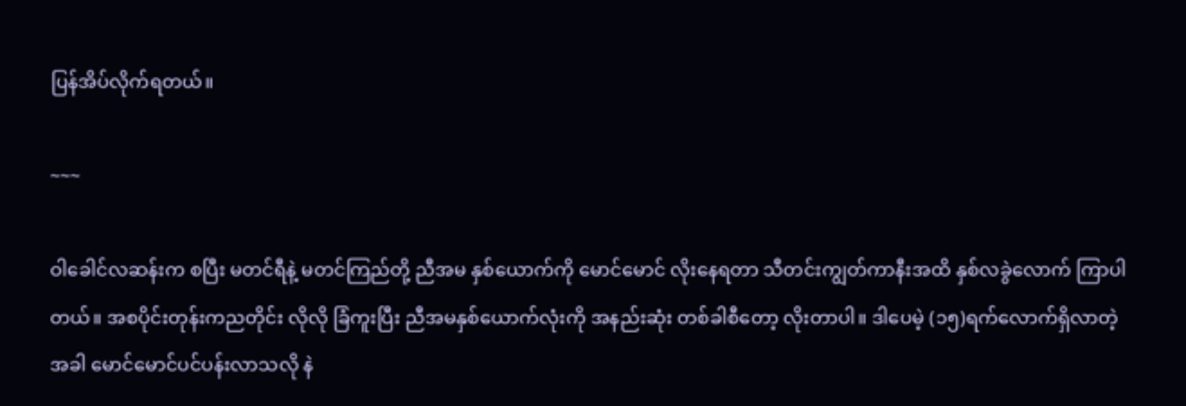ပြန်အိပ်လိုက်ရတယ်။

~~~

ဝါခေါင်လဆန်းက စပြီး မတင်ရီနဲ့ မတင်ကြည်တို့ ညီအမ နှစ်ယောက်ကို မောင်မောင် လိုးနေရတာ သီတင်းကျွတ်ကာနီးအထိ နှစ်လခွဲလောက် ကြာပါတယ်။ အစပိုင်းတုန်းကညတိုင်း လိုလို ခြံကူးပြီး ညီအမနှစ်ယောက်လုံးကို အနည်းဆုံး တစ်ခါစီတော့ လိုးတာပါ။ ဒါပေမဲ့ (၁၅)ရက်လောက်ရှိလာတဲ့အခါ မောင်မောင်ပင်ပန်းလာသလို နဲ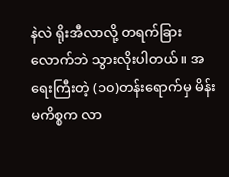နဲလဲ ရိုးအီလာလို့ တရက်ခြားလောက်ဘဲ သွားလိုးပါတယ်။ အရေးကြီးတဲ့ (၁၀)တန်းရောက်မှ မိန်းမကိစ္စက လာ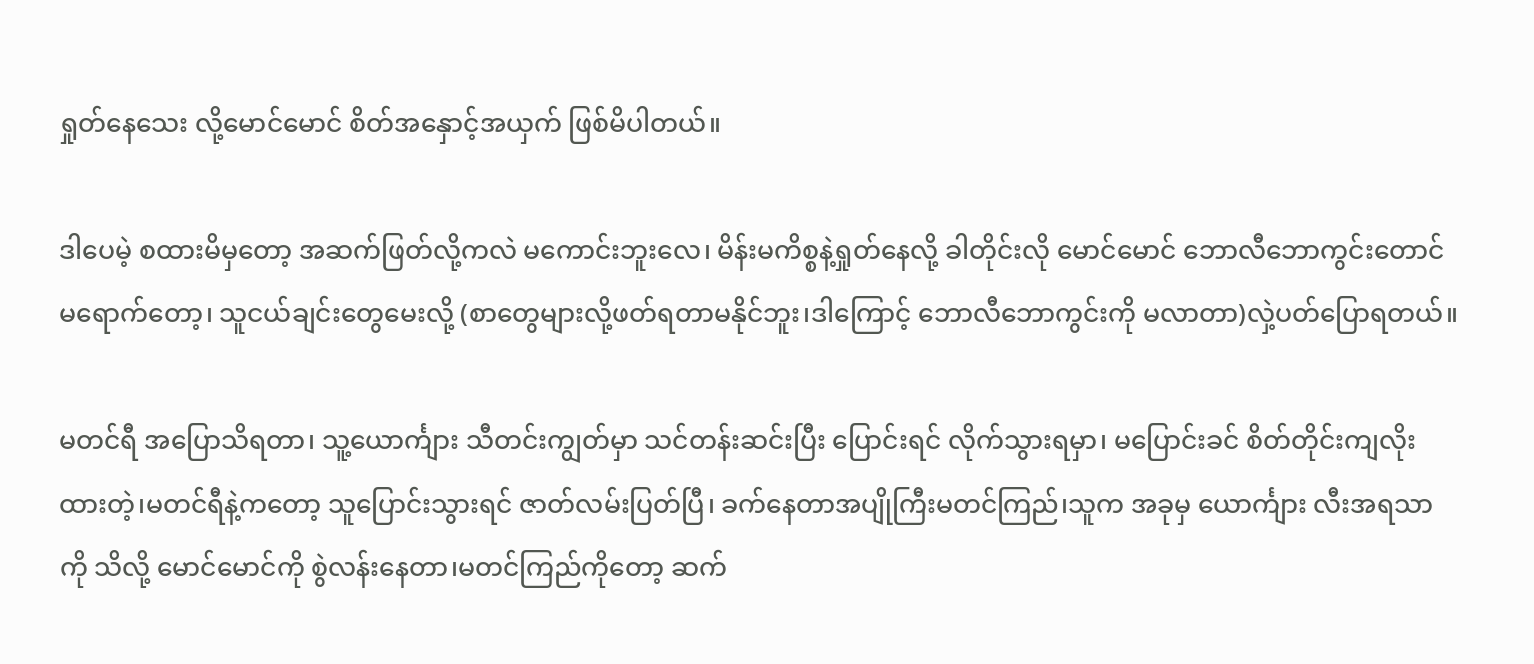ရှုတ်နေသေး လို့မောင်မောင် စိတ်အနှောင့်အယှက် ဖြစ်မိပါတယ်။

ဒါပေမဲ့ စထားမိမှတော့ အဆက်ဖြတ်လို့ကလဲ မကောင်းဘူးလေ၊ မိန်းမကိစ္စနဲ့ရှုတ်နေလို့ ခါတိုင်းလို မောင်မောင် ဘောလီဘောကွင်းတောင်မရောက်တော့၊ သူငယ်ချင်းတွေမေးလို့ (စာတွေများလို့ဖတ်ရတာမနိုင်ဘူး၊ဒါကြောင့် ဘောလီဘောကွင်းကို မလာတာ)လှဲ့ပတ်ပြောရတယ်။

မတင်ရီ အပြောသိရတာ၊ သူ့ယောင်္ကျား သီတင်းကျွတ်မှာ သင်တန်းဆင်းပြီး ပြောင်းရင် လိုက်သွားရမှာ၊ မပြောင်းခင် စိတ်တိုင်းကျလိုးထားတဲ့၊မတင်ရီနဲ့ကတော့ သူပြောင်းသွားရင် ဇာတ်လမ်းပြတ်ပြီ၊ ခက်နေတာအပျိုကြီးမတင်ကြည်၊သူက အခုမှ ယောင်္ကျား လီးအရသာကို သိလို့ မောင်မောင်ကို စွဲလန်းနေတာ၊မတင်ကြည်ကိုတော့ ဆက်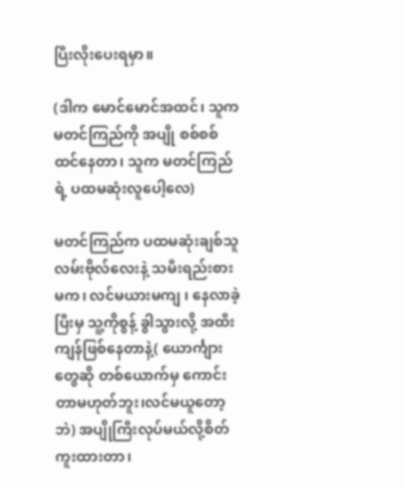ပြီးလိုးပေးရမှာ။

(ဒါက မောင်မောင်အထင်၊ သူက မတင်ကြည်ကို အပျို စစ်စစ်ထင်နေတာ၊ သူက မတင်ကြည်ရဲ့ ပထမဆုံးလူပေါ့လေ)

မတင်ကြည်က ပထမဆုံးချစ်သူ လမ်းဗိုလ်လေးနဲ့ သမီးရည်းစားမက၊ လင်မယားမကျ ၊ နေလာခဲ့ပြီးမှ သူ့ကိုစွန့် ခွါသွားလို့ အထီးကျန်ဖြစ်နေတာနဲ့( ယောင်္ကျားတွေဆို တစ်ယောက်မှ ကောင်းတာမဟုတ်ဘူး၊လင်မယူတော့ဘဲ) အပျိုကြီးလုပ်မယ်လို့စိတ်ကူးထားတာ၊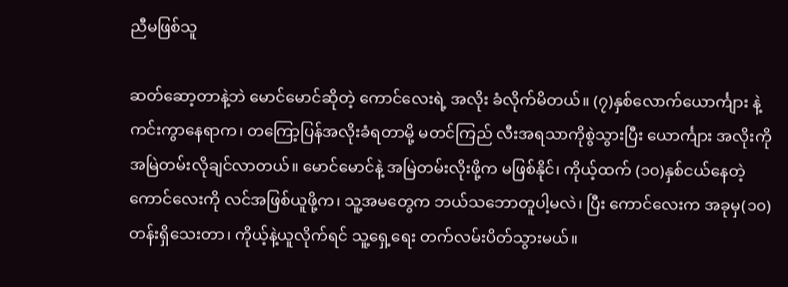ညီမဖြစ်သူ

ဆတ်ဆော့တာနဲ့ဘဲ မောင်မောင်ဆိုတဲ့ ကောင်လေးရဲ့ အလိုး ခံလိုက်မိတယ်။ (၇)နှစ်လောက်ယောင်္ကျား နဲ့ကင်းကွာနေရာက၊ တကြော့ပြန်အလိုးခံရတာမို့ မတင်ကြည် လီးအရသာကိုစွဲသွားပြီး ယောင်္ကျား အလိုးကို အမြဲတမ်းလိုချင်လာတယ်။ မောင်မောင်နဲ့ အမြဲတမ်းလိုးဖို့က မဖြစ်နိုင်၊ ကိုယ့်ထက် (၁၀)နှစ်ငယ်နေတဲ့ ကောင်လေးကို လင်အဖြစ်ယူဖို့က၊ သူ့အမတွေက ဘယ်သဘောတူပါ့မလဲ၊ ပြီး ကောင်လေးက အခုမှ(၁၀)တန်းရှိသေးတာ၊ ကိုယ့်နဲ့ယူလိုက်ရင် သူ့ရှေ့ရေး တက်လမ်းပိတ်သွားမယ်။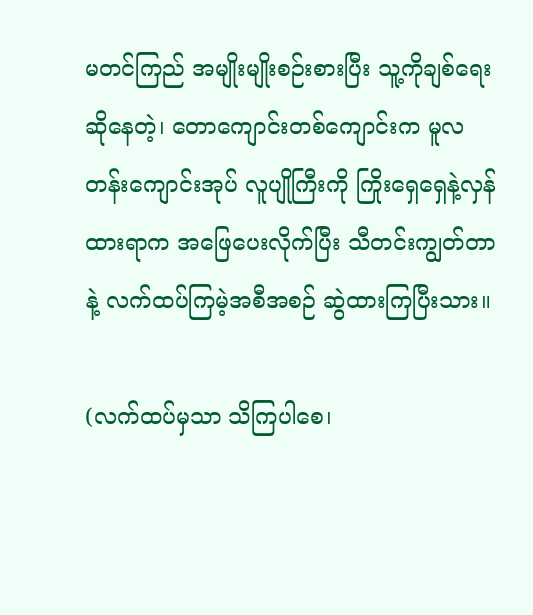မတင်ကြည် အမျိုးမျိုးစဉ်းစားပြီး သူ့ကိုချစ်ရေးဆိုနေတဲ့၊ တောကျောင်းတစ်ကျောင်းက မူလတန်းကျောင်းအုပ် လူပျိုကြီးကို ကြိုးရှေရှေနဲ့လှန်ထားရာက အဖြေပေးလိုက်ပြီး သီတင်းကျွတ်တာနဲ့ လက်ထပ်ကြမဲ့အစီအစဉ် ဆွဲထားကြပြီးသား။

(လက်ထပ်မှသာ သိကြပါစေ၊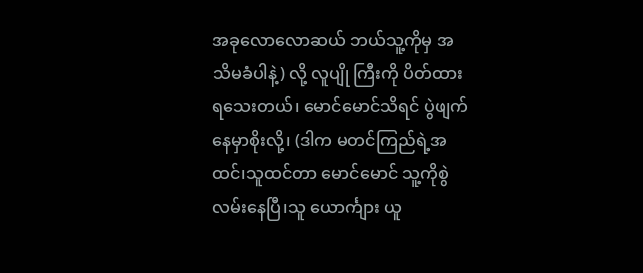အခုလောလောဆယ် ဘယ်သူ့ကိုမှ အသိမခံပါနဲ့) လို့ လူပျို ကြီးကို ပိတ်ထားရသေးတယ်၊ မောင်မောင်သိရင် ပွဲဖျက်နေမှာစိုးလို့၊ (ဒါက မတင်ကြည်ရဲ့အထင်၊သူထင်တာ မောင်မောင် သူ့ကိုစွဲလမ်းနေပြီ၊သူ ယောင်္ကျား ယူ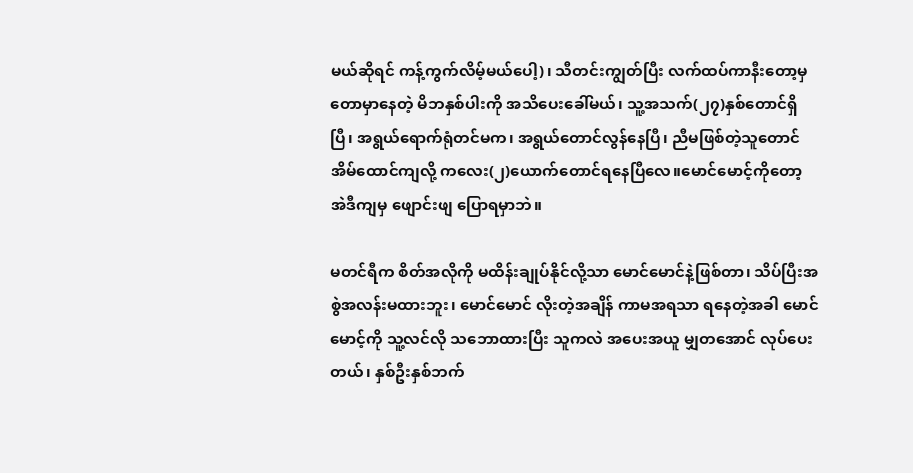မယ်ဆိုရင် ကန့်ကွက်လိမ့်မယ်ပေါ့)၊ သီတင်းကျွတ်ပြီး လက်ထပ်ကာနီးတော့မှ တောမှာနေတဲ့ မိဘနှစ်ပါးကို အသိပေးခေါ်မယ်၊ သူ့အသက်(၂၇)နှစ်တောင်ရှိပြီ၊ အရွယ်ရောက်ရုံတင်မက၊ အရွယ်တောင်လွန်နေပြီ၊ ညီမဖြစ်တဲ့သူတောင် အိမ်ထောင်ကျလို့ ကလေး(၂)ယောက်တောင်ရနေပြီလေ။မောင်မောင့်ကိုတော့ အဲဒီကျမှ ဖျောင်းဖျ ပြောရမှာဘဲ။

မတင်ရီက စိတ်အလိုကို မထိန်းချုပ်နိုင်လို့သာ မောင်မောင်နဲ့ဖြစ်တာ၊ သိပ်ပြီးအစွဲအလန်းမထားဘူး၊ မောင်မောင် လိုးတဲ့အချိန် ကာမအရသာ ရနေတဲ့အခါ မောင်မောင့်ကို သူ့လင်လို သဘောထားပြီး သူကလဲ အပေးအယူ မျှတအောင် လုပ်ပေးတယ်၊ နှစ်ဦးနှစ်ဘက်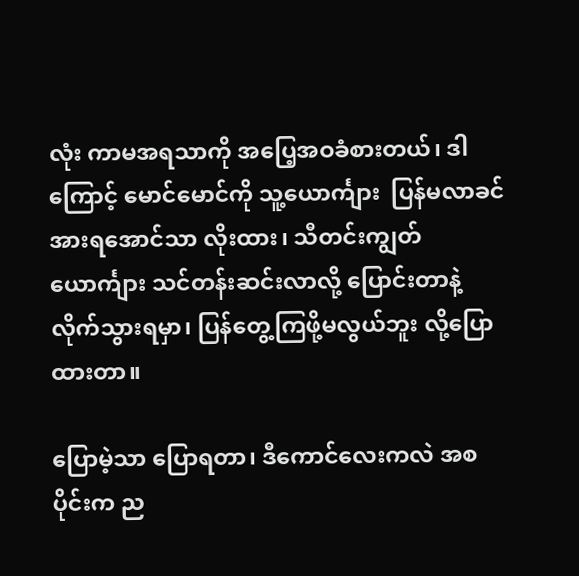လုံး ကာမအရသာကို အပြေ့အဝခံစားတယ်၊ ဒါကြောင့် မောင်မောင်ကို သူ့ယောင်္ကျား  ပြန်မလာခင် အားရအောင်သာ လိုးထား၊ သီတင်းကျွတ် ယောင်္ကျား သင်တန်းဆင်းလာလို့ ပြောင်းတာနဲ့ လိုက်သွားရမှာ၊ ပြန်တွေ့ကြဖို့မလွယ်ဘူး လို့ပြောထားတာ။

ပြောမဲ့သာ ပြောရတာ၊ ဒီကောင်လေးကလဲ အစပိုင်းက ည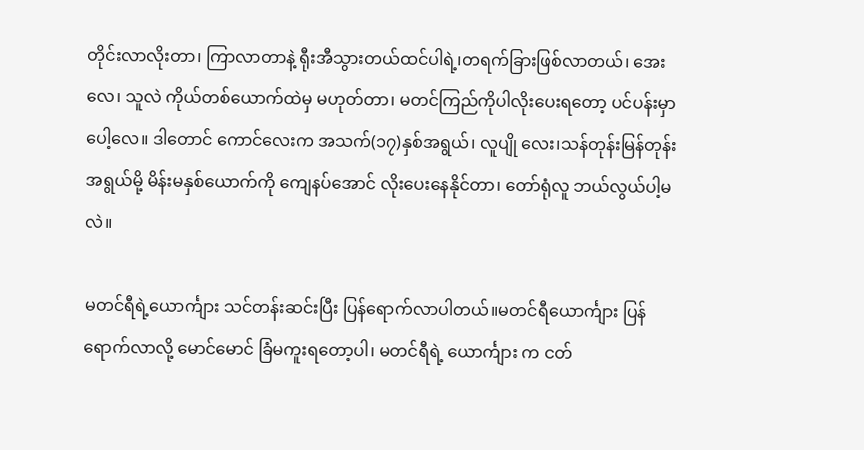တိုင်းလာလိုးတာ၊ ကြာလာတာနဲ့ ရီုးအီသွားတယ်ထင်ပါရဲ့၊တရက်ခြားဖြစ်လာတယ်၊ အေးလေ၊ သူလဲ ကိုယ်တစ်ယောက်ထဲမှ မဟုတ်တာ၊ မတင်ကြည်ကိုပါလိုးပေးရတော့ ပင်ပန်းမှာပေါ့လေ။ ဒါတောင် ကောင်လေးက အသက်(၁၇)နှစ်အရွယ်၊ လူပျို လေး၊သန်တုန်းမြန်တုန်းအရွယ်မို့ မိန်းမနှစ်ယောက်ကို ကျေနပ်အောင် လိုးပေးနေနိုင်တာ၊ တော်ရုံလူ ဘယ်လွယ်ပါ့မလဲ။

မတင်ရီရဲ့ယောင်္ကျား သင်တန်းဆင်းပြီး ပြန်ရောက်လာပါတယ်။မတင်ရီယောင်္ကျား ပြန်ရောက်လာလို့ မောင်မောင် ခြံမကူးရတော့ပါ၊ မတင်ရီရဲ့ ယောင်္ကျား က ငတ်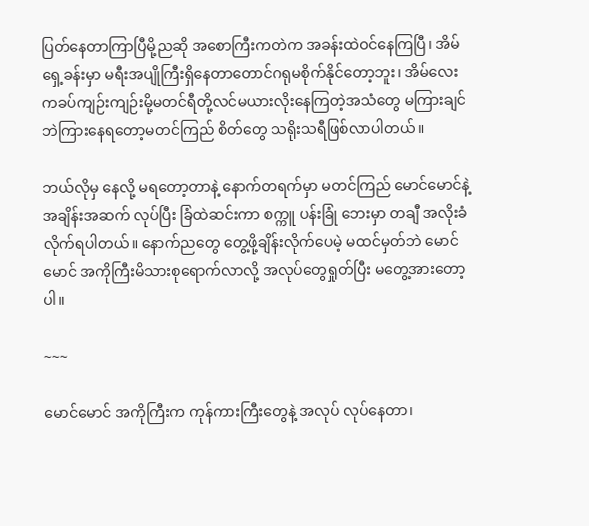ပြတ်နေတာကြာပြီမို့ညဆို အစောကြီးကတဲက အခန်းထဲဝင်နေကြပြီ၊ အိမ်ရှေ့ခန်းမှာ မရီးအပျိုကြီးရှိနေတာတောင်ဂရုမစိုက်နိုင်တော့ဘူး၊ အိမ်လေးကခပ်ကျဉ်းကျဉ်းမို့မတင်ရီတို့လင်မယားလိုးနေကြတဲ့အသံတွေ မကြားချင်ဘဲကြားနေရတော့မတင်ကြည် စိတ်တွေ သရိုးသရီဖြစ်လာပါတယ်။

ဘယ်လိုမှ နေလို့ မရတော့တာနဲ့ နောက်တရက်မှာ မတင်ကြည် မောင်မောင်နဲ့ အချိန်းအဆက် လုပ်ပြီး ခြံထဲဆင်းကာ စက္ကူ ပန်းခြုံ ဘေးမှာ တချီ အလိုးခံလိုက်ရပါတယ်။ နောက်ညတွေ တွေ့ဖို့ချိန်းလိုက်ပေမဲ့ မထင်မှတ်ဘဲ မောင်မောင် အကိုကြီးမိသားစုရောက်လာလို့ အလုပ်တွေရှုတ်ပြီး မတွေ့အားတော့ပါ။

~~~

မောင်မောင် အကိုကြီးက ကုန်ကားကြီးတွေနဲ့ အလုပ် လုပ်နေတာ၊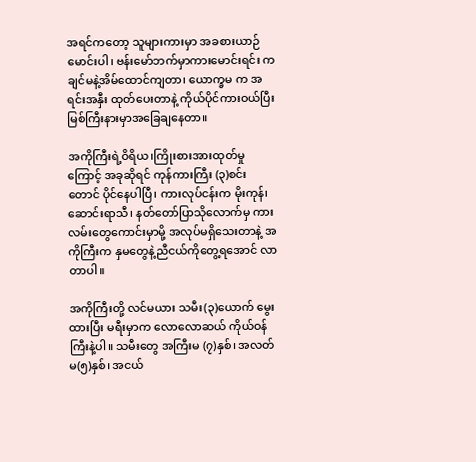အရင်ကတော့ သူများကားမှာ အခစားယာဉ်မောင်းပါ၊ ဗန်းမော်ဘက်မှာကားမောင်းရင်း ကချင်မနဲ့အိမ်ထောင်ကျတာ၊ ယောက္ခမ က အရင်းအနှီး ထုတ်ပေးတာနဲ့ ကိုယ်ပိုင်ကားဝယ်ပြီး မြစ်ကြီးနားမှာအခြေချနေတာ။

အကိုကြီးရဲ့ဝိရိယ၊ကြိုးစားအားထုတ်မှုကြောင့် အခုဆိုရင် ကုန်ကားကြီး (၃)စင်းတောင် ပိုင်နေပါပြီ၊ ကားလုပ်ငန်းက မိုးကုန်၊ဆောင်းရာသီ၊ နတ်တော်ပြာသိုလောက်မှ ကားလမ်းတွေကောင်းမှာမို့ အလုပ်မရှိသေးတာနဲ့ အကိုကြီးက နှမတွေနဲ့ညီငယ်ကိုတွေ့ရအောင် လာတာပါ။

အကိုကြီးတို့ လင်မယား သမီး(၃)ယောက် မွေးထားပြီး မရီးမှာက လောလောဆယ် ကိုယ်ဝန်ကြီးနဲ့ပါ။ သမီးတွေ အကြီးမ (၇)နှစ်၊ အလတ်မ(၅)နှစ်၊ အငယ်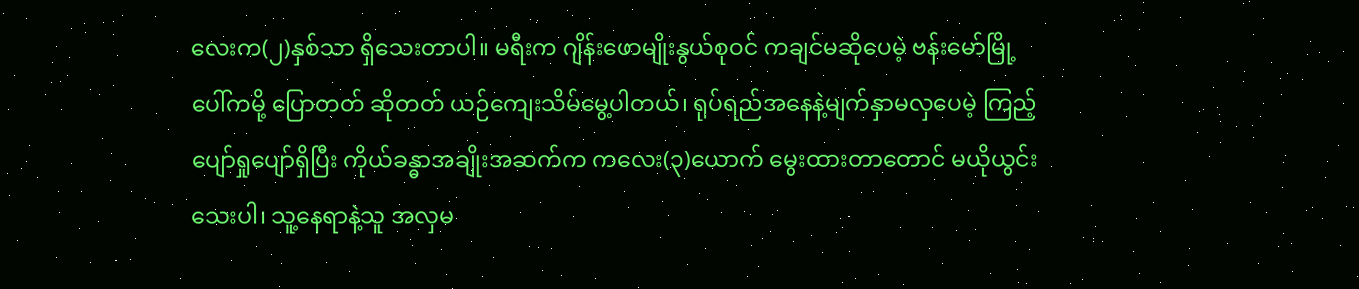လေးက(၂)နှစ်သာ ရှိသေးတာပါ။ မရီးက ဂျိန်းဖောမျိုးနွယ်စုဝင် ကချင်မဆိုပေမဲ့ ဗန်းမော်မြို့ပေါ်ကမို့ ပြောတတ် ဆိုတတ် ယဉ်ကျေးသိမ်မွေ့ပါတယ်၊ ရုပ်ရည်အနေနဲ့မျက်နှာမလှပေမဲ့ ကြည့်ပျော်ရှုပျော်ရှိပြီး ကိုယ်ခန္ဓာအချိုးအဆက်က ကလေး(၃)ယောက် မွေးထားတာတောင် မယိုယွင်းသေးပါ၊ သူ့နေရာနဲ့သူ အလှမ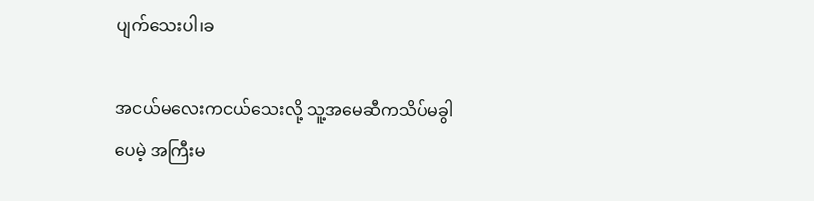ပျက်သေးပါ၊ခ

အငယ်မလေးကငယ်သေးလို့ သူ့အမေဆီကသိပ်မခွါပေမဲ့ အကြီးမ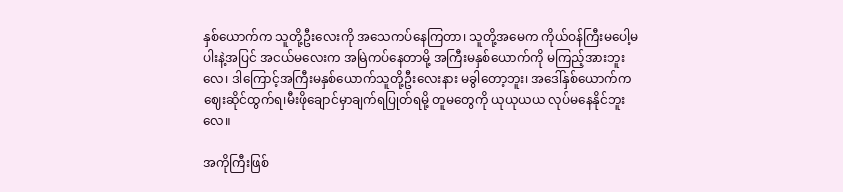နှစ်ယောက်က သူတို့ဦးလေးကို အသေကပ်နေကြတာ၊ သူတို့အမေက ကိုယ်ဝန်ကြီးမပေါ့မပါးနဲ့အပြင် အငယ်မလေးက အမြဲကပ်နေတာမို့ အကြီးမနှစ်ယောက်ကို မကြည့်အားဘူးလေ၊ ဒါကြောင့်အကြီးမနှစ်ယောက်သူတို့ဦးလေးနား မခွါတော့ဘူး၊ အဒေါ်နှစ်ယောက်က ဈေးဆိုင်ထွက်ရ၊မီးဖိုချောင်မှာချက်ရပြုတ်ရမို့ တူမတွေကို ယုယုယယ လုပ်မနေနိုင်ဘူးလေ။

အကိုကြီးဖြစ်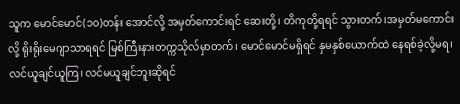သူက မောင်မောင်(၁၀)တန်း အောင်လို့ အမှတ်ကောင်းရင် ဆေးတို့၊ တိကုတို့ရရင် သွားတက်၊အမှတ်မကောင်းလို့ ရိုးရိုးမေဂျာသာရရင် မြစ်ကြီးနားတက္ကသိုလ်မှာတက်၊ မောင်မောင်မရှိရင် နှမနှစ်ယောက်ထဲ နေရစ်ခဲ့လို့မရ၊ လင်ယူချင်ယူကြ၊ လင်မယူချင်ဘူးဆိုရင်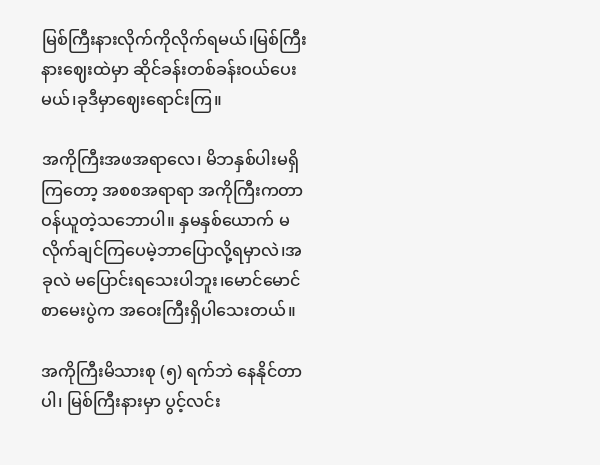မြစ်ကြီးနားလိုက်ကိုလိုက်ရမယ်၊မြစ်ကြီးနားဈေးထဲမှာ ဆိုင်ခန်းတစ်ခန်းဝယ်ပေးမယ်၊ခုဒီမှာဈေးရောင်းကြ။

အကိုကြီးအဖအရာလေ၊ မိဘနှစ်ပါးမရှိကြတော့ အစစအရာရာ အကိုကြီးကတာဝန်ယူတဲ့သဘောပါ။ နှမနှစ်ယောက် မလိုက်ချင်ကြပေမဲ့ဘာပြောလို့ရမှာလဲ၊အခုလဲ မပြောင်းရသေးပါဘူး၊မောင်မောင်စာမေးပွဲက အဝေးကြီးရှိပါသေးတယ်။

အကိုကြီးမိသားစု (၅) ရက်ဘဲ နေနိုင်တာပါ၊ မြစ်ကြီးနားမှာ ပွင့်လင်း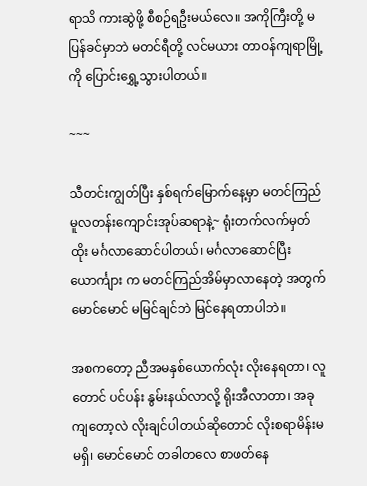ရာသိ ကားဆွဲဖို့ စီစဉ်ရဦးမယ်လေ။ အကိုကြီးတို့ မပြန်ခင်မှာဘဲ မတင်ရီတို့ လင်မယား တာဝန်ကျရာမြို့ကို ပြောင်းရွှေ့သွားပါတယ်။

~~~

သီတင်းကျွတ်ပြီး နှစ်ရက်မြောက်နေ့မှာ မတင်ကြည် မူလတန်းကျောင်းအုပ်ဆရာနဲ့~ ရုံးတက်လက်မှတ်ထိုး မင်္ဂလာဆောင်ပါတယ်၊ မင်္ဂလာဆောင်ပြီး ယောင်္ကျား က မတင်ကြည်အိမ်မှာလာနေတဲ့ အတွက် မောင်မောင် မမြင်ချင်ဘဲ မြင်နေရတာပါဘဲ။

အစကတော့ ညီအမနှစ်ယောက်လုံး လိုးနေရတာ၊ လူတောင် ပင်ပန်း နွမ်းနယ်လာလို့ ရိုးအီလာတာ၊ အခုကျတော့လဲ လိုးချင်ပါတယ်ဆိုတောင် လိုးစရာမိန်းမ မရှိ၊ မောင်မောင် တခါတလေ စာဖတ်နေ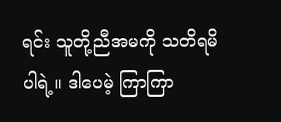ရင်း သူတို့ညီအမကို သတိရမိပါရဲ့။ ဒါပေမဲ့ ကြာကြာ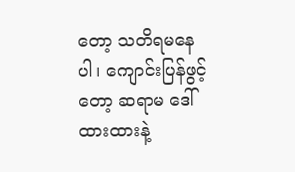တော့ သတိရမနေပါ၊ ကျောင်းပြန်ဖွင့်တော့ ဆရာမ ဒေါ်ထားထားနဲ့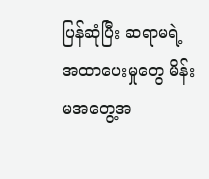ပြန်ဆုံပြီး ဆရာမရဲ့ အထာပေးမှုတွေ မိန်းမအတွေ့အ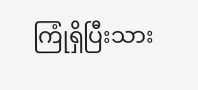ကြုံရှိပြီးသား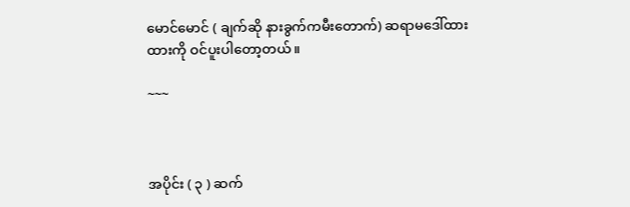မောင်မောင် ( ချက်ဆို နားခွက်ကမီးတောက်) ဆရာမဒေါ်ထားထားကို ဝင်ပူးပါတော့တယ်။

~~~



အပိုင်း ( ၃ ) ဆက်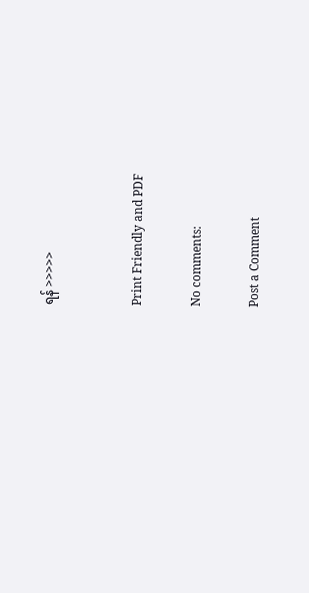ရန် >>>>>


Print Friendly and PDF

No comments:

Post a Comment